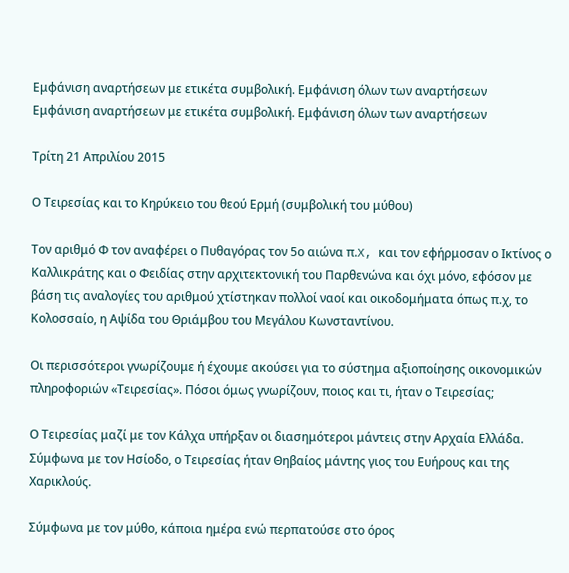Εμφάνιση αναρτήσεων με ετικέτα συμβολική. Εμφάνιση όλων των αναρτήσεων
Εμφάνιση αναρτήσεων με ετικέτα συμβολική. Εμφάνιση όλων των αναρτήσεων

Τρίτη 21 Απριλίου 2015

Ο Τειρεσίας και το Κηρύκειο του θεού Ερμή (συμβολική του μύθου)

Τον αριθμό Φ τον αναφέρει ο Πυθαγόρας τον 5ο αιώνα π.X, και τον εφήρμοσαν ο Ικτίνος ο Καλλικράτης και ο Φειδίας στην αρχιτεκτονική του Παρθενώνα και όχι μόνο, εφόσον με βάση τις αναλογίες του αριθμού χτίστηκαν πολλοί ναοί και οικοδομήματα όπως π.χ, το Κολοσσαίο, η Αψίδα του Θριάμβου του Μεγάλου Κωνσταντίνου.

Οι περισσότεροι γνωρίζουμε ή έχουμε ακούσει για το σύστημα αξιοποίησης οικονομικών πληροφοριών «Τειρεσίας». Πόσοι όμως γνωρίζουν, ποιος και τι, ήταν ο Τειρεσίας;

Ο Τειρεσίας μαζί με τον Κάλχα υπήρξαν οι διασημότεροι μάντεις στην Αρχαία Ελλάδα. Σύμφωνα με τον Ησίοδο, ο Τειρεσίας ήταν Θηβαίος μάντης γιος του Ευήρους και της Χαρικλούς.

Σύμφωνα με τον μύθο, κάποια ημέρα ενώ περπατούσε στο όρος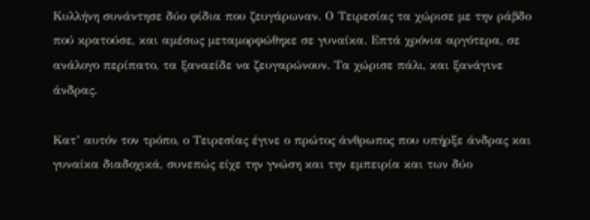Κυλλήνη συνάντησε δύο φίδια που ζευγάρωναν. Ο Τειρεσίας τα χώρισε με την ράβδο πού κρατούσε, και αμέσως μεταμορφώθηκε σε γυναίκα. Επτά χρόνια αργότερα, σε ανάλογο περίπατο, τα ξαναείδε να ζευγαρώνουν. Τα χώρισε πάλι, και ξανάγινε άνδρας.

Κατ’ αυτόν τον τρόπο, ο Τειρεσίας έγινε ο πρώτος άνθρωπος που υπήρξε άνδρας και γυναίκα διαδοχικά, συνεπώς είχε την γνώση και την εμπειρία και των δύο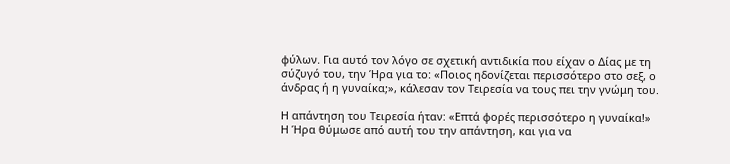φύλων. Για αυτό τον λόγο σε σχετική αντιδικία που είχαν ο Δίας με τη σύζυγό του, την Ήρα για το: «Ποιος ηδονίζεται περισσότερο στο σεξ, ο άνδρας ή η γυναίκα;», κάλεσαν τον Τειρεσία να τους πει την γνώμη του.

Η απάντηση του Τειρεσία ήταν: «Επτά φορές περισσότερο η γυναίκα!» Η Ήρα θύμωσε από αυτή του την απάντηση, και για να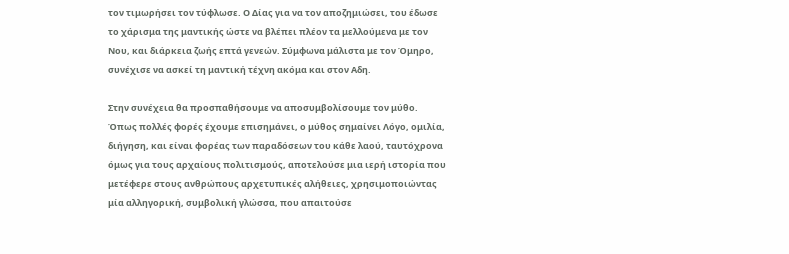τον τιμωρήσει τον τύφλωσε. Ο Δίας για να τον αποζημιώσει, του έδωσε το χάρισμα της μαντικής ώστε να βλέπει πλέον τα μελλούμενα με τον Νου, και διάρκεια ζωής επτά γενεών. Σύμφωνα μάλιστα με τον Όμηρο, συνέχισε να ασκεί τη μαντική τέχνη ακόμα και στον Αδη.

Στην συνέχεια θα προσπαθήσουμε να αποσυμβολίσουμε τον μύθο. Όπως πολλές φορές έχουμε επισημάνει, ο μύθος σημαίνει Λόγο, ομιλία, διήγηση, και είναι φορέας των παραδόσεων του κάθε λαού, ταυτόχρονα όμως για τους αρχαίους πολιτισμούς, αποτελούσε μια ιερή ιστορία που μετέφερε στους ανθρώπους αρχετυπικές αλήθειες, χρησιμοποιώντας μία αλληγορική, συμβολική γλώσσα, που απαιτούσε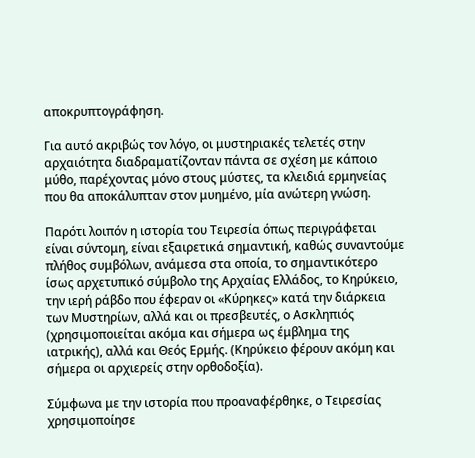αποκρυπτογράφηση.

Για αυτό ακριβώς τον λόγο, οι μυστηριακές τελετές στην αρχαιότητα διαδραματίζονταν πάντα σε σχέση με κάποιο μύθο, παρέχοντας μόνο στους μύστες, τα κλειδιά ερμηνείας που θα αποκάλυπταν στον μυημένο, μία ανώτερη γνώση.

Παρότι λοιπόν η ιστορία του Τειρεσία όπως περιγράφεται είναι σύντομη, είναι εξαιρετικά σημαντική, καθώς συναντούμε πλήθος συμβόλων, ανάμεσα στα οποία, το σημαντικότερο ίσως αρχετυπικό σύμβολο της Αρχαίας Ελλάδος, το Κηρύκειο, την ιερή ράβδο που έφεραν οι «Κύρηκες» κατά την διάρκεια των Μυστηρίων, αλλά και οι πρεσβευτές, ο Ασκληπιός (χρησιμοποιείται ακόμα και σήμερα ως έμβλημα της ιατρικής), αλλά και Θεός Ερμής. (Κηρύκειο φέρουν ακόμη και σήμερα οι αρχιερείς στην ορθοδοξία).

Σύμφωνα με την ιστορία που προαναφέρθηκε, ο Τειρεσίας χρησιμοποίησε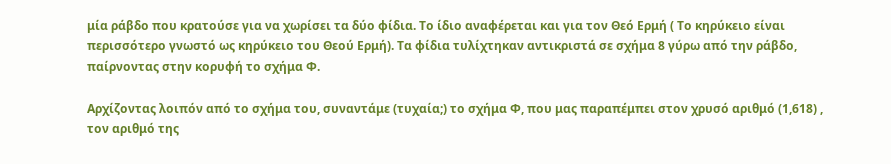μία ράβδο που κρατούσε για να χωρίσει τα δύο φίδια. Το ίδιο αναφέρεται και για τον Θεό Ερμή ( Το κηρύκειο είναι περισσότερο γνωστό ως κηρύκειο του Θεού Ερμή). Τα φίδια τυλίχτηκαν αντικριστά σε σχήμα 8 γύρω από την ράβδο, παίρνοντας στην κορυφή το σχήμα Φ.

Αρχίζοντας λοιπόν από το σχήμα του, συναντάμε (τυχαία;) το σχήμα Φ, που μας παραπέμπει στον χρυσό αριθμό (1,618) , τον αριθμό της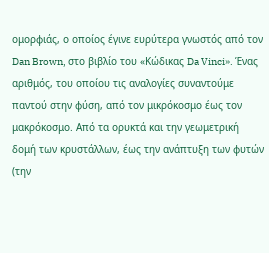ομορφιάς, ο οποίος έγινε ευρύτερα γνωστός από τον Dan Brown, στο βιβλίο του «Κώδικας Da Vinci». Ένας αριθμός, του οποίου τις αναλογίες συναντούμε παντού στην φύση, από τον μικρόκοσμο έως τον μακρόκοσμο. Από τα ορυκτά και την γεωμετρική δομή των κρυστάλλων, έως την ανάπτυξη των φυτών (την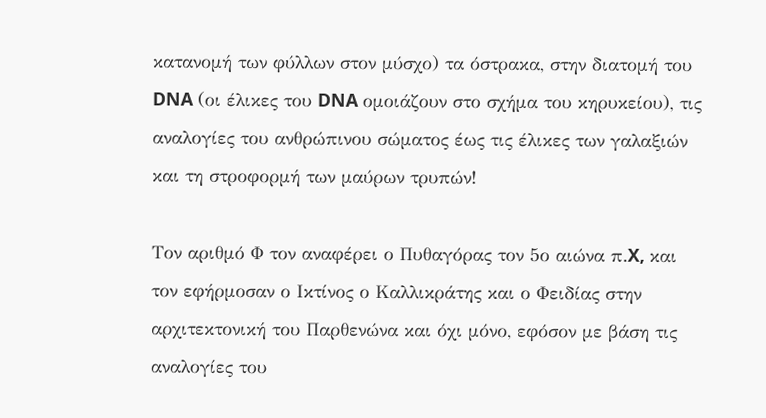κατανομή των φύλλων στον μύσχο) τα όστρακα, στην διατομή του DNA (οι έλικες του DNA ομοιάζουν στο σχήμα του κηρυκείου), τις αναλογίες του ανθρώπινου σώματος έως τις έλικες των γαλαξιών και τη στροφορμή των μαύρων τρυπών!

Τον αριθμό Φ τον αναφέρει ο Πυθαγόρας τον 5ο αιώνα π.X, και τον εφήρμοσαν ο Ικτίνος ο Καλλικράτης και ο Φειδίας στην αρχιτεκτονική του Παρθενώνα και όχι μόνο, εφόσον με βάση τις αναλογίες του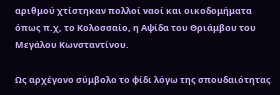αριθμού χτίστηκαν πολλοί ναοί και οικοδομήματα όπως π.χ, το Κολοσσαίο, η Αψίδα του Θριάμβου του Μεγάλου Κωνσταντίνου.

Ως αρχέγονο σύμβολο το φίδι λόγω της σπουδαιότητας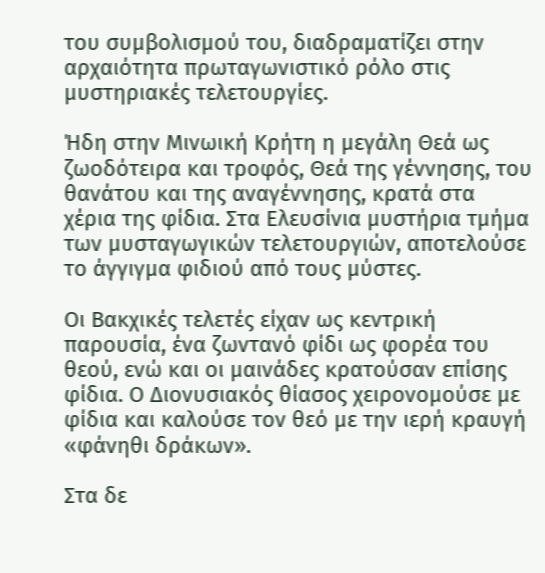του συμβολισμού του, διαδραματίζει στην αρχαιότητα πρωταγωνιστικό ρόλο στις μυστηριακές τελετουργίες.

Ήδη στην Μινωική Κρήτη η μεγάλη Θεά ως ζωοδότειρα και τροφός, Θεά της γέννησης, του θανάτου και της αναγέννησης, κρατά στα χέρια της φίδια. Στα Ελευσίνια μυστήρια τμήμα των μυσταγωγικών τελετουργιών, αποτελούσε το άγγιγμα φιδιού από τους μύστες.

Οι Βακχικές τελετές είχαν ως κεντρική παρουσία, ένα ζωντανό φίδι ως φορέα του θεού, ενώ και οι μαινάδες κρατούσαν επίσης φίδια. Ο Διονυσιακός θίασος χειρονομούσε με φίδια και καλούσε τον θεό με την ιερή κραυγή «φάνηθι δράκων».

Στα δε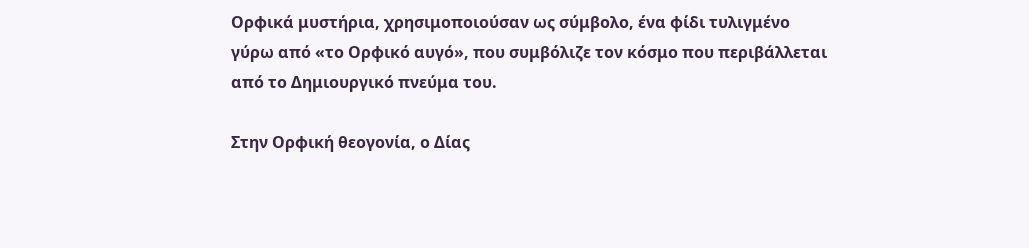Ορφικά μυστήρια, χρησιμοποιούσαν ως σύμβολο, ένα φίδι τυλιγμένο γύρω από «το Ορφικό αυγό», που συμβόλιζε τον κόσμο που περιβάλλεται από το Δημιουργικό πνεύμα του.

Στην Ορφική θεογονία, ο Δίας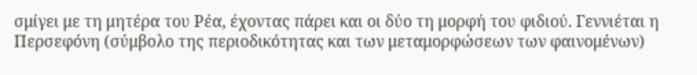σμίγει με τη μητέρα του Ρέα, έχοντας πάρει και οι δύο τη μορφή του φιδιού. Γεννιέται η Περσεφόνη (σύμβολο της περιοδικότητας και των μεταμορφώσεων των φαινομένων)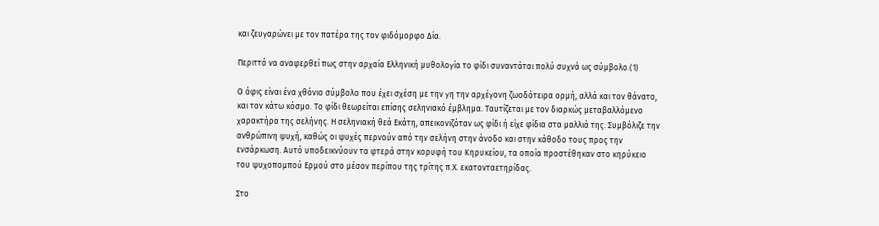και ζευγαρώνει με τον πατέρα της τον φιδόμορφο Δία.

Περιττό να αναφερθεί πως στην αρχαία Ελληνική μυθολογία το φίδι συναντάται πολύ συχνά ως σύμβολο.(1)

Ο όφις είναι ένα χθόνιο σύμβολο που έχει σχέση με την γη την αρχέγονη ζωοδότειρα ορμή, αλλά και τον θάνατο, και τον κάτω κόσμο. Το φίδι θεωρείται επίσης σεληνιακό έμβλημα. Ταυτίζεται με τον διαρκώς μεταβαλλόμενο χαρακτήρα της σελήνης. Η σεληνιακή θεά Εκάτη, απεικονιζόταν ως φίδι ή είχε φίδια στα μαλλιά της. Συμβόλιζε την ανθρώπινη ψυχή, καθώς οι ψυχές περνούν από την σελήνη στην άνοδο και στην κάθοδο τους προς την ενσάρκωση. Αυτό υποδεικνύουν τα φτερά στην κορυφή του Κηρυκείου, τα οποία προστέθηκαν στο κηρύκειο του ψυχοπομπού Ερμού στο μέσον περίπου της τρίτης π.Χ. εκατονταετηρίδας.

Στο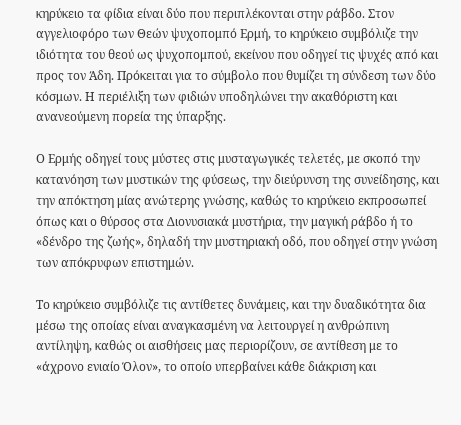κηρύκειο τα φίδια είναι δύο που περιπλέκονται στην ράβδο. Στον αγγελιοφόρο των Θεών ψυχοπομπό Ερμή, το κηρύκειο συμβόλιζε την ιδιότητα του θεού ως ψυχοπομπού, εκείνου που οδηγεί τις ψυχές από και προς τον Άδη. Πρόκειται για το σύμβολο που θυμίζει τη σύνδεση των δύο κόσμων. Η περιέλιξη των φιδιών υποδηλώνει την ακαθόριστη και ανανεούμενη πορεία της ύπαρξης.

Ο Ερμής οδηγεί τους μύστες στις μυσταγωγικές τελετές, με σκοπό την κατανόηση των μυστικών της φύσεως, την διεύρυνση της συνείδησης, και την απόκτηση μίας ανώτερης γνώσης, καθώς το κηρύκειο εκπροσωπεί όπως και ο θύρσος στα Διονυσιακά μυστήρια, την μαγική ράβδο ή το «δένδρο της ζωής», δηλαδή την μυστηριακή οδό, που οδηγεί στην γνώση των απόκρυφων επιστημών.

Το κηρύκειο συμβόλιζε τις αντίθετες δυνάμεις, και την δυαδικότητα δια μέσω της οποίας είναι αναγκασμένη να λειτουργεί η ανθρώπινη αντίληψη, καθώς οι αισθήσεις μας περιορίζουν, σε αντίθεση με το «άχρονο ενιαίο Όλον», το οποίο υπερβαίνει κάθε διάκριση και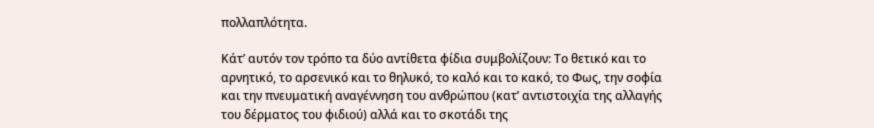πολλαπλότητα.

Κάτ’ αυτόν τον τρόπο τα δύο αντίθετα φίδια συμβολίζουν: Το θετικό και το αρνητικό, το αρσενικό και το θηλυκό, το καλό και το κακό, το Φως, την σοφία και την πνευματική αναγέννηση του ανθρώπου (κατ’ αντιστοιχία της αλλαγής του δέρματος του φιδιού) αλλά και το σκοτάδι της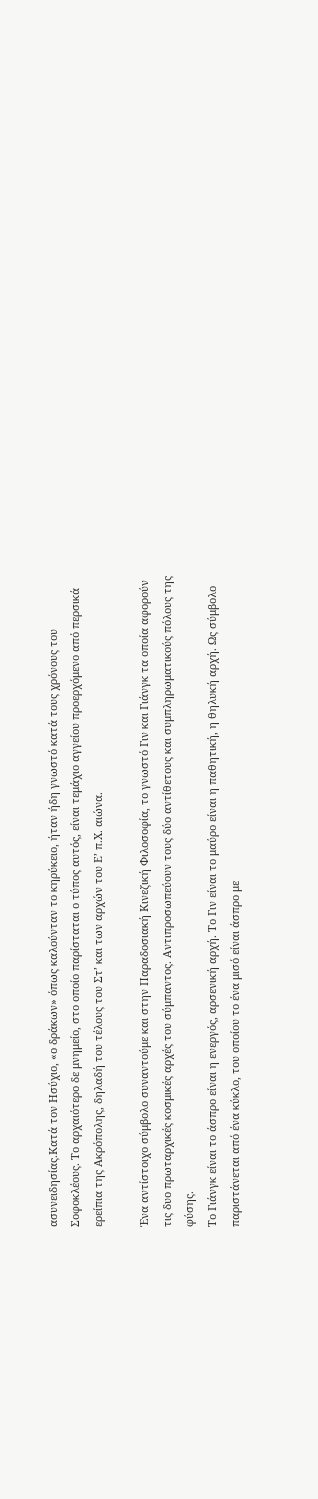ασυνειδησίας.Κατά τον Ησύχιο, «ο δράκων» όπως καλούνταν το κηρύκειο, ήταν ήδη γνωστό κατά τους χρόνους του Σοφοκλέους. Το αρχαιότερο δε μνημείο, στο οποίο παρίσταται ο τύπος αυτός, είναι τεμάχιο αγγείου προερχόμενο από περσικά ερείπια της Ακρόπολης, δηλαδή του τέλους του Στ’ και των αρχών του Ε’ π.Χ. αιώνα.

Ένα αντίστοιχο σύμβολο συναντούμε και στην Παραδοσιακή Κινεζική Φιλοσοφία, το γνωστό Γιν και Γιάνγκ τα οποία αφορούν τις δυο πρωταρχικές κοσμικές αρχές του σύμπαντος. Αντιπροσωπεύουν τους δύο αντίθετους και συμπληρωματικούς πόλους της φύσης.
Το Γιάνγκ είναι το άσπρο είναι η ενεργός, αρσενική αρχή. Το Γιν είναι το μαύρο είναι η παθητική, η θηλυκή αρχή. Ως σύμβολο παριστάνεται από ένα κύκλο, του οποίου το ένα μισό είναι άσπρο με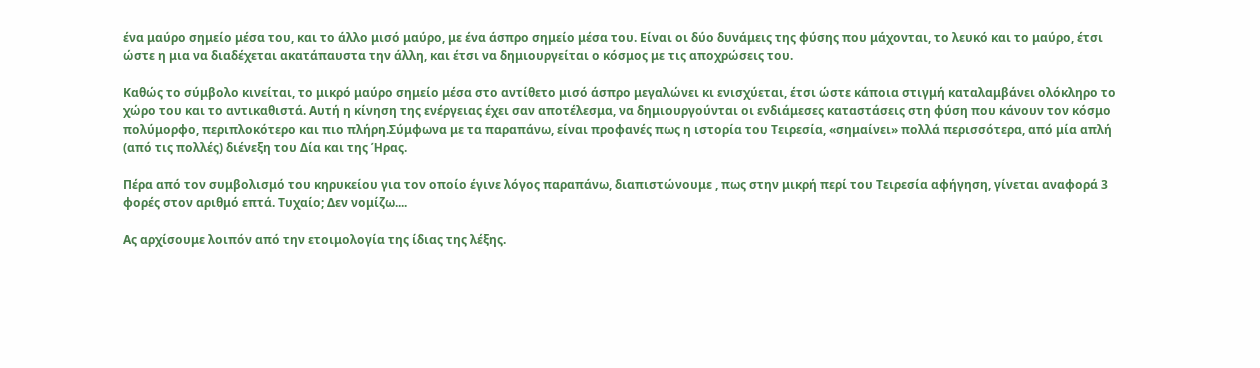ένα μαύρο σημείο μέσα του, και το άλλο μισό μαύρο, με ένα άσπρο σημείο μέσα του. Είναι οι δύο δυνάμεις της φύσης που μάχονται, το λευκό και το μαύρο, έτσι ώστε η μια να διαδέχεται ακατάπαυστα την άλλη, και έτσι να δημιουργείται ο κόσμος με τις αποχρώσεις του.

Καθώς το σύμβολο κινείται, το μικρό μαύρο σημείο μέσα στο αντίθετο μισό άσπρο μεγαλώνει κι ενισχύεται, έτσι ώστε κάποια στιγμή καταλαμβάνει ολόκληρο το χώρο του και το αντικαθιστά. Αυτή η κίνηση της ενέργειας έχει σαν αποτέλεσμα, να δημιουργούνται οι ενδιάμεσες καταστάσεις στη φύση που κάνουν τον κόσμο πολύμορφο, περιπλοκότερο και πιο πλήρη.Σύμφωνα με τα παραπάνω, είναι προφανές πως η ιστορία του Τειρεσία, «σημαίνει» πολλά περισσότερα, από μία απλή (από τις πολλές) διένεξη του Δία και της Ήρας.

Πέρα από τον συμβολισμό του κηρυκείου για τον οποίο έγινε λόγος παραπάνω, διαπιστώνουμε , πως στην μικρή περί του Τειρεσία αφήγηση, γίνεται αναφορά 3 φορές στον αριθμό επτά. Τυχαίο; Δεν νομίζω....

Ας αρχίσουμε λοιπόν από την ετοιμολογία της ίδιας της λέξης.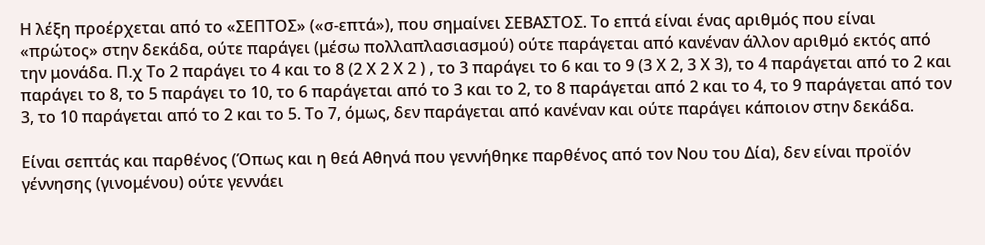Η λέξη προέρχεται από το «ΣΕΠΤΟΣ» («σ-επτά»), που σημαίνει ΣΕΒΑΣΤΟΣ. Το επτά είναι ένας αριθμός που είναι «πρώτος» στην δεκάδα, ούτε παράγει (μέσω πολλαπλασιασμού) ούτε παράγεται από κανέναν άλλον αριθμό εκτός από την μονάδα. Π.χ Το 2 παράγει το 4 και το 8 (2 Χ 2 Χ 2 ) , το 3 παράγει το 6 και το 9 (3 Χ 2, 3 Χ 3), το 4 παράγεται από το 2 και παράγει το 8, το 5 παράγει το 10, το 6 παράγεται από το 3 και το 2, το 8 παράγεται από 2 και το 4, το 9 παράγεται από τον 3, το 10 παράγεται από το 2 και το 5. Το 7, όμως, δεν παράγεται από κανέναν και ούτε παράγει κάποιον στην δεκάδα.

Είναι σεπτάς και παρθένος (Όπως και η θεά Αθηνά που γεννήθηκε παρθένος από τον Νου του Δία), δεν είναι προϊόν γέννησης (γινομένου) ούτε γεννάει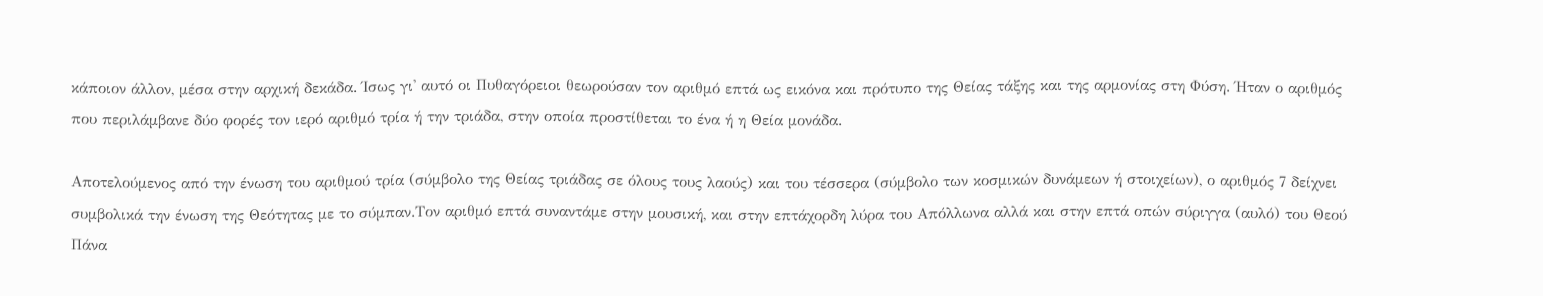κάποιον άλλον, μέσα στην αρχική δεκάδα. Ίσως γι' αυτό οι Πυθαγόρειοι θεωρούσαν τον αριθμό επτά ως εικόνα και πρότυπο της Θείας τάξης και της αρμονίας στη Φύση. Ήταν ο αριθμός που περιλάμβανε δύο φορές τον ιερό αριθμό τρία ή την τριάδα, στην οποία προστίθεται το ένα ή η Θεία μονάδα.

Αποτελούμενος από την ένωση του αριθμού τρία (σύμβολο της Θείας τριάδας σε όλους τους λαούς) και του τέσσερα (σύμβολο των κοσμικών δυνάμεων ή στοιχείων), ο αριθμός 7 δείχνει συμβολικά την ένωση της Θεότητας με το σύμπαν.Τον αριθμό επτά συναντάμε στην μουσική, και στην επτάχορδη λύρα του Απόλλωνα αλλά και στην επτά οπών σύριγγα (αυλό) του Θεού Πάνα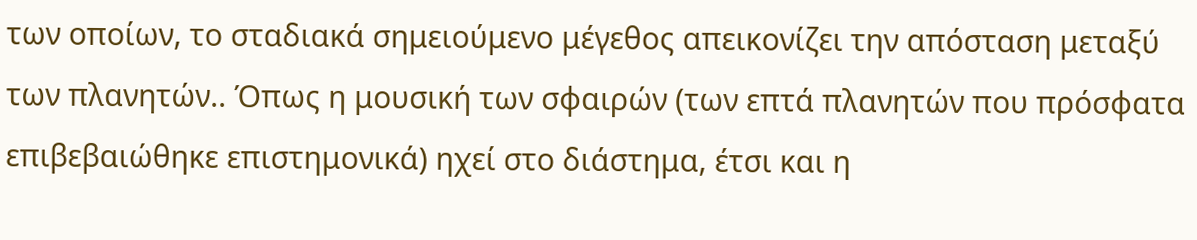των οποίων, το σταδιακά σημειούμενο μέγεθος απεικονίζει την απόσταση μεταξύ των πλανητών.. Όπως η μουσική των σφαιρών (των επτά πλανητών που πρόσφατα επιβεβαιώθηκε επιστημονικά) ηχεί στο διάστημα, έτσι και η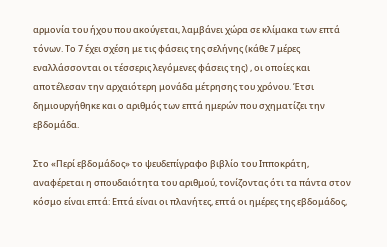αρμονία του ήχου που ακούγεται, λαμβάνει χώρα σε κλίμακα των επτά τόνων. Το 7 έχει σχέση με τις φάσεις της σελήνης (κάθε 7 μέρες εναλλάσσονται οι τέσσερις λεγόμενες φάσεις της) , οι οποίες και αποτέλεσαν την αρχαιότερη μονάδα μέτρησης του χρόνου. Έτσι δημιουργήθηκε και ο αριθμός των επτά ημερών που σχηματίζει την εβδομάδα.

Στο «Περί εβδομάδος» το ψευδεπίγραφο βιβλίο του Ιπποκράτη, αναφέρεται η σπουδαιότητα του αριθμού, τονίζοντας ότι τα πάντα στον κόσμο είναι επτά: Επτά είναι οι πλανήτες, επτά οι ημέρες της εβδομάδος,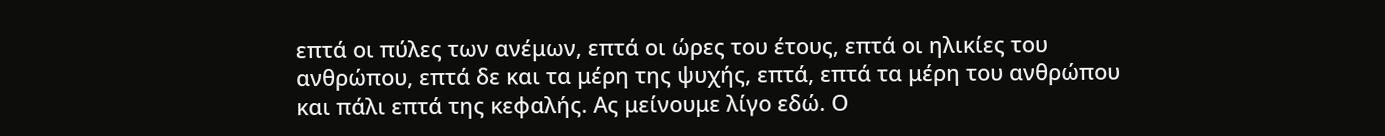επτά οι πύλες των ανέμων, επτά οι ώρες του έτους, επτά οι ηλικίες του ανθρώπου, επτά δε και τα μέρη της ψυχής, επτά, επτά τα μέρη του ανθρώπου και πάλι επτά της κεφαλής. Ας μείνουμε λίγο εδώ. Ο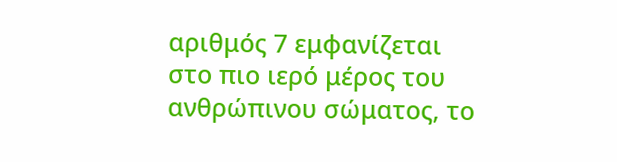αριθμός 7 εμφανίζεται στο πιο ιερό μέρος του ανθρώπινου σώματος, το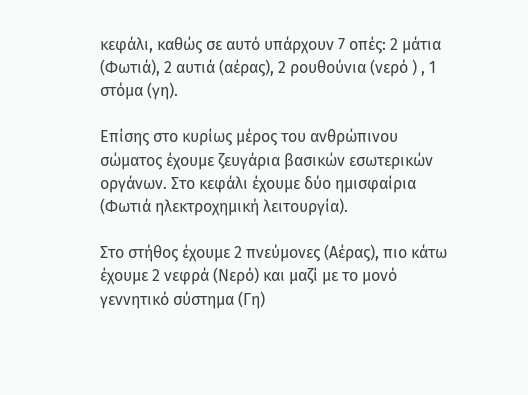κεφάλι, καθώς σε αυτό υπάρχουν 7 οπές: 2 μάτια (Φωτιά), 2 αυτιά (αέρας), 2 ρουθούνια (νερό ) , 1 στόμα (γη).

Επίσης στο κυρίως μέρος του ανθρώπινου σώματος έχουμε ζευγάρια βασικών εσωτερικών οργάνων. Στο κεφάλι έχουμε δύο ημισφαίρια (Φωτιά ηλεκτροχημική λειτουργία).

Στο στήθος έχουμε 2 πνεύμονες (Αέρας), πιο κάτω έχουμε 2 νεφρά (Νερό) και μαζί με το μονό γεννητικό σύστημα (Γη)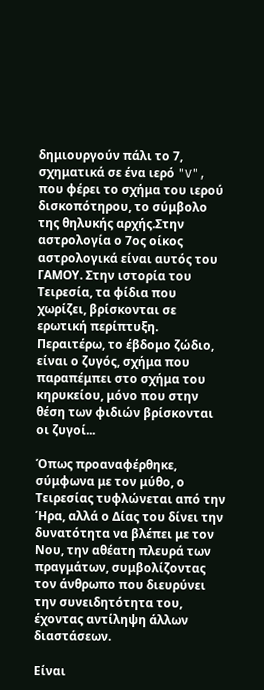δημιουργούν πάλι το 7, σχηματικά σε ένα ιερό "V", που φέρει το σχήμα του ιερού δισκοπότηρου, το σύμβολο της θηλυκής αρχής.Στην αστρολογία ο 7ος οίκος αστρολογικά είναι αυτός του ΓΑΜΟΥ. Στην ιστορία του Τειρεσία, τα φίδια που χωρίζει, βρίσκονται σε ερωτική περίπτυξη. Περαιτέρω, το έβδομο ζώδιο, είναι ο ζυγός, σχήμα που παραπέμπει στο σχήμα του κηρυκείου, μόνο που στην θέση των φιδιών βρίσκονται οι ζυγοί...

Όπως προαναφέρθηκε, σύμφωνα με τον μύθο, ο Τειρεσίας τυφλώνεται από την Ήρα, αλλά ο Δίας του δίνει την δυνατότητα να βλέπει με τον Νου, την αθέατη πλευρά των πραγμάτων, συμβολίζοντας τον άνθρωπο που διευρύνει την συνειδητότητα του, έχοντας αντίληψη άλλων διαστάσεων.

Είναι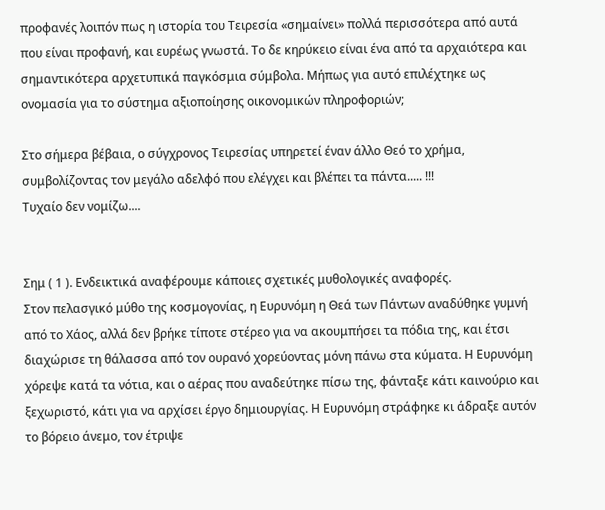προφανές λοιπόν πως η ιστορία του Τειρεσία «σημαίνει» πολλά περισσότερα από αυτά που είναι προφανή, και ευρέως γνωστά. Το δε κηρύκειο είναι ένα από τα αρχαιότερα και σημαντικότερα αρχετυπικά παγκόσμια σύμβολα. Μήπως για αυτό επιλέχτηκε ως ονομασία για το σύστημα αξιοποίησης οικονομικών πληροφοριών;

Στο σήμερα βέβαια, ο σύγχρονος Τειρεσίας υπηρετεί έναν άλλο Θεό το χρήμα, συμβολίζοντας τον μεγάλο αδελφό που ελέγχει και βλέπει τα πάντα..... !!!
Τυχαίο δεν νομίζω....


Σημ ( 1 ). Ενδεικτικά αναφέρουμε κάποιες σχετικές μυθολογικές αναφορές.
Στον πελασγικό μύθο της κοσμογονίας, η Ευρυνόμη η Θεά των Πάντων αναδύθηκε γυμνή από το Χάος, αλλά δεν βρήκε τίποτε στέρεο για να ακουμπήσει τα πόδια της, και έτσι διαχώρισε τη θάλασσα από τον ουρανό χορεύοντας μόνη πάνω στα κύματα. Η Ευρυνόμη χόρεψε κατά τα νότια, και ο αέρας που αναδεύτηκε πίσω της, φάνταξε κάτι καινούριο και ξεχωριστό, κάτι για να αρχίσει έργο δημιουργίας. Η Ευρυνόμη στράφηκε κι άδραξε αυτόν το βόρειο άνεμο, τον έτριψε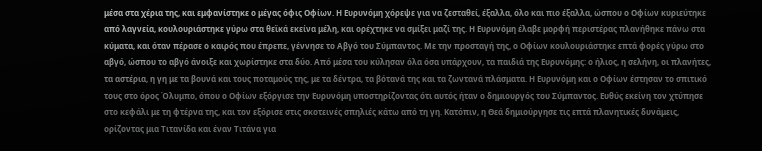μέσα στα χέρια της, και εμφανίστηκε ο μέγας όφις Οφίων. Η Ευρυνόμη χόρεψε για να ζεσταθεί, έξαλλα, όλο και πιο έξαλλα, ώσπου ο Οφίων κυριεύτηκε από λαγνεία, κουλουριάστηκε γύρω στα θεϊκά εκείνα μέλη, και ορέχτηκε να σμίξει μαζί της. Η Ευρυνόμη έλαβε μορφή περιστέρας πλανήθηκε πάνω στα κύματα, και όταν πέρασε ο καιρός που έπρεπε, γέννησε το Αβγό του Σύμπαντος. Με την προσταγή της, ο Οφίων κουλουριάστηκε επτά φορές γύρω στο αβγό, ώσπου το αβγό άνοιξε και χωρίστηκε στα δύο. Από μέσα του κύλησαν όλα όσα υπάρχουν, τα παιδιά της Ευρυνόμης: ο ήλιος, η σελήνη, οι πλανήτες, τα αστέρια, η γη με τα βουνά και τους ποταμούς της, με τα δέντρα, τα βότανά της και τα ζωντανά πλάσματα. Η Ευρυνόμη και ο Οφίων έστησαν το σπιτικό τους στο όρος Όλυμπο, όπου ο Οφίων εξόργισε την Ευρυνόμη υποστηρίζοντας ότι αυτός ήταν ο δημιουργός του Σύμπαντος. Ευθύς εκείνη τον χτύπησε στο κεφάλι με τη φτέρνα της, και τον εξόρισε στις σκοτεινές σπηλιές κάτω από τη γη. Κατόπιν, η Θεά δημιούργησε τις επτά πλανητικές δυνάμεις, ορίζοντας μια Τιτανίδα και έναν Τιτάνα για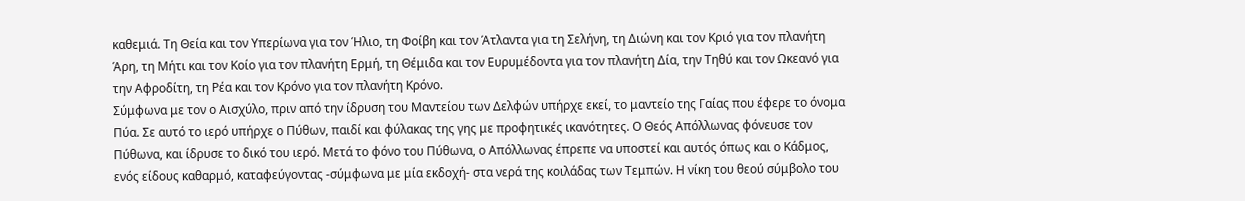καθεμιά. Τη Θεία και τον Υπερίωνα για τον Ήλιο, τη Φοίβη και τον Άτλαντα για τη Σελήνη, τη Διώνη και τον Κριό για τον πλανήτη Άρη, τη Μήτι και τον Κοίο για τον πλανήτη Ερμή, τη Θέμιδα και τον Ευρυμέδοντα για τον πλανήτη Δία, την Τηθύ και τον Ωκεανό για την Αφροδίτη, τη Ρέα και τον Κρόνο για τον πλανήτη Κρόνο.
Σύμφωνα με τον ο Αισχύλο, πριν από την ίδρυση του Μαντείου των Δελφών υπήρχε εκεί, το μαντείο της Γαίας που έφερε το όνομα Πύα. Σε αυτό το ιερό υπήρχε ο Πύθων, παιδί και φύλακας της γης με προφητικές ικανότητες. Ο Θεός Απόλλωνας φόνευσε τον Πύθωνα, και ίδρυσε το δικό του ιερό. Μετά το φόνο του Πύθωνα, ο Απόλλωνας έπρεπε να υποστεί και αυτός όπως και ο Κάδμος, ενός είδους καθαρμό, καταφεύγοντας -σύμφωνα με μία εκδοχή- στα νερά της κοιλάδας των Τεμπών. Η νίκη του θεού σύμβολο του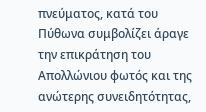πνεύματος, κατά του Πύθωνα συμβολίζει άραγε την επικράτηση του Απολλώνιου φωτός και της ανώτερης συνειδητότητας,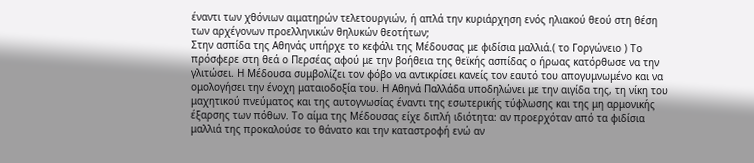έναντι των χθόνιων αιματηρών τελετουργιών, ή απλά την κυριάρχηση ενός ηλιακού θεού στη θέση των αρχέγονων προελληνικών θηλυκών θεοτήτων;
Στην ασπίδα της Αθηνάς υπήρχε το κεφάλι της Μέδουσας με φιδίσια μαλλιά.( το Γοργώνειο ) Το πρόσφερε στη θεά ο Περσέας αφού με την βοήθεια της θεϊκής ασπίδας ο ήρωας κατόρθωσε να την γλιτώσει. Η Μέδουσα συμβολίζει τον φόβο να αντικρίσει κανείς τον εαυτό του απογυμνωμένο και να ομολογήσει την ένοχη ματαιοδοξία του. Η Αθηνά Παλλάδα υποδηλώνει με την αιγίδα της, τη νίκη του μαχητικού πνεύματος και της αυτογνωσίας έναντι της εσωτερικής τύφλωσης και της μη αρμονικής έξαρσης των πόθων. Το αίμα της Μέδουσας είχε διπλή ιδιότητα: αν προερχόταν από τα φιδίσια μαλλιά της προκαλούσε το θάνατο και την καταστροφή ενώ αν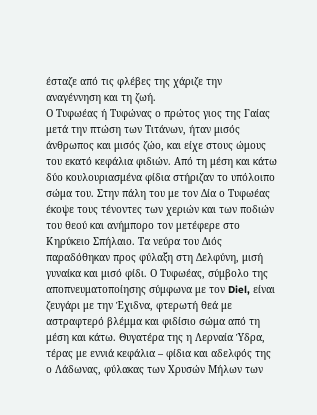έσταζε από τις φλέβες της χάριζε την αναγέννηση και τη ζωή.
Ο Τυφωέας ή Τυφώνας ο πρώτος γιος της Γαίας μετά την πτώση των Τιτάνων, ήταν μισός άνθρωπος και μισός ζώο, και είχε στους ώμους του εκατό κεφάλια φιδιών. Από τη μέση και κάτω δύο κουλουριασμένα φίδια στήριζαν το υπόλοιπο σώμα του. Στην πάλη του με τον Δία ο Τυφωέας έκοψε τους τένοντες των χεριών και των ποδιών του θεού και ανήμπορο τον μετέφερε στο Κηρύκειο Σπήλαιο. Τα νεύρα του Διός παραδόθηκαν προς φύλαξη στη Δελφύνη, μισή γυναίκα και μισό φίδι. Ο Τυφωέας, σύμβολο της αποπνευματοποίησης σύμφωνα με τον Diel, είναι ζευγάρι με την Έχιδνα, φτερωτή θεά με αστραφτερό βλέμμα και φιδίσιο σώμα από τη μέση και κάτω. Θυγατέρα της η Λερναία Ύδρα, τέρας με εννιά κεφάλια – φίδια και αδελφός της ο Λάδωνας, φύλακας των Χρυσών Μήλων των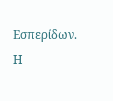Εσπερίδων. Η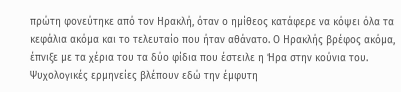πρώτη φονεύτηκε από τον Ηρακλή, όταν ο ημίθεος κατάφερε να κόψει όλα τα κεφάλια ακόμα και το τελευταίο που ήταν αθάνατο. Ο Ηρακλής βρέφος ακόμα, έπνιξε με τα χέρια του τα δύο φίδια που έστειλε η Ήρα στην κούνια του. Ψυχολογικές ερμηνείες βλέπουν εδώ την έμφυτη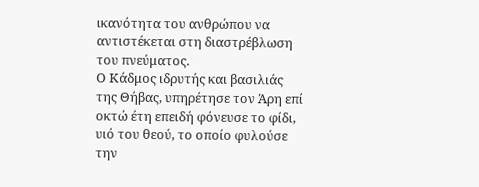ικανότητα του ανθρώπου να αντιστέκεται στη διαστρέβλωση του πνεύματος.
Ο Κάδμος ιδρυτής και βασιλιάς της Θήβας, υπηρέτησε τον Άρη επί οκτώ έτη επειδή φόνευσε το φίδι, υιό του θεού, το οποίο φυλούσε την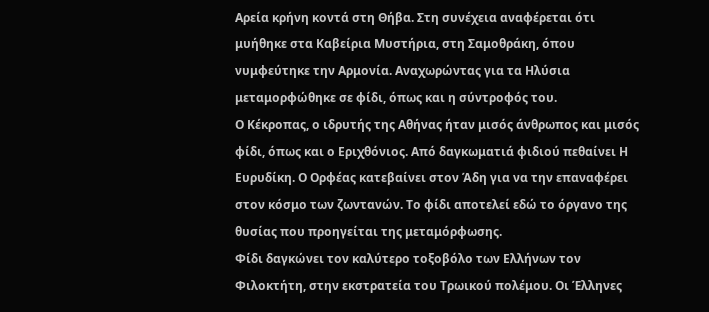Αρεία κρήνη κοντά στη Θήβα. Στη συνέχεια αναφέρεται ότι μυήθηκε στα Καβείρια Μυστήρια, στη Σαμοθράκη, όπου νυμφεύτηκε την Αρμονία. Αναχωρώντας για τα Ηλύσια μεταμορφώθηκε σε φίδι, όπως και η σύντροφός του.
Ο Κέκροπας, ο ιδρυτής της Αθήνας ήταν μισός άνθρωπος και μισός φίδι, όπως και ο Εριχθόνιος. Από δαγκωματιά φιδιού πεθαίνει Η Ευρυδίκη. Ο Ορφέας κατεβαίνει στον Άδη για να την επαναφέρει στον κόσμο των ζωντανών. Το φίδι αποτελεί εδώ το όργανο της θυσίας που προηγείται της μεταμόρφωσης.
Φίδι δαγκώνει τον καλύτερο τοξοβόλο των Ελλήνων τον Φιλοκτήτη, στην εκστρατεία του Τρωικού πολέμου. Οι Έλληνες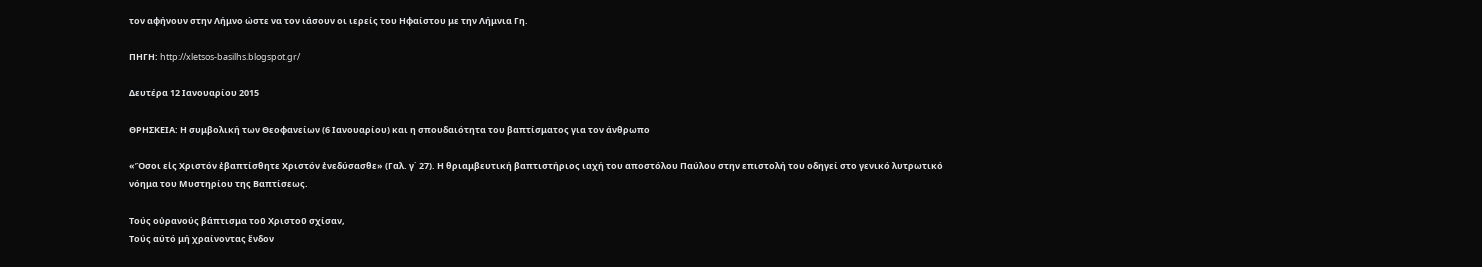τον αφήνουν στην Λήμνο ώστε να τον ιάσουν οι ιερείς του Ηφαίστου με την Λήμνια Γη.

ΠΗΓΗ: http://xletsos-basilhs.blogspot.gr/

Δευτέρα 12 Ιανουαρίου 2015

ΘΡΗΣΚΕΙΑ: Η συμβολική των Θεοφανείων (6 Ιανουαρίου) και η σπουδαιότητα του βαπτίσματος για τον άνθρωπο

«Ὅσοι εἰς Χριστόν ἐβαπτίσθητε Χριστόν ἐνεδύσασθε» (Γαλ. γ΄ 27). Η θριαμβευτική βαπτιστήριος ιαχή του αποστόλου Παύλου στην επιστολή του οδηγεί στο γενικό λυτρωτικό νόημα του Μυστηρίου της Βαπτίσεως.

Τούς οὐρανούς βάπτισμα τοῦ Χριστοῦ σχίσαν,
Τούς αύτό μή χραίνοντας ἔνδον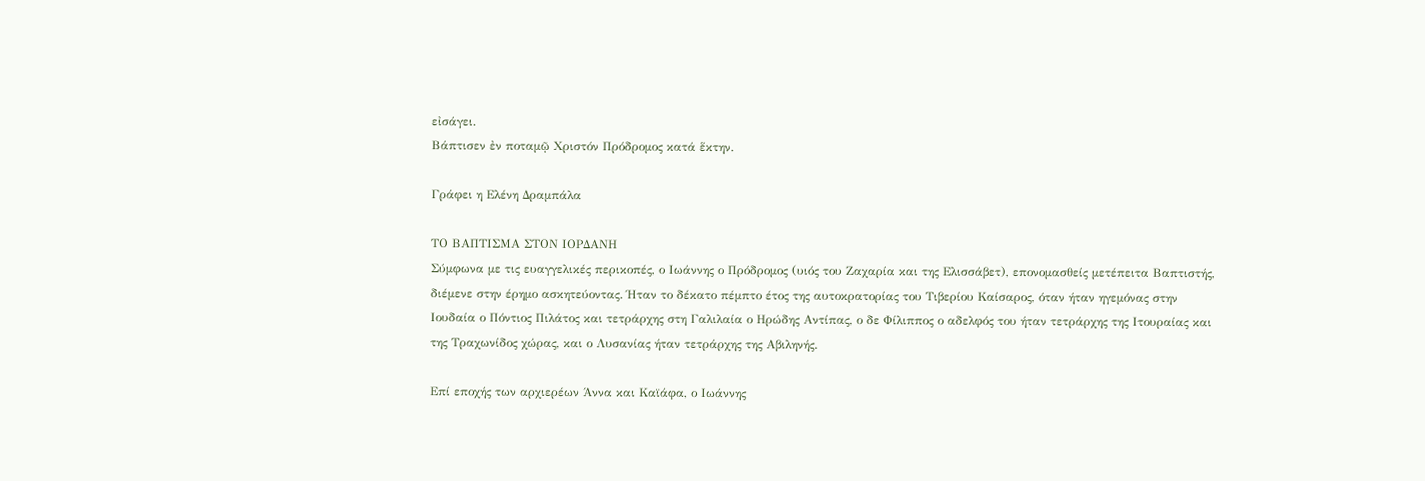εἰσάγει.
Βάπτισεν ἐν ποταμῷ Χριστόν Πρόδρομος κατά ἕκτην.

Γράφει η Ελένη Δραμπάλα

ΤΟ ΒΑΠΤΙΣΜΑ ΣΤΟΝ ΙΟΡΔΑΝΗ
Σύμφωνα με τις ευαγγελικές περικοπές, ο Ιωάννης ο Πρόδρομος (υιός του Ζαχαρία και της Ελισσάβετ), επονομασθείς μετέπειτα Βαπτιστής, διέμενε στην έρημο ασκητεύοντας. Ήταν το δέκατο πέμπτο έτος της αυτοκρατορίας του Τιβερίου Καίσαρος, όταν ήταν ηγεμόνας στην Ιουδαία ο Πόντιος Πιλάτος και τετράρχης στη Γαλιλαία ο Ηρώδης Αντίπας, ο δε Φίλιππος ο αδελφός του ήταν τετράρχης της Ιτουραίας και της Τραχωνίδος χώρας, και ο Λυσανίας ήταν τετράρχης της Αβιληνής.

Επί εποχής των αρχιερέων Άννα και Καϊάφα, ο Ιωάννης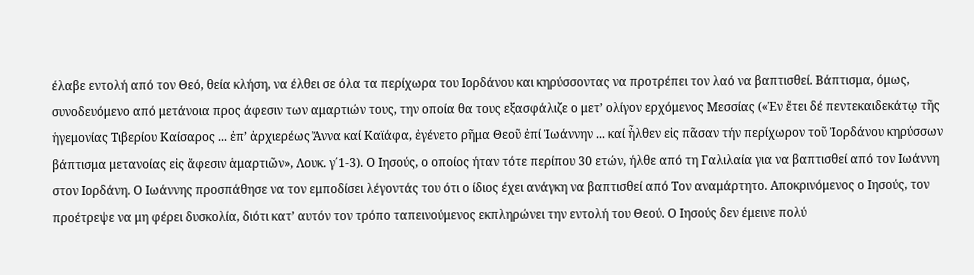έλαβε εντολή από τον Θεό, θεία κλήση, να έλθει σε όλα τα περίχωρα του Ιορδάνου και κηρύσσοντας να προτρέπει τον λαό να βαπτισθεί. Βάπτισμα, όμως, συνοδευόμενο από μετάνοια προς άφεσιν των αμαρτιών τους, την οποία θα τους εξασφάλιζε ο μετ’ ολίγον ερχόμενος Μεσσίας («Ἐν ἔτει δέ πεντεκαιδεκάτῳ τῆς ἡγεμονίας Τιβερίου Καίσαρος ... ἐπ’ ἀρχιερέως Ἄννα καί Καϊάφα, ἐγένετο ρῆμα Θεοῦ ἐπί Ἰωάννην ... καί ἦλθεν εἰς πᾶσαν τήν περίχωρον τοῦ Ἰορδάνου κηρύσσων βάπτισμα μετανοίας εἰς ἄφεσιν ἁμαρτιῶν», Λουκ. γ΄1-3). Ο Ιησούς, ο οποίος ήταν τότε περίπου 30 ετών, ήλθε από τη Γαλιλαία για να βαπτισθεί από τον Ιωάννη στον Ιορδάνη. Ο Ιωάννης προσπάθησε να τον εμποδίσει λέγοντάς του ότι ο ίδιος έχει ανάγκη να βαπτισθεί από Τον αναμάρτητο. Αποκρινόμενος ο Ιησούς, τον προέτρεψε να μη φέρει δυσκολία, διότι κατ’ αυτόν τον τρόπο ταπεινούμενος εκπληρώνει την εντολή του Θεού. Ο Ιησούς δεν έμεινε πολύ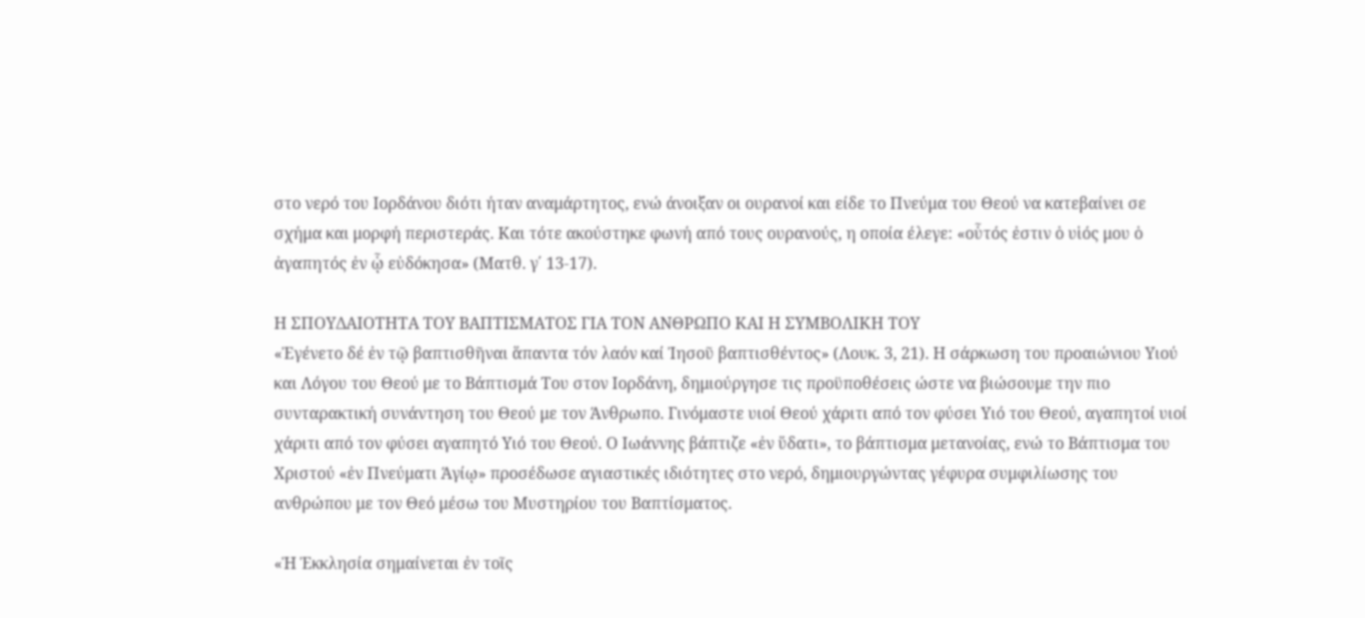στο νερό του Ιορδάνου διότι ήταν αναμάρτητος, ενώ άνοιξαν οι ουρανοί και είδε το Πνεύμα του Θεού να κατεβαίνει σε σχήμα και μορφή περιστεράς. Και τότε ακούστηκε φωνή από τους ουρανούς, η οποία έλεγε: «οὗτός ἐστιν ὁ υἱός μου ὁ ἀγαπητός ἐν ᾧ εὐδόκησα» (Ματθ. γ΄ 13-17).

Η ΣΠΟΥΔΑΙΟΤΗΤΑ ΤΟΥ ΒΑΠΤΙΣΜΑΤΟΣ ΓΙΑ ΤΟΝ ΑΝΘΡΩΠΟ ΚΑΙ Η ΣΥΜΒΟΛΙΚΗ ΤΟΥ
«Ἐγένετο δέ ἐν τῷ βαπτισθῆναι ἅπαντα τόν λαόν καί Ἰησοῦ βαπτισθέντος» (Λουκ. 3, 21). Η σάρκωση του προαιώνιου Υιού και Λόγου του Θεού με το Βάπτισμά Του στον Ιορδάνη, δημιούργησε τις προϋποθέσεις ώστε να βιώσουμε την πιο συνταρακτική συνάντηση του Θεού με τον Άνθρωπο. Γινόμαστε υιοί Θεού χάριτι από τον φύσει Υιό του Θεού, αγαπητοί υιοί χάριτι από τον φύσει αγαπητό Υιό του Θεού. Ο Ιωάννης βάπτιζε «ἐν ὕδατι», το βάπτισμα μετανοίας, ενώ το Βάπτισμα του Χριστού «ἐν Πνεύματι Άγίῳ» προσέδωσε αγιαστικές ιδιότητες στο νερό, δημιουργώντας γέφυρα συμφιλίωσης του ανθρώπου με τον Θεό μέσω του Μυστηρίου του Βαπτίσματος.

«Ἡ Ἐκκλησία σημαίνεται ἐν τοῖς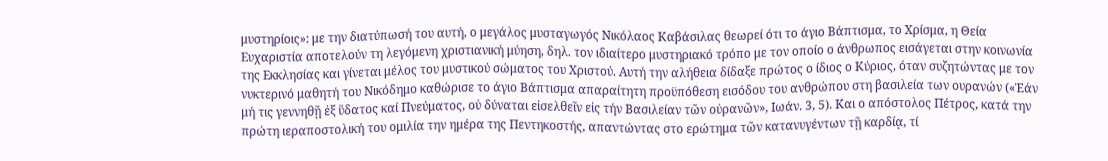μυστηρίοις»: με την διατύπωσή του αυτή, ο μεγάλος μυσταγωγός Νικόλαος Καβάσιλας θεωρεί ότι το άγιο Βάπτισμα, το Χρίσμα, η Θεία Ευχαριστία αποτελούν τη λεγόμενη χριστιανική μύηση, δηλ. τον ιδιαίτερο μυστηριακό τρόπο με τον οποίο ο άνθρωπος εισάγεται στην κοινωνία της Εκκλησίας και γίνεται μέλος του μυστικού σώματος του Χριστού. Αυτή την αλήθεια δίδαξε πρώτος ο ίδιος ο Κύριος, όταν συζητώντας με τον νυκτερινό μαθητή του Νικόδημο καθώρισε το άγιο Βάπτισμα απαραίτητη προϋπόθεση εισόδου του ανθρώπου στη βασιλεία των ουρανών («Ἐάν μή τις γεννηθῇ ἐξ ὕδατος καί Πνεύματος, οὐ δύναται εἰσελθεῖν εἰς τήν Βασιλείαν τῶν οὐρανῶν», Ιωάν. 3, 5). Και ο απόστολος Πέτρος, κατά την πρώτη ιεραποστολική του ομιλία την ημέρα της Πεντηκοστής, απαντώντας στο ερώτημα τῶν κατανυγέντων τῇ καρδίᾳ, τί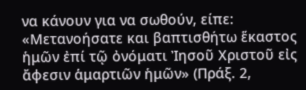να κάνουν για να σωθούν, είπε: «Μετανοήσατε και βαπτισθήτω ἕκαστος ἡμῶν ἐπί τῷ ὀνόματι Ἰησοῦ Χριστοῦ εἰς ἄφεσιν ἁμαρτιῶν ἡμῶν» (Πράξ. 2,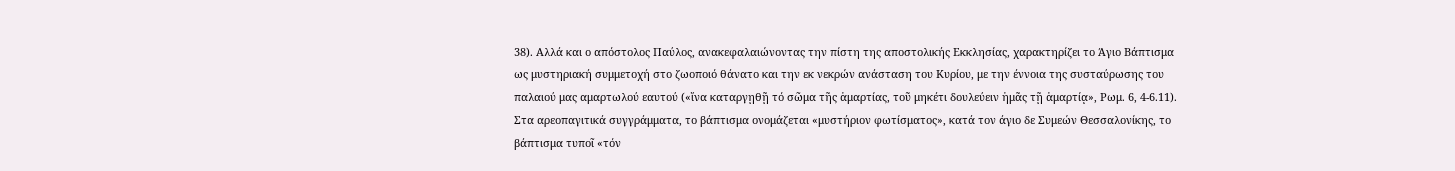38). Αλλά και ο απόστολος Παύλος, ανακεφαλαιώνοντας την πίστη της αποστολικής Εκκλησίας, χαρακτηρίζει το Άγιο Βάπτισμα ως μυστηριακή συμμετοχή στο ζωοποιό θάνατο και την εκ νεκρών ανάσταση του Κυρίου, με την έννοια της συσταύρωσης του παλαιού μας αμαρτωλού εαυτού («ἵνα καταργῃθῇ τό σῶμα τῆς ἁμαρτίας, τοῦ μηκέτι δουλεύειν ἡμᾶς τῇ ἁμαρτίᾳ», Ρωμ. 6, 4-6.11). Στα αρεοπαγιτικά συγγράμματα, το βάπτισμα ονομάζεται «μυστήριον φωτίσματος», κατά τον άγιο δε Συμεών Θεσσαλονίκης, το βάπτισμα τυποῖ «τόν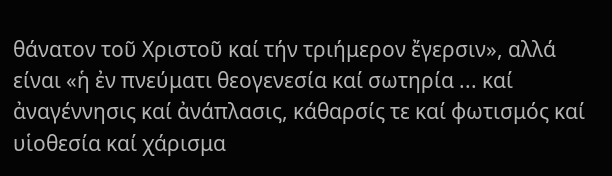θάνατον τοῦ Χριστοῦ καί τήν τριήμερον ἔγερσιν», αλλά είναι «ἡ ἐν πνεύματι θεογενεσία καί σωτηρία ... καί ἀναγέννησις καί ἀνάπλασις, κάθαρσίς τε καί φωτισμός καί υἱοθεσία καί χάρισμα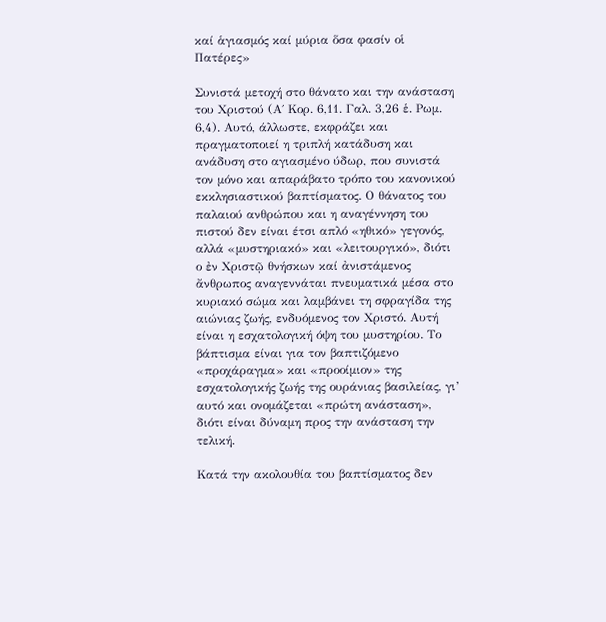καί ἁγιασμός καί μύρια ὅσα φασίν οἱ Πατέρες»

Συνιστά μετοχή στο θάνατο και την ανάσταση του Χριστού (Α΄ Κορ. 6,11. Γαλ. 3,26 ἑ. Ρωμ. 6,4). Αυτό, άλλωστε, εκφράζει και πραγματοποιεί η τριπλή κατάδυση και ανάδυση στο αγιασμένο ύδωρ, που συνιστά τον μόνο και απαράβατο τρόπο του κανονικού εκκλησιαστικού βαπτίσματος. Ο θάνατος του παλαιού ανθρώπου και η αναγέννηση του πιστού δεν είναι έτσι απλό «ηθικό» γεγονός, αλλά «μυστηριακό» και «λειτουργικό», διότι ο ἐν Χριστῷ θνήσκων καί ἀνιστάμενος ἄνθρωπος αναγεννάται πνευματικά μέσα στο κυριακό σώμα και λαμβάνει τη σφραγίδα της αιώνιας ζωής, ενδυόμενος τον Χριστό. Αυτή είναι η εσχατολογική όψη του μυστηρίου. Το βάπτισμα είναι για τον βαπτιζόμενο «προχάραγμα» και «προοίμιον» της εσχατολογικής ζωής της ουράνιας βασιλείας, γι’ αυτό και ονομάζεται «πρώτη ανάσταση», διότι είναι δύναμη προς την ανάσταση την τελική.

Κατά την ακολουθία του βαπτίσματος δεν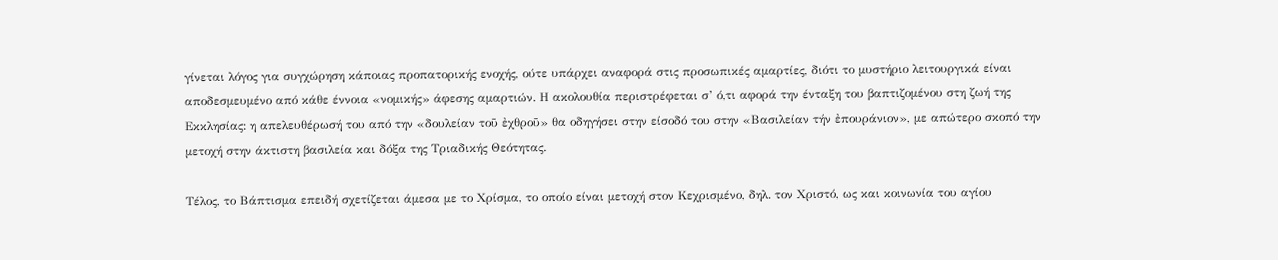γίνεται λόγος για συγχώρηση κάποιας προπατορικής ενοχής, ούτε υπάρχει αναφορά στις προσωπικές αμαρτίες, διότι το μυστήριο λειτουργικά είναι αποδεσμευμένο από κάθε έννοια «νομικής» άφεσης αμαρτιών. Η ακολουθία περιστρέφεται σ’ ό,τι αφορά την ένταξη του βαπτιζομένου στη ζωή της Εκκλησίας: η απελευθέρωσή του από την «δουλείαν τοῦ ἐχθροῦ» θα οδηγήσει στην είσοδό του στην «Βασιλείαν τήν ἐπουράνιον», με απώτερο σκοπό την μετοχή στην άκτιστη βασιλεία και δόξα της Τριαδικής Θεότητας.

Τέλος, το Βάπτισμα επειδή σχετίζεται άμεσα με το Χρίσμα, το οποίο είναι μετοχή στον Κεχρισμένο, δηλ. τον Χριστό, ως και κοινωνία του αγίου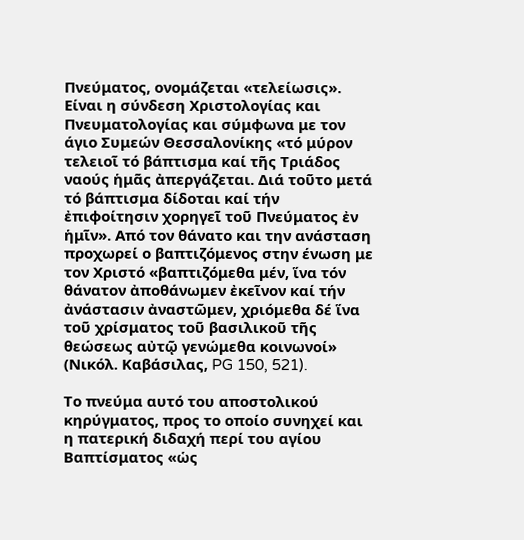Πνεύματος, ονομάζεται «τελείωσις». Είναι η σύνδεση Χριστολογίας και Πνευματολογίας και σύμφωνα με τον άγιο Συμεών Θεσσαλονίκης «τό μύρον τελειοῖ τό βάπτισμα καί τῆς Τριάδος ναούς ἡμᾶς ἀπεργάζεται. Διά τοῦτο μετά τό βάπτισμα δίδοται καί τήν ἐπιφοίτησιν χορηγεῖ τοῦ Πνεύματος ἐν ἡμῖν». Από τον θάνατο και την ανάσταση προχωρεί ο βαπτιζόμενος στην ένωση με τον Χριστό «βαπτιζόμεθα μέν, ἵνα τόν θάνατον ἀποθάνωμεν ἐκεῖνον καί τήν ἀνάστασιν ἀναστῶμεν, χριόμεθα δέ ἵνα τοῦ χρίσματος τοῦ βασιλικοῦ τῆς θεώσεως αὐτῷ γενώμεθα κοινωνοί» (Νικόλ. Καβάσιλας, PG 150, 521).

Το πνεύμα αυτό του αποστολικού κηρύγματος, προς το οποίο συνηχεί και η πατερική διδαχή περί του αγίου Βαπτίσματος «ὡς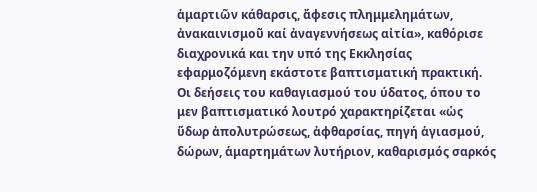ἁμαρτιῶν κάθαρσις, ἄφεσις πλημμελημάτων, ἀνακαινισμοῦ καί ἀναγεννήσεως αἰτία», καθόρισε διαχρονικά και την υπό της Εκκλησίας εφαρμοζόμενη εκάστοτε βαπτισματική πρακτική. Οι δεήσεις του καθαγιασμού του ύδατος, όπου το μεν βαπτισματικό λουτρό χαρακτηρίζεται «ὡς ὕδωρ ἀπολυτρώσεως, ἀφθαρσίας, πηγή ἁγιασμού, δώρων, ἁμαρτημάτων λυτήριον, καθαρισμός σαρκός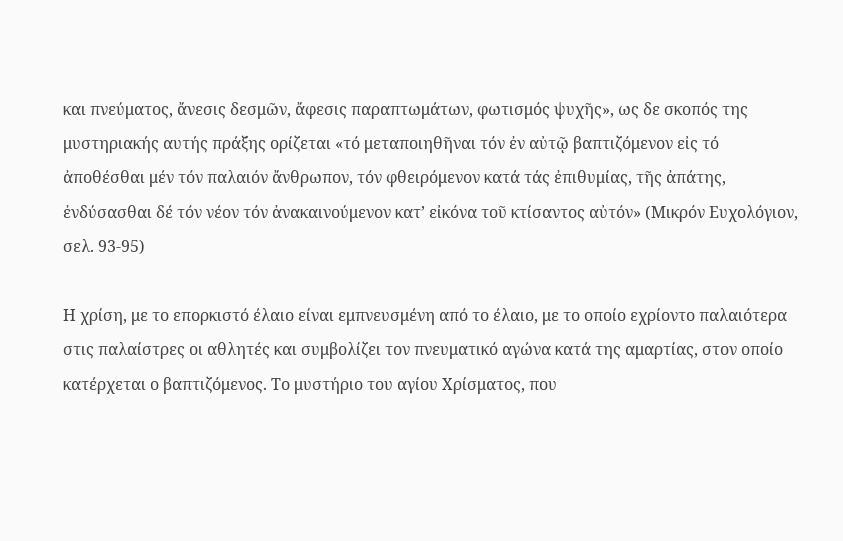και πνεύματος, ἄνεσις δεσμῶν, ἄφεσις παραπτωμάτων, φωτισμός ψυχῆς», ως δε σκοπός της μυστηριακής αυτής πράξης ορίζεται «τό μεταποιηθῆναι τόν ἐν αὐτῷ βαπτιζόμενον εἰς τό ἀποθέσθαι μέν τόν παλαιόν ἄνθρωπον, τόν φθειρόμενον κατά τάς ἐπιθυμίας, τῆς ἀπάτης, ἐνδύσασθαι δέ τόν νέον τόν ἀνακαινούμενον κατ’ εἰκόνα τοῦ κτίσαντος αὐτόν» (Μικρόν Ευχολόγιον, σελ. 93-95)

Η χρίση, με το επορκιστό έλαιο είναι εμπνευσμένη από το έλαιο, με το οποίο εχρίοντο παλαιότερα στις παλαίστρες οι αθλητές και συμβολίζει τον πνευματικό αγώνα κατά της αμαρτίας, στον οποίο κατέρχεται ο βαπτιζόμενος. Το μυστήριο του αγίου Χρίσματος, που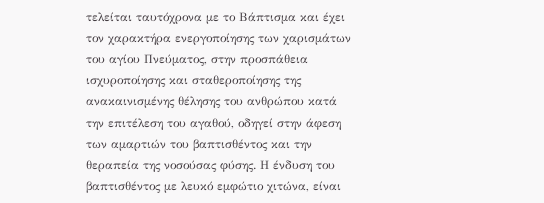τελείται ταυτόχρονα με το Βάπτισμα και έχει τον χαρακτήρα ενεργοποίησης των χαρισμάτων του αγίου Πνεύματος, στην προσπάθεια ισχυροποίησης και σταθεροποίησης της ανακαινισμένης θέλησης του ανθρώπου κατά την επιτέλεση του αγαθού, οδηγεί στην άφεση των αμαρτιών του βαπτισθέντος και την θεραπεία της νοσούσας φύσης. Η ένδυση του βαπτισθέντος με λευκό εμφώτιο χιτώνα, είναι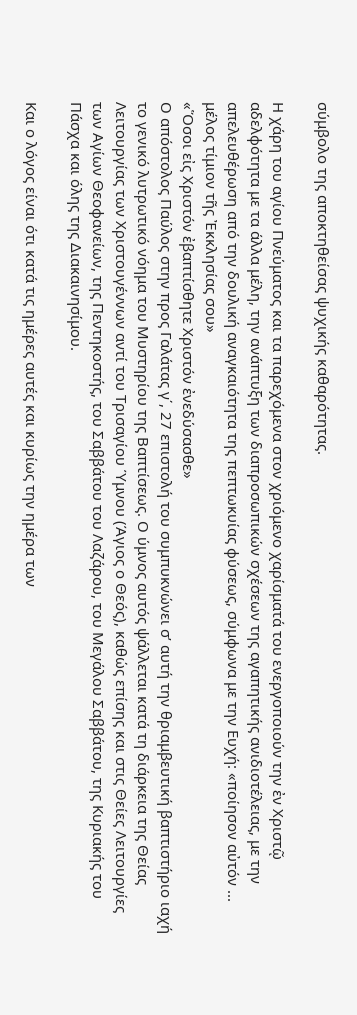σύμβολο της αποκτηθείσας ψυχικής καθαρότητας.

Η χάρη του αγίου Πνεύματος και τα παρεχόμενα στον χριόμενο χαρίσματά του ενεργοποιούν την ἐν Χριστῷ αδελφότητα με τα άλλα μέλη, την ανάπτυξη των διαπροσωπικών σχέσεων της αγαπητικής ανιδιοτέλειας, με την απελευθέρωση από την δουλική αναγκαιότητα της πεπτωκυίας φύσεως, σύμφωνα με την Ευχή: «ποίησον αὐτόν ... μέλος τίμιον τῆς Ἐκκλησίας σου»
«Ὅσοι εἰς Χριστόν ἐβαπτίσθητε Χριστόν ἐνεδύσασθε»
Ο απόστολος Παύλος στην προς Γαλάτας γ΄, 27 επιστολή του συμπυκνώνει σ’ αυτή την θριαμβευτική βαπτιστήριο ιαχή το γενικό λυτρωτικό νόημα του Μυστηρίου της Βαπτίσεως. Ο ύμνος αυτός ψάλλεται κατά τη διάρκεια της Θείας Λειτουργίας των Χριστουγέννων αντί του Τρισαγίου Ύμνου (Άγιος ο Θεός), καθώς επίσης και στις Θείες Λειτουργίες των Αγίων Θεοφανείων, της Πεντηκοστής, του Σαββάτου του Λαζάρου, του Μεγάλου Σαββάτου, της Κυριακής του Πάσχα και όλης της Διακαινησίμου.

Και ο λόγος είναι ότι κατά τις ημέρες αυτές και κυρίως την ημέρα των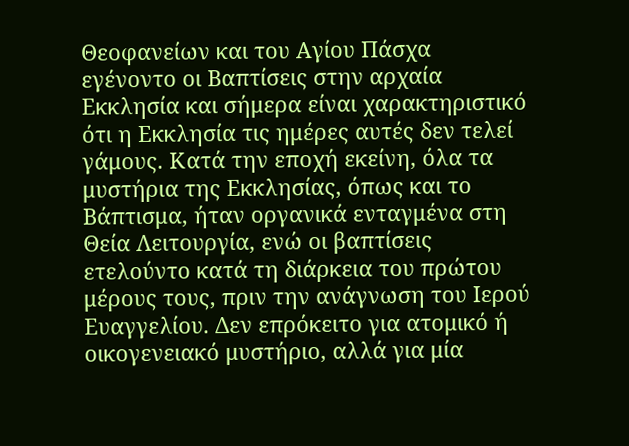Θεοφανείων και του Αγίου Πάσχα εγένοντο οι Βαπτίσεις στην αρχαία Εκκλησία και σήμερα είναι χαρακτηριστικό ότι η Εκκλησία τις ημέρες αυτές δεν τελεί γάμους. Κατά την εποχή εκείνη, όλα τα μυστήρια της Εκκλησίας, όπως και το Βάπτισμα, ήταν οργανικά ενταγμένα στη Θεία Λειτουργία, ενώ οι βαπτίσεις ετελούντο κατά τη διάρκεια του πρώτου μέρους τους, πριν την ανάγνωση του Ιερού Ευαγγελίου. Δεν επρόκειτο για ατομικό ή οικογενειακό μυστήριο, αλλά για μία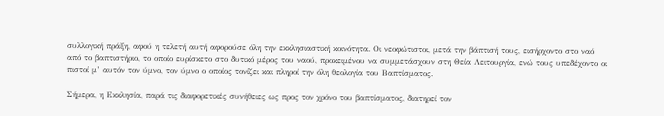συλλογική πράξη, αφού η τελετή αυτή αφορούσε όλη την εκκλησιαστική κοινότητα. Οι νεοφώτιστοι, μετά την βάπτισή τους, εισήρχοντο στο ναό από το βαπτιστήριο, το οποίο ευρίσκετο στο δυτικό μέρος του ναού, προκειμένου να συμμετάσχουν στη Θεία Λειτουργία, ενώ τους υπεδέχοντο οι πιστοί μ’ αυτόν τον ύμνο, τον ύμνο ο οποίος τονίζει και πληροί την όλη θεολογία του Βαπτίσματος.

Σήμερα, η Εκκλησία, παρά τις διαφορετικές συνήθειες ως προς τον χρόνο του βαπτίσματος, διατηρεί τον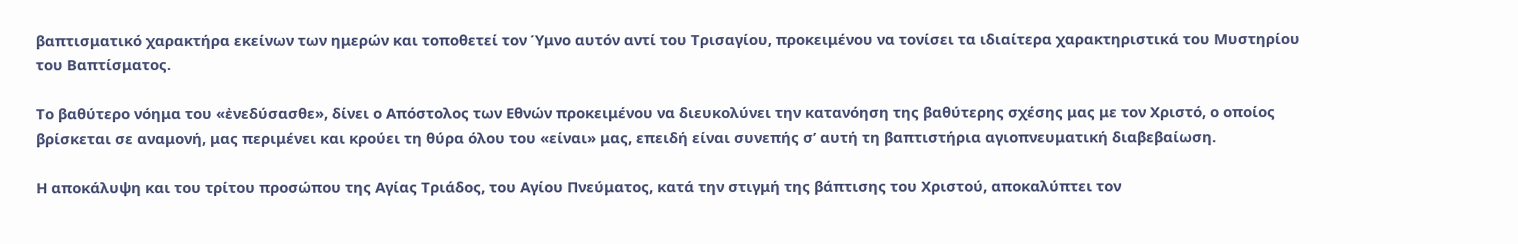βαπτισματικό χαρακτήρα εκείνων των ημερών και τοποθετεί τον Ύμνο αυτόν αντί του Τρισαγίου, προκειμένου να τονίσει τα ιδιαίτερα χαρακτηριστικά του Μυστηρίου του Βαπτίσματος.

Το βαθύτερο νόημα του «ἐνεδύσασθε», δίνει ο Απόστολος των Εθνών προκειμένου να διευκολύνει την κατανόηση της βαθύτερης σχέσης μας με τον Χριστό, ο οποίος βρίσκεται σε αναμονή, μας περιμένει και κρούει τη θύρα όλου του «είναι» μας, επειδή είναι συνεπής σ’ αυτή τη βαπτιστήρια αγιοπνευματική διαβεβαίωση.

Η αποκάλυψη και του τρίτου προσώπου της Αγίας Τριάδος, του Αγίου Πνεύματος, κατά την στιγμή της βάπτισης του Χριστού, αποκαλύπτει τον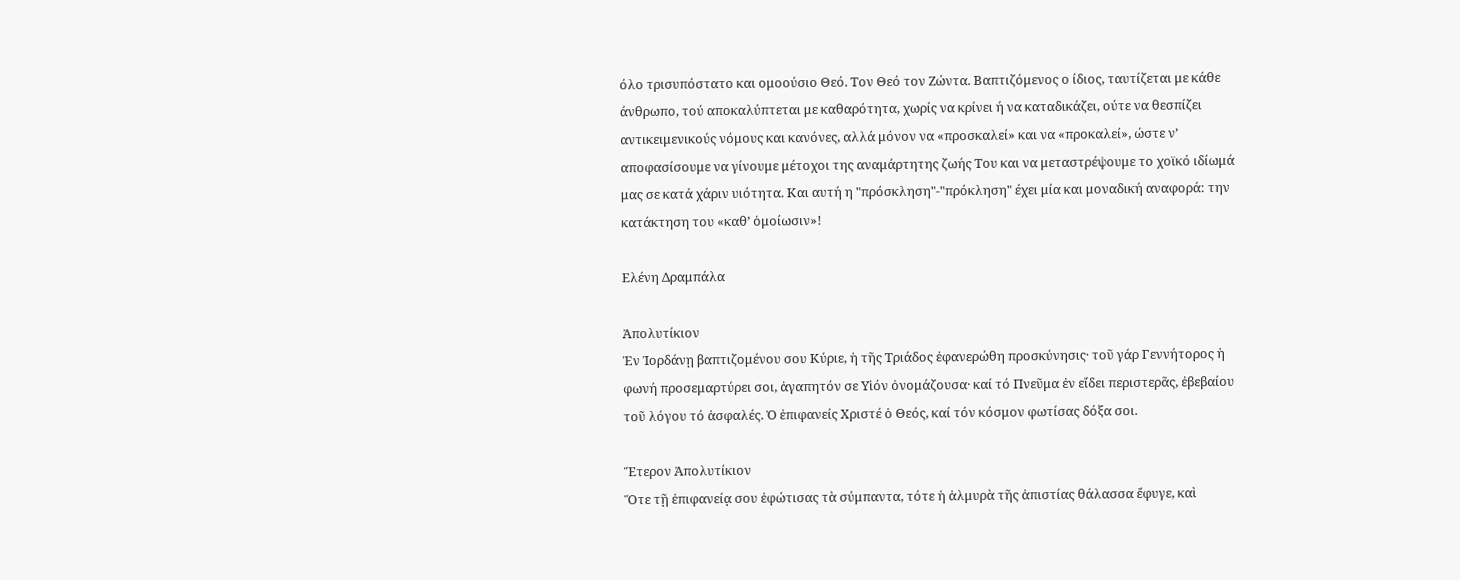όλο τρισυπόστατο και ομοούσιο Θεό. Τον Θεό τον Ζώντα. Βαπτιζόμενος ο ίδιος, ταυτίζεται με κάθε άνθρωπο, τού αποκαλύπτεται με καθαρότητα, χωρίς να κρίνει ή να καταδικάζει, ούτε να θεσπίζει αντικειμενικούς νόμους και κανόνες, αλλά μόνον να «προσκαλεί» και να «προκαλεί», ώστε ν’ αποφασίσουμε να γίνουμε μέτοχοι της αναμάρτητης ζωής Του και να μεταστρέψουμε το χοϊκό ιδίωμά μας σε κατά χάριν υιότητα. Και αυτή η "πρόσκληση"-"πρόκληση" έχει μία και μοναδική αναφορά: την κατάκτηση του «καθ’ ὁμοίωσιν»!

Ελένη Δραμπάλα

Ἀπολυτίκιον
Ἐν Ἰορδάνῃ βαπτιζομένου σου Κύριε, ἡ τῆς Τριάδος ἐφανερώθη προσκύνησις· τοῦ γάρ Γεννήτορος ἡ φωνή προσεμαρτύρει σοι, ἀγαπητόν σε Υἱόν ὀνομάζουσα· καί τό Πνεῦμα ἐν εἴδει περιστερᾶς, ἐβεβαίου τοῦ λόγου τό ἀσφαλές. Ὁ ἐπιφανείς Χριστέ ὁ Θεός, καί τόν κόσμον φωτίσας δόξα σοι.

Ἕτερον Ἀπολυτίκιον
Ὅτε τῇ ἐπιφανείᾳ σου ἐφώτισας τὰ σύμπαντα, τότε ἡ ἀλμυρὰ τῆς ἀπιστίας θάλασσα ἔφυγε, καὶ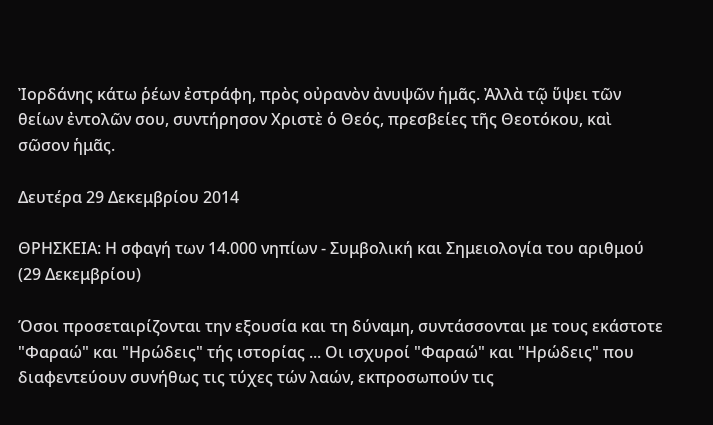Ἰορδάνης κάτω ῥέων ἐστράφη, πρὸς οὐρανὸν ἀνυψῶν ἡμᾶς. Ἀλλὰ τῷ ὕψει τῶν θείων ἐντολῶν σου, συντήρησον Χριστὲ ὁ Θεός, πρεσβείες τῆς Θεοτόκου, καὶ σῶσον ἡμᾶς.

Δευτέρα 29 Δεκεμβρίου 2014

ΘΡΗΣΚΕΙΑ: Η σφαγή των 14.000 νηπίων - Συμβολική και Σημειολογία του αριθμού (29 Δεκεμβρίου)

Όσοι προσεταιρίζονται την εξουσία και τη δύναμη, συντάσσονται με τους εκάστοτε "Φαραώ" και "Ηρώδεις" τής ιστορίας ... Οι ισχυροί "Φαραώ" και "Ηρώδεις" που διαφεντεύουν συνήθως τις τύχες τών λαών, εκπροσωπούν τις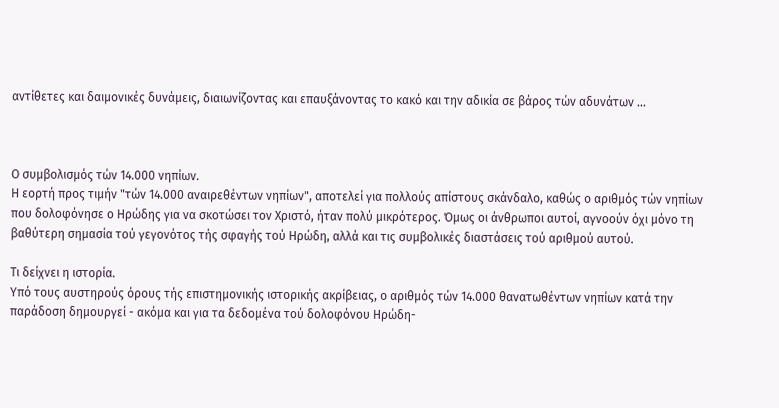αντίθετες και δαιμονικές δυνάμεις, διαιωνίζοντας και επαυξάνοντας το κακό και την αδικία σε βάρος τών αδυνάτων ...



Ο συμβολισμός τών 14.000 νηπίων.
Η εορτή προς τιμήν "τών 14.000 αναιρεθέντων νηπίων", αποτελεί για πολλούς απίστους σκάνδαλο, καθώς ο αριθμός τών νηπίων που δολοφόνησε ο Ηρώδης για να σκοτώσει τον Χριστό, ήταν πολύ μικρότερος. Όμως οι άνθρωποι αυτοί, αγνοούν όχι μόνο τη βαθύτερη σημασία τού γεγονότος τής σφαγής τού Ηρώδη, αλλά και τις συμβολικές διαστάσεις τού αριθμού αυτού.

Τι δείχνει η ιστορία.
Υπό τους αυστηρούς όρους τής επιστημονικής ιστορικής ακρίβειας, ο αριθμός τών 14.000 θανατωθέντων νηπίων κατά την παράδοση δημουργεί - ακόμα και για τα δεδομένα τού δολοφόνου Ηρώδη-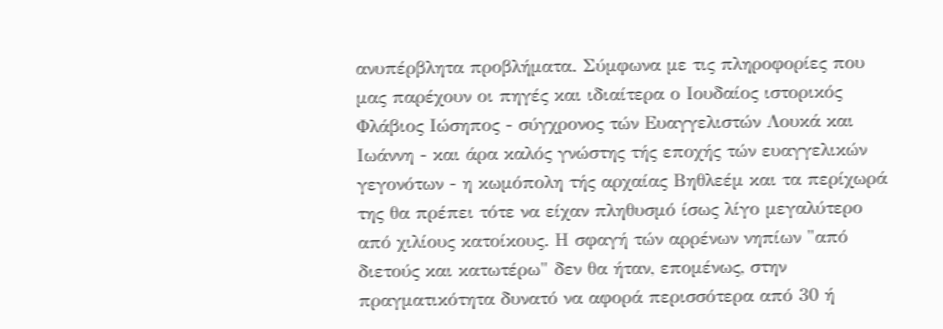ανυπέρβλητα προβλήματα. Σύμφωνα με τις πληροφορίες που μας παρέχουν οι πηγές και ιδιαίτερα ο Ιουδαίος ιστορικός Φλάβιος Ιώσηπος - σύγχρονος τών Ευαγγελιστών Λουκά και Ιωάννη - και άρα καλός γνώστης τής εποχής τών ευαγγελικών γεγονότων - η κωμόπολη τής αρχαίας Βηθλεέμ και τα περίχωρά της θα πρέπει τότε να είχαν πληθυσμό ίσως λίγο μεγαλύτερο από χιλίους κατοίκους. Η σφαγή τών αρρένων νηπίων "από διετούς και κατωτέρω" δεν θα ήταν, επομένως, στην πραγματικότητα δυνατό να αφορά περισσότερα από 30 ή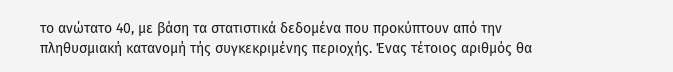το ανώτατο 40, με βάση τα στατιστικά δεδομένα που προκύπτουν από την πληθυσμιακή κατανομή τής συγκεκριμένης περιοχής. Ένας τέτοιος αριθμός θα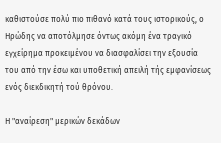καθιστούσε πολύ πιο πιθανό κατά τους ιστορικούς, ο Ηρώδης να αποτόλμησε όντως ακόμη ένα τραγικό εγχείρημα προκειμένου να διασφαλίσει την εξουσία του από την έσω και υποθετική απειλή τής εμφανίσεως ενός διεκδικητή τού θρόνου.

Η "αναίρεση" μερικών δεκάδων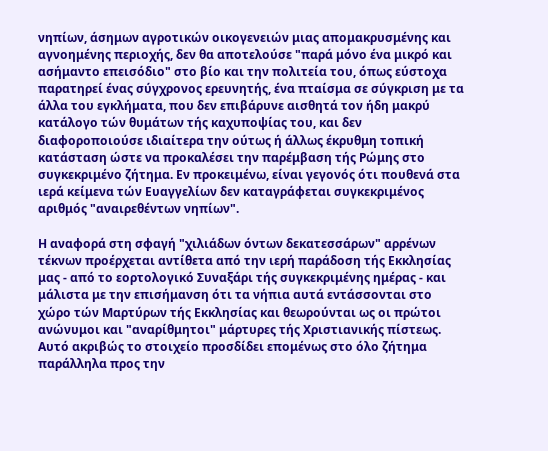νηπίων, άσημων αγροτικών οικογενειών μιας απομακρυσμένης και αγνοημένης περιοχής, δεν θα αποτελούσε "παρά μόνο ένα μικρό και ασήμαντο επεισόδιο" στο βίο και την πολιτεία του, όπως εύστοχα παρατηρεί ένας σύγχρονος ερευνητής, ένα πταίσμα σε σύγκριση με τα άλλα του εγκλήματα, που δεν επιβάρυνε αισθητά τον ήδη μακρύ κατάλογο τών θυμάτων τής καχυποψίας του, και δεν διαφοροποιούσε ιδιαίτερα την ούτως ή άλλως έκρυθμη τοπική κατάσταση ώστε να προκαλέσει την παρέμβαση τής Ρώμης στο συγκεκριμένο ζήτημα. Εν προκειμένω, είναι γεγονός ότι πουθενά στα ιερά κείμενα τών Ευαγγελίων δεν καταγράφεται συγκεκριμένος αριθμός "αναιρεθέντων νηπίων".

Η αναφορά στη σφαγή "χιλιάδων όντων δεκατεσσάρων" αρρένων τέκνων προέρχεται αντίθετα από την ιερή παράδοση τής Εκκλησίας μας - από το εορτολογικό Συναξάρι τής συγκεκριμένης ημέρας - και μάλιστα με την επισήμανση ότι τα νήπια αυτά εντάσσονται στο χώρο τών Μαρτύρων τής Εκκλησίας και θεωρούνται ως οι πρώτοι ανώνυμοι και "αναρίθμητοι" μάρτυρες τής Χριστιανικής πίστεως. Αυτό ακριβώς το στοιχείο προσδίδει επομένως στο όλο ζήτημα παράλληλα προς την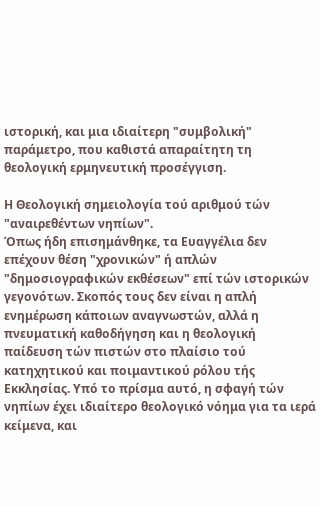ιστορική, και μια ιδιαίτερη "συμβολική" παράμετρο, που καθιστά απαραίτητη τη θεολογική ερμηνευτική προσέγγιση.

Η Θεολογική σημειολογία τού αριθμού τών "αναιρεθέντων νηπίων".
Όπως ήδη επισημάνθηκε, τα Ευαγγέλια δεν επέχουν θέση "χρονικών" ή απλών "δημοσιογραφικών εκθέσεων" επί τών ιστορικών γεγονότων. Σκοπός τους δεν είναι η απλή ενημέρωση κάποιων αναγνωστών, αλλά η πνευματική καθοδήγηση και η θεολογική παίδευση τών πιστών στο πλαίσιο τού κατηχητικού και ποιμαντικού ρόλου τής Εκκλησίας. Υπό το πρίσμα αυτό, η σφαγή τών νηπίων έχει ιδιαίτερο θεολογικό νόημα για τα ιερά κείμενα, και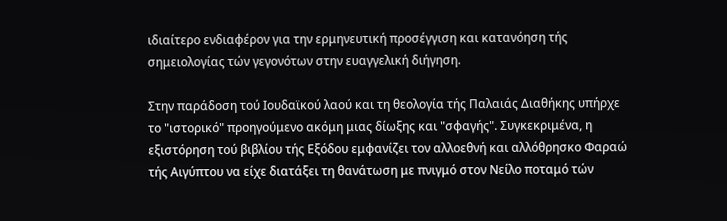ιδιαίτερο ενδιαφέρον για την ερμηνευτική προσέγγιση και κατανόηση τής σημειολογίας τών γεγονότων στην ευαγγελική διήγηση.

Στην παράδοση τού Ιουδαϊκού λαού και τη θεολογία τής Παλαιάς Διαθήκης υπήρχε το "ιστορικό" προηγούμενο ακόμη μιας δίωξης και "σφαγής". Συγκεκριμένα, η εξιστόρηση τού βιβλίου τής Εξόδου εμφανίζει τον αλλοεθνή και αλλόθρησκο Φαραώ τής Αιγύπτου να είχε διατάξει τη θανάτωση με πνιγμό στον Νείλο ποταμό τών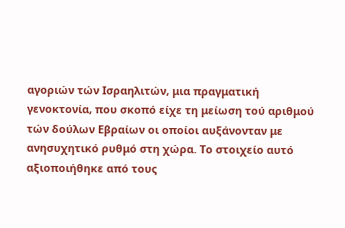αγοριών τών Ισραηλιτών, μια πραγματική γενοκτονία, που σκοπό είχε τη μείωση τού αριθμού τών δούλων Εβραίων οι οποίοι αυξάνονταν με ανησυχητικό ρυθμό στη χώρα. Το στοιχείο αυτό αξιοποιήθηκε από τους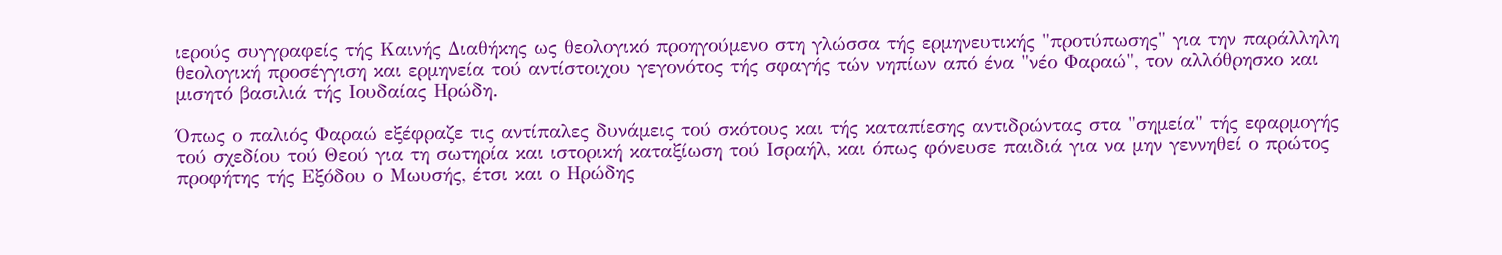ιερούς συγγραφείς τής Καινής Διαθήκης ως θεολογικό προηγούμενο στη γλώσσα τής ερμηνευτικής "προτύπωσης" για την παράλληλη θεολογική προσέγγιση και ερμηνεία τού αντίστοιχου γεγονότος τής σφαγής τών νηπίων από ένα "νέο Φαραώ", τον αλλόθρησκο και μισητό βασιλιά τής Ιουδαίας Ηρώδη.

Όπως ο παλιός Φαραώ εξέφραζε τις αντίπαλες δυνάμεις τού σκότους και τής καταπίεσης αντιδρώντας στα "σημεία" τής εφαρμογής τού σχεδίου τού Θεού για τη σωτηρία και ιστορική καταξίωση τού Ισραήλ, και όπως φόνευσε παιδιά για να μην γεννηθεί ο πρώτος προφήτης τής Εξόδου ο Μωυσής, έτσι και ο Ηρώδης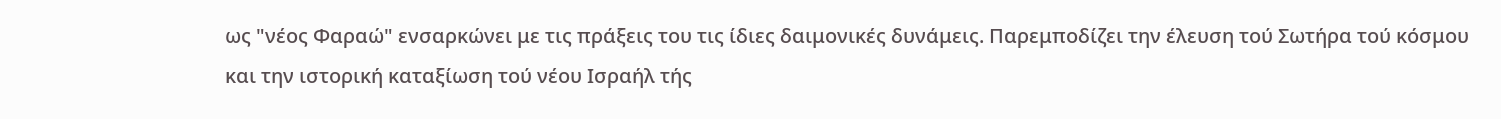ως "νέος Φαραώ" ενσαρκώνει με τις πράξεις του τις ίδιες δαιμονικές δυνάμεις. Παρεμποδίζει την έλευση τού Σωτήρα τού κόσμου και την ιστορική καταξίωση τού νέου Ισραήλ τής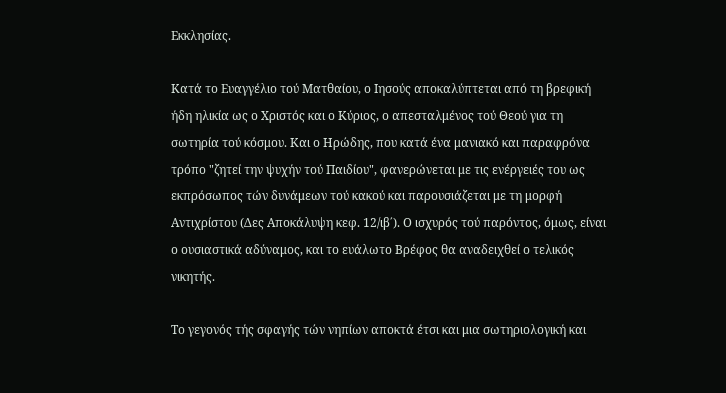Εκκλησίας.

Κατά το Ευαγγέλιο τού Ματθαίου, ο Ιησούς αποκαλύπτεται από τη βρεφική ήδη ηλικία ως ο Χριστός και ο Κύριος, ο απεσταλμένος τού Θεού για τη σωτηρία τού κόσμου. Και ο Ηρώδης, που κατά ένα μανιακό και παραφρόνα τρόπο "ζητεί την ψυχήν τού Παιδίου", φανερώνεται με τις ενέργειές του ως εκπρόσωπος τών δυνάμεων τού κακού και παρουσιάζεται με τη μορφή Αντιχρίστου (Δες Αποκάλυψη κεφ. 12/ιβ΄). Ο ισχυρός τού παρόντος, όμως, είναι ο ουσιαστικά αδύναμος, και το ευάλωτο Βρέφος θα αναδειχθεί ο τελικός νικητής.

Το γεγονός τής σφαγής τών νηπίων αποκτά έτσι και μια σωτηριολογική και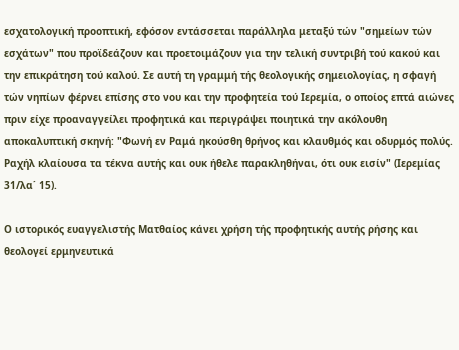εσχατολογική προοπτική, εφόσον εντάσσεται παράλληλα μεταξύ τών "σημείων τών εσχάτων" που προϊδεάζουν και προετοιμάζουν για την τελική συντριβή τού κακού και την επικράτηση τού καλού. Σε αυτή τη γραμμή τής θεολογικής σημειολογίας, η σφαγή τών νηπίων φέρνει επίσης στο νου και την προφητεία τού Ιερεμία, ο οποίος επτά αιώνες πριν είχε προαναγγείλει προφητικά και περιγράψει ποιητικά την ακόλουθη αποκαλυπτική σκηνή: "Φωνή εν Ραμά ηκούσθη θρήνος και κλαυθμός και οδυρμός πολύς. Ραχήλ κλαίουσα τα τέκνα αυτής και ουκ ήθελε παρακληθήναι, ότι ουκ εισίν" (Ιερεμίας 31/λα΄ 15).

Ο ιστορικός ευαγγελιστής Ματθαίος κάνει χρήση τής προφητικής αυτής ρήσης και θεολογεί ερμηνευτικά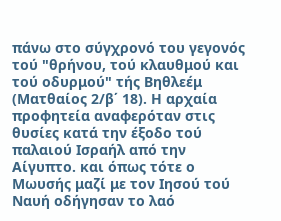πάνω στο σύγχρονό του γεγονός τού "θρήνου, τού κλαυθμού και τού οδυρμού" τής Βηθλεέμ (Ματθαίος 2/β΄ 18). Η αρχαία προφητεία αναφερόταν στις θυσίες κατά την έξοδο τού παλαιού Ισραήλ από την Αίγυπτο. και όπως τότε ο Μωυσής μαζί με τον Ιησού τού Ναυή οδήγησαν το λαό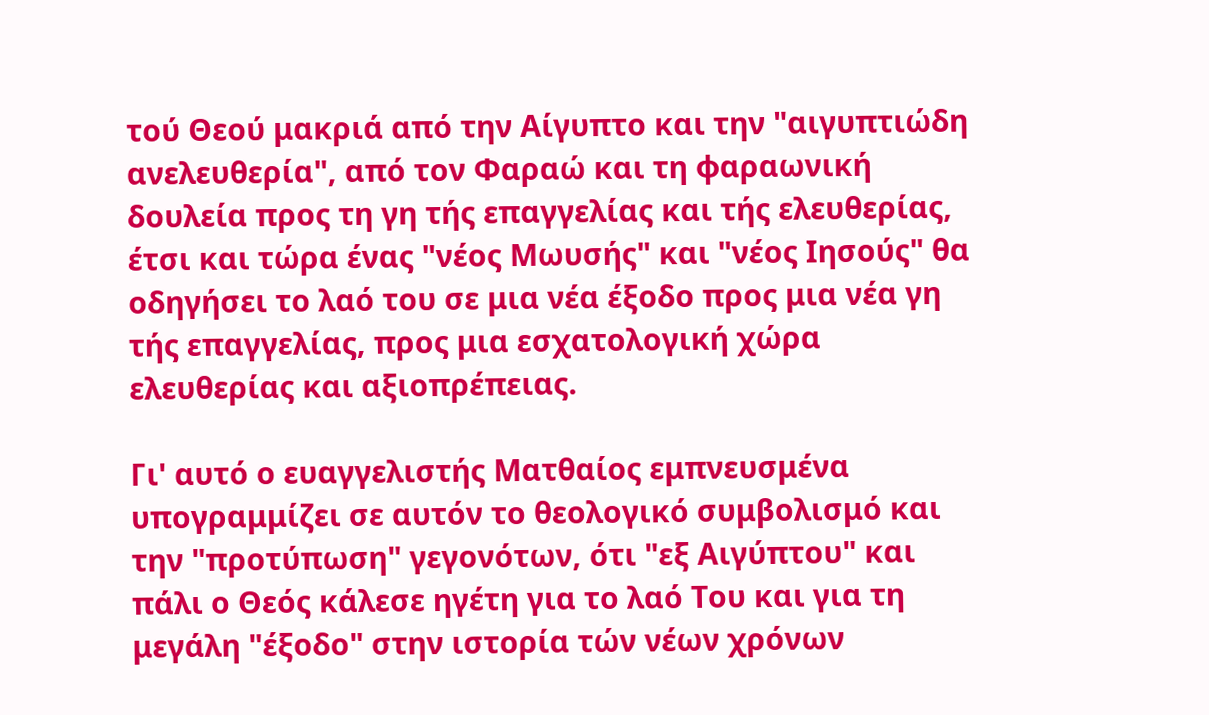τού Θεού μακριά από την Αίγυπτο και την "αιγυπτιώδη ανελευθερία", από τον Φαραώ και τη φαραωνική δουλεία προς τη γη τής επαγγελίας και τής ελευθερίας, έτσι και τώρα ένας "νέος Μωυσής" και "νέος Ιησούς" θα οδηγήσει το λαό του σε μια νέα έξοδο προς μια νέα γη τής επαγγελίας, προς μια εσχατολογική χώρα ελευθερίας και αξιοπρέπειας.

Γι' αυτό ο ευαγγελιστής Ματθαίος εμπνευσμένα υπογραμμίζει σε αυτόν το θεολογικό συμβολισμό και την "προτύπωση" γεγονότων, ότι "εξ Αιγύπτου" και πάλι ο Θεός κάλεσε ηγέτη για το λαό Του και για τη μεγάλη "έξοδο" στην ιστορία τών νέων χρόνων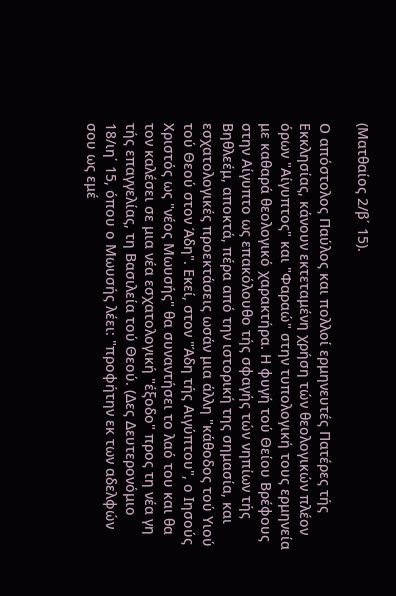(Ματθαίος 2/β΄ 15).

Ο απόστολος Παύλος και πολλοί ερμηνευτές Πατέρες τής Εκκλησίας, κάνουν εκτεταμένη χρήση τών θεολογικών πλέον όρων "Αίγυπτος" και "Φαραώ" στην τυπολογική τους ερμηνεία με καθαρά θεολογικό χαρακτήρα. Η φυγή τού Θείου Βρέφους στην Αίγυπτο ως επακόλουθο τής σφαγής τών νηπίων τής Βηθλεέμ, αποκτά, πέρα από την ιστορική της σημασία, και εσχατολογικές προεκτάσεις ωσάν μια άλλη "κάθοδος τού Υιού τού Θεού στον Άδη". Εκεί, στον "Άδη τής Αιγύπτου", ο Ιησούς Χριστός ως "νέος Μωυσής" θα συναντήσει το λαό του και θα τον καλέσει σε μια νέα εσχατολογική "έξοδο" προς τη νέα γη τής επαγγελίας, τη Βασιλεία τού Θεού. (Δες Δευτερονόμιο 18/ιη΄ 15, όπου ο Μωυσής λέει: "προφήτην εκ των αδελφών σου ως εμέ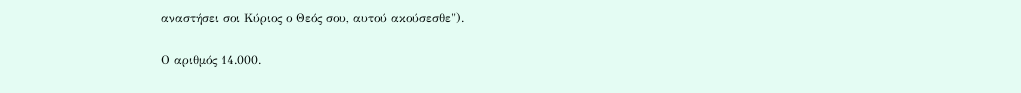αναστήσει σοι Κύριος ο Θεός σου, αυτού ακούσεσθε").

Ο αριθμός 14.000.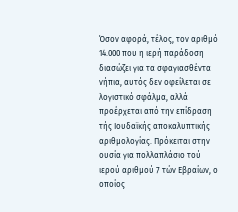Όσον αφορά, τέλος, τον αριθμό 14.000 που η ιερή παράδοση διασώζει για τα σφαγιασθέντα νήπια, αυτός δεν οφείλεται σε λογιστικό σφάλμα, αλλά προέρχεται από την επίδραση τής Ιουδαϊκής αποκαλυπτικής αριθμολογίας. Πρόκειται στην ουσία για πολλαπλάσιο τού ιερού αριθμού 7 τών Εβραίων, ο οποίος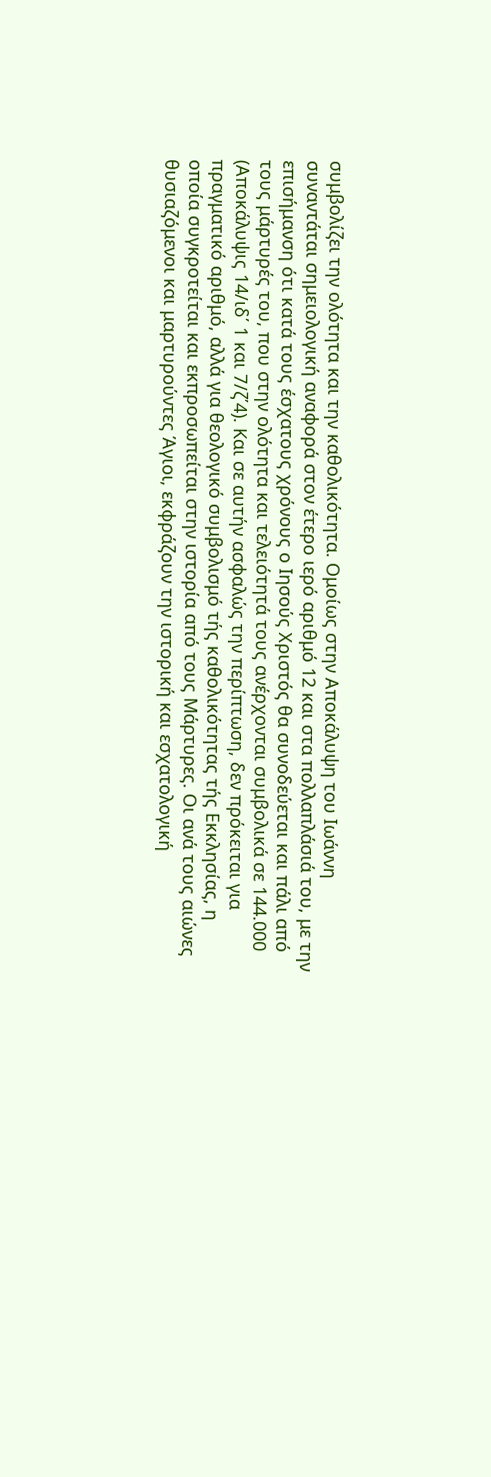συμβολίζει την ολότητα και την καθολικότητα. Ομοίως στην Αποκάλυψη του Ιωάννη συναντάται σημειολογική αναφορά στον έτερο ιερό αριθμό 12 και στα πολλαπλάσιά του, με την επισήμανση ότι κατά τους έσχατους χρόνους ο Ιησούς Χριστός θα συνοδεύεται και πάλι από τους μάρτυρές του, που στην ολότητα και τελειότητά τους ανέρχονται συμβολικά σε 144.000 (Αποκάλυψις 14/ιδ΄ 1 και 7/ζ΄4). Και σε αυτήν ασφαλώς την περίπτωση, δεν πρόκειται για πραγματικό αριθμό, αλλά για θεολογικό συμβολισμό τής καθολικότητας τής Εκκλησίας, η οποία συγκροτείται και εκπροσωπείται στην ιστορία από τους Μάρτυρες. Οι ανά τους αιώνες θυσιαζόμενοι και μαρτυρούντες Άγιοι, εκφράζουν την ιστορική και εσχατολογική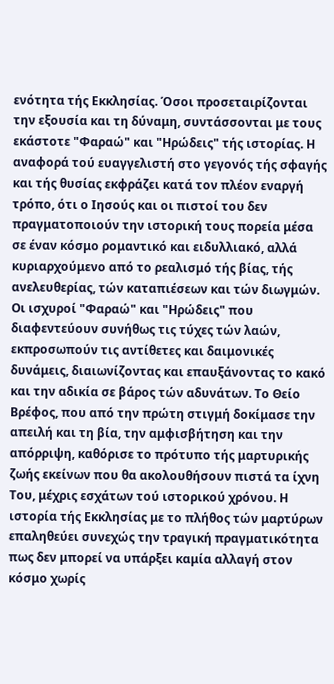ενότητα τής Εκκλησίας. Όσοι προσεταιρίζονται την εξουσία και τη δύναμη, συντάσσονται με τους εκάστοτε "Φαραώ" και "Ηρώδεις" τής ιστορίας. Η αναφορά τού ευαγγελιστή στο γεγονός τής σφαγής και τής θυσίας εκφράζει κατά τον πλέον εναργή τρόπο, ότι ο Ιησούς και οι πιστοί του δεν πραγματοποιούν την ιστορική τους πορεία μέσα σε έναν κόσμο ρομαντικό και ειδυλλιακό, αλλά κυριαρχούμενο από το ρεαλισμό τής βίας, τής ανελευθερίας, τών καταπιέσεων και τών διωγμών. Οι ισχυροί "Φαραώ" και "Ηρώδεις" που διαφεντεύουν συνήθως τις τύχες τών λαών, εκπροσωπούν τις αντίθετες και δαιμονικές δυνάμεις, διαιωνίζοντας και επαυξάνοντας το κακό και την αδικία σε βάρος τών αδυνάτων. Το Θείο Βρέφος, που από την πρώτη στιγμή δοκίμασε την απειλή και τη βία, την αμφισβήτηση και την απόρριψη, καθόρισε το πρότυπο τής μαρτυρικής ζωής εκείνων που θα ακολουθήσουν πιστά τα ίχνη Του, μέχρις εσχάτων τού ιστορικού χρόνου. Η ιστορία τής Εκκλησίας με το πλήθος τών μαρτύρων επαληθεύει συνεχώς την τραγική πραγματικότητα πως δεν μπορεί να υπάρξει καμία αλλαγή στον κόσμο χωρίς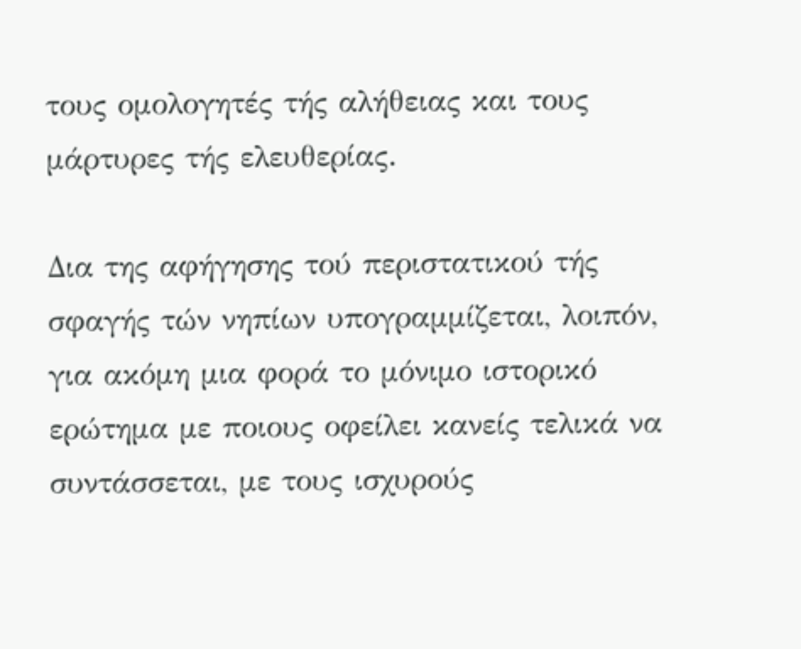τους ομολογητές τής αλήθειας και τους μάρτυρες τής ελευθερίας.

Δια της αφήγησης τού περιστατικού τής σφαγής τών νηπίων υπογραμμίζεται, λοιπόν, για ακόμη μια φορά το μόνιμο ιστορικό ερώτημα με ποιους οφείλει κανείς τελικά να συντάσσεται, με τους ισχυρούς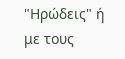"Ηρώδεις" ή με τους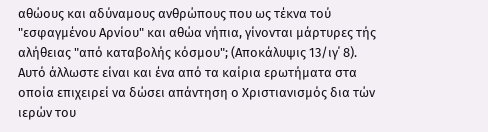αθώους και αδύναμους ανθρώπους που ως τέκνα τού "εσφαγμένου Αρνίου" και αθώα νήπια, γίνονται μάρτυρες τής αλήθειας "από καταβολής κόσμου"; (Αποκάλυψις 13/ιγ΄ 8). Αυτό άλλωστε είναι και ένα από τα καίρια ερωτήματα στα οποία επιχειρεί να δώσει απάντηση ο Χριστιανισμός δια τών ιερών του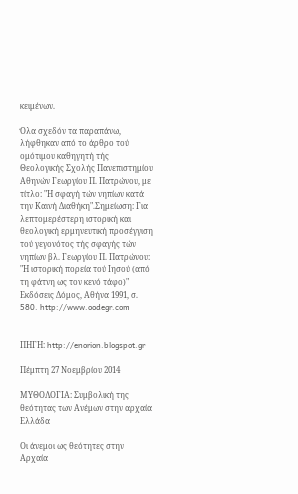κειμένων.

Όλα σχεδόν τα παραπάνω, λήφθηκαν από το άρθρο τού ομότιμου καθηγητή τής Θεολογικής Σχολής Πανεπιστημίου Αθηνών Γεωργίου Π. Πατρώνου, με τίτλο: "Η σφαγή τών νηπίων κατά την Καινή Διαθήκη".Σημείωση: Για λεπτομερέστερη ιστορική και θεολογική ερμηνευτική προσέγγιση τού γεγονότος τής σφαγής τών νηπίων βλ. Γεωργίου Π. Πατρώνου: "Η ιστορική πορεία τού Ιησού (από τη φάτνη ως τον κενό τάφο)" Εκδόσεις Δόμος, Αθήνα 1991, σ. 580. http://www.oodegr.com


ΠΗΓΗ: http://enorion.blogspot.gr

Πέμπτη 27 Νοεμβρίου 2014

ΜΥΘΟΛΟΓΙΑ: Συμβολική της θεότητας των Ανέμων στην αρχαία Ελλάδα

Οι άνεμοι ως θεότητες στην Αρχαία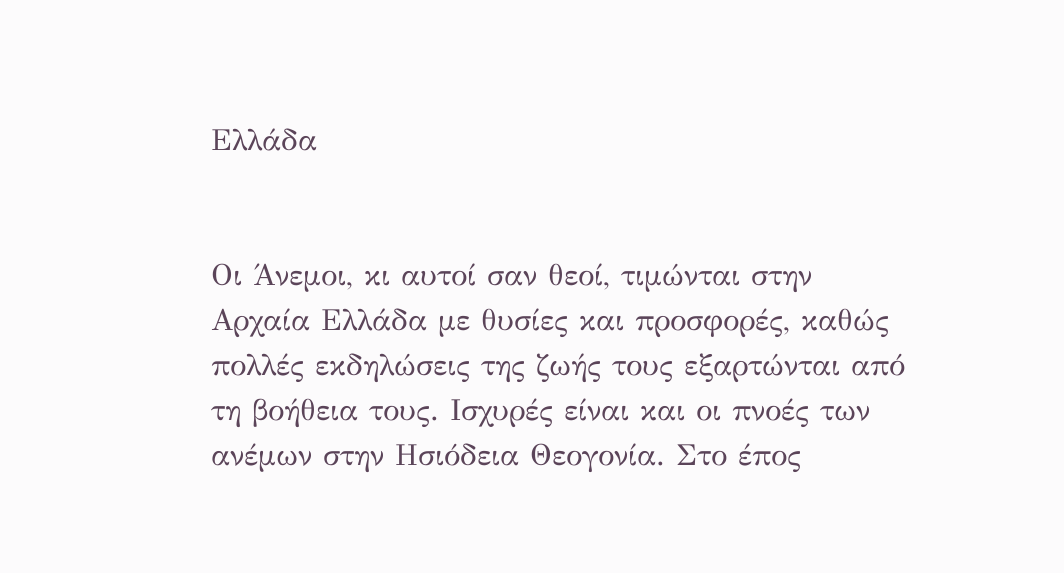Ελλάδα


Οι Άνεμοι, κι αυτοί σαν θεοί, τιμώνται στην Αρχαία Ελλάδα με θυσίες και προσφορές, καθώς πολλές εκδηλώσεις της ζωής τους εξαρτώνται από τη βοήθεια τους. Ισχυρές είναι και οι πνοές των ανέμων στην Ησιόδεια Θεογονία. Στο έπος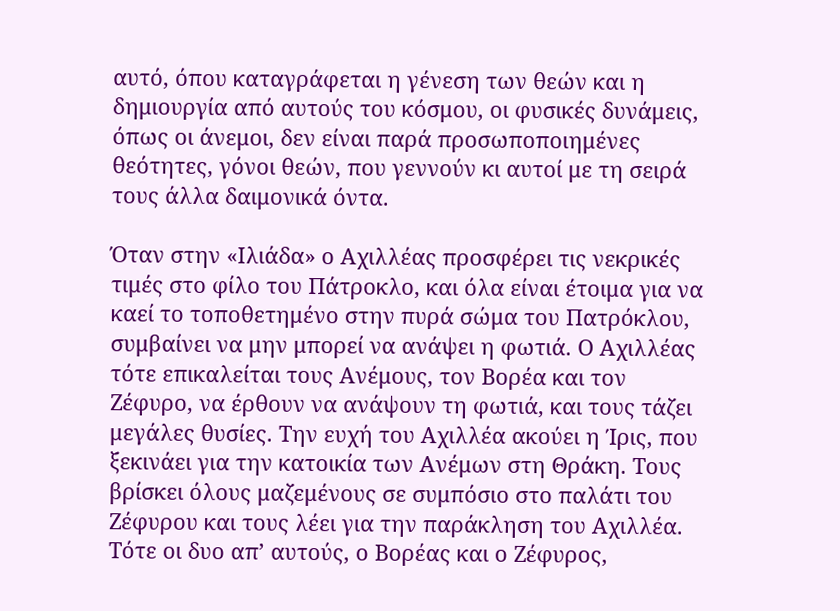αυτό, όπου καταγράφεται η γένεση των θεών και η δημιουργία από αυτούς του κόσμου, οι φυσικές δυνάμεις, όπως οι άνεμοι, δεν είναι παρά προσωποποιημένες θεότητες, γόνοι θεών, που γεννούν κι αυτοί με τη σειρά τους άλλα δαιμονικά όντα.

Όταν στην «Ιλιάδα» ο Αχιλλέας προσφέρει τις νεκρικές τιμές στο φίλο του Πάτροκλο, και όλα είναι έτοιμα για να καεί το τοποθετημένο στην πυρά σώμα του Πατρόκλου, συμβαίνει να μην μπορεί να ανάψει η φωτιά. Ο Αχιλλέας τότε επικαλείται τους Ανέμους, τον Βορέα και τον Ζέφυρο, να έρθουν να ανάψουν τη φωτιά, και τους τάζει μεγάλες θυσίες. Την ευχή του Αχιλλέα ακούει η Ίρις, που ξεκινάει για την κατοικία των Ανέμων στη Θράκη. Τους βρίσκει όλους μαζεμένους σε συμπόσιο στο παλάτι του Ζέφυρου και τους λέει για την παράκληση του Αχιλλέα. Τότε οι δυο απ’ αυτούς, ο Βορέας και ο Ζέφυρος,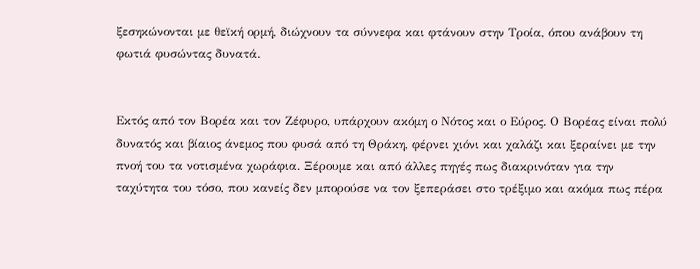ξεσηκώνονται με θεϊκή ορμή, διώχνουν τα σύννεφα και φτάνουν στην Τροία, όπου ανάβουν τη φωτιά φυσώντας δυνατά.


Εκτός από τον Βορέα και τον Ζέφυρο, υπάρχουν ακόμη ο Νότος και ο Εύρος. Ο Βορέας είναι πολύ δυνατός και βίαιος άνεμος που φυσά από τη Θράκη, φέρνει χιόνι και χαλάζι και ξεραίνει με την πνοή του τα νοτισμένα χωράφια. Ξέρουμε και από άλλες πηγές πως διακρινόταν για την ταχύτητα του τόσο, που κανείς δεν μπορούσε να τον ξεπεράσει στο τρέξιμο και ακόμα πως πέρα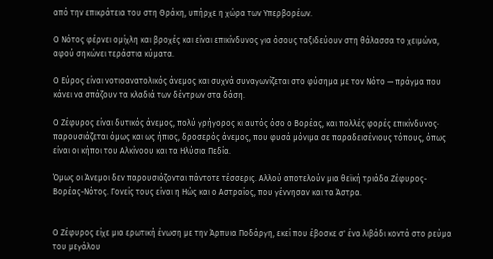από την επικράτεια του στη Θράκη, υπήρχε η χώρα των Υπερβορέων.

Ο Νότος φέρνει ομίχλη και βροχές και είναι επικίνδυνος για όσους ταξιδεύουν στη θάλασσα το χειμώνα, αφού σηκώνει τεράστια κύματα.

Ο Εύρος είναι νοτιοανατολικός άνεμος και συχνά συναγωνίζεται στο φύσημα με τον Νότο — πράγμα που κάνει να σπάζουν τα κλαδιά των δέντρων στα δάση.

Ο Ζέφυρος είναι δυτικός άνεμος, πολύ γρήγορος κι αυτός όσο ο Βορέας, και πολλές φορές επικίνδυνος· παρουσιάζεται όμως και ως ήπιος, δροσερός άνεμος, που φυσά μόνιμα σε παραδεισένιους τόπους, όπως είναι οι κήποι του Αλκίνοου και τα Ηλύσια Πεδία.

Όμως οι Άνεμοι δεν παρουσιάζονται πάντοτε τέσσερις. Αλλού αποτελούν μια θεϊκή τριάδα Ζέφυρος-Βορέας-Νότος. Γονείς τους είναι η Ηώς και ο Αστραίος, που γέννησαν και τα Άστρα.


Ο Ζέφυρος είχε μια ερωτική ένωση με την Άρπυια Ποδάργη, εκεί που έβοσκε σ' ένα λιβάδι κοντά στο ρεύμα του μεγάλου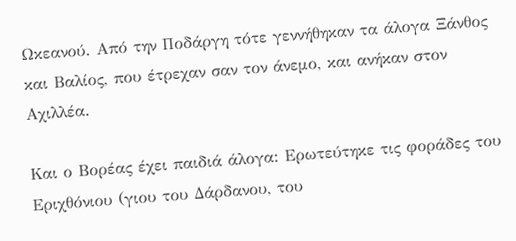Ωκεανού. Από την Ποδάργη τότε γεννήθηκαν τα άλογα Ξάνθος και Βαλίος, που έτρεχαν σαν τον άνεμο, και ανήκαν στον Αχιλλέα.

Και ο Βορέας έχει παιδιά άλογα: Ερωτεύτηκε τις φοράδες του Εριχθόνιου (γιου του Δάρδανου, του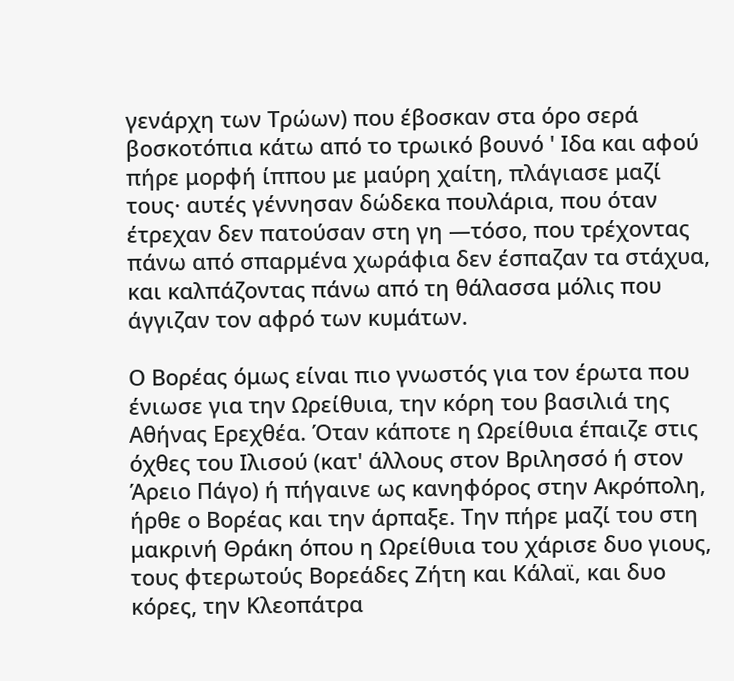γενάρχη των Τρώων) που έβοσκαν στα όρο σερά βοσκοτόπια κάτω από το τρωικό βουνό ' Ιδα και αφού πήρε μορφή ίππου με μαύρη χαίτη, πλάγιασε μαζί τους· αυτές γέννησαν δώδεκα πουλάρια, που όταν έτρεχαν δεν πατούσαν στη γη —τόσο, που τρέχοντας πάνω από σπαρμένα χωράφια δεν έσπαζαν τα στάχυα, και καλπάζοντας πάνω από τη θάλασσα μόλις που άγγιζαν τον αφρό των κυμάτων.

Ο Βορέας όμως είναι πιο γνωστός για τον έρωτα που ένιωσε για την Ωρείθυια, την κόρη του βασιλιά της Αθήνας Ερεχθέα. Όταν κάποτε η Ωρείθυια έπαιζε στις όχθες του Ιλισού (κατ' άλλους στον Βριλησσό ή στον Άρειο Πάγο) ή πήγαινε ως κανηφόρος στην Ακρόπολη, ήρθε ο Βορέας και την άρπαξε. Την πήρε μαζί του στη μακρινή Θράκη όπου η Ωρείθυια του χάρισε δυο γιους, τους φτερωτούς Βορεάδες Ζήτη και Κάλαϊ, και δυο κόρες, την Κλεοπάτρα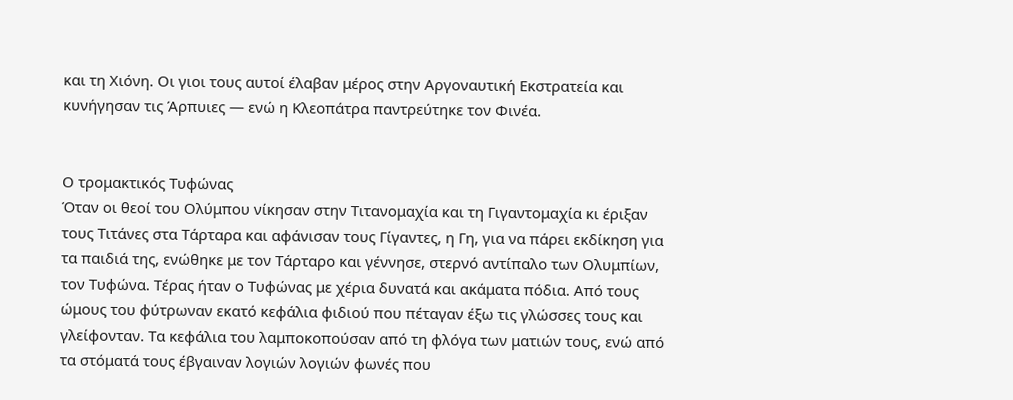και τη Χιόνη. Οι γιοι τους αυτοί έλαβαν μέρος στην Αργοναυτική Εκστρατεία και κυνήγησαν τις Άρπυιες — ενώ η Κλεοπάτρα παντρεύτηκε τον Φινέα.


Ο τρομακτικός Τυφώνας
Όταν οι θεοί του Ολύμπου νίκησαν στην Τιτανομαχία και τη Γιγαντομαχία κι έριξαν τους Τιτάνες στα Τάρταρα και αφάνισαν τους Γίγαντες, η Γη, για να πάρει εκδίκηση για τα παιδιά της, ενώθηκε με τον Τάρταρο και γέννησε, στερνό αντίπαλο των Ολυμπίων, τον Τυφώνα. Τέρας ήταν ο Τυφώνας με χέρια δυνατά και ακάματα πόδια. Από τους ώμους του φύτρωναν εκατό κεφάλια φιδιού που πέταγαν έξω τις γλώσσες τους και γλείφονταν. Τα κεφάλια του λαμποκοπούσαν από τη φλόγα των ματιών τους, ενώ από τα στόματά τους έβγαιναν λογιών λογιών φωνές που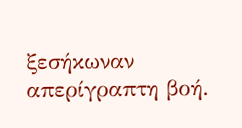ξεσήκωναν απερίγραπτη βοή.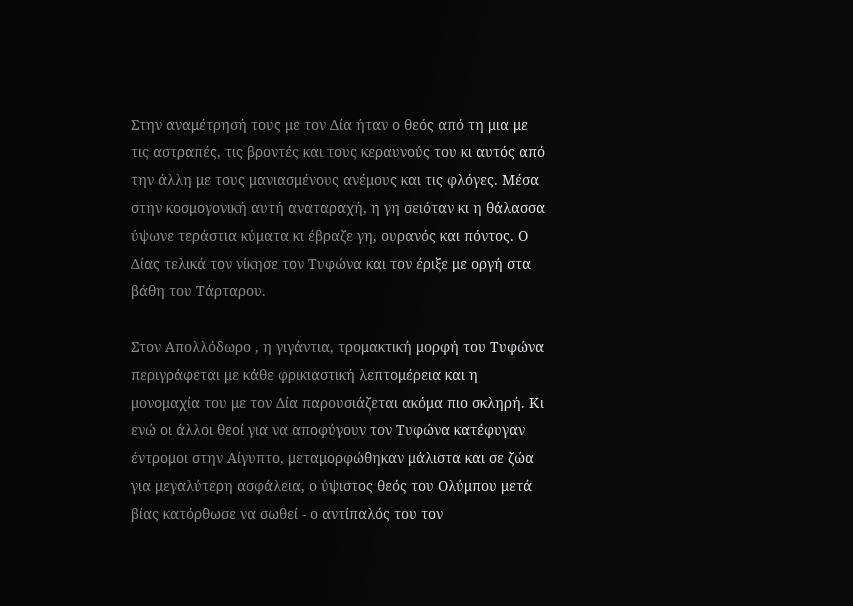Στην αναμέτρησή τους με τον Δία ήταν ο θεός από τη μια με τις αστραπές, τις βροντές και τους κεραυνούς του κι αυτός από την άλλη με τους μανιασμένους ανέμους και τις φλόγες. Μέσα στην κοσμογονική αυτή αναταραχή, η γη σειόταν κι η θάλασσα ύψωνε τεράστια κύματα κι έβραζε γη, ουρανός και πόντος. Ο Δίας τελικά τον νίκησε τον Τυφώνα και τον έριξε με οργή στα βάθη του Τάρταρου.

Στον Απολλόδωρο , η γιγάντια, τρομακτική μορφή του Τυφώνα περιγράφεται με κάθε φρικιαστική λεπτομέρεια και η μονομαχία του με τον Δία παρουσιάζεται ακόμα πιο σκληρή. Κι ενώ οι άλλοι θεοί για να αποφύγουν τον Τυφώνα κατέφυγαν έντρομοι στην Αίγυπτο, μεταμορφώθηκαν μάλιστα και σε ζώα για μεγαλύτερη ασφάλεια, ο ύψιστος θεός του Ολύμπου μετά βίας κατόρθωσε να σωθεί - ο αντίπαλός του τον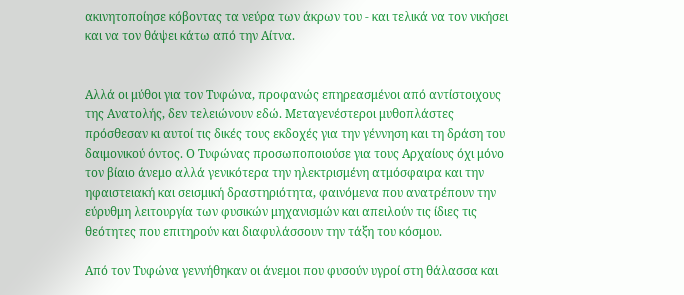ακινητοποίησε κόβοντας τα νεύρα των άκρων του - και τελικά να τον νικήσει και να τον θάψει κάτω από την Αίτνα.


Αλλά οι μύθοι για τον Τυφώνα, προφανώς επηρεασμένοι από αντίστοιχους της Ανατολής, δεν τελειώνουν εδώ. Μεταγενέστεροι μυθοπλάστες πρόσθεσαν κι αυτοί τις δικές τους εκδοχές για την γέννηση και τη δράση του δαιμονικού όντος. Ο Τυφώνας προσωποποιούσε για τους Αρχαίους όχι μόνο τον βίαιο άνεμο αλλά γενικότερα την ηλεκτρισμένη ατμόσφαιρα και την ηφαιστειακή και σεισμική δραστηριότητα, φαινόμενα που ανατρέπουν την εύρυθμη λειτουργία των φυσικών μηχανισμών και απειλούν τις ίδιες τις θεότητες που επιτηρούν και διαφυλάσσουν την τάξη του κόσμου.

Από τον Τυφώνα γεννήθηκαν οι άνεμοι που φυσούν υγροί στη θάλασσα και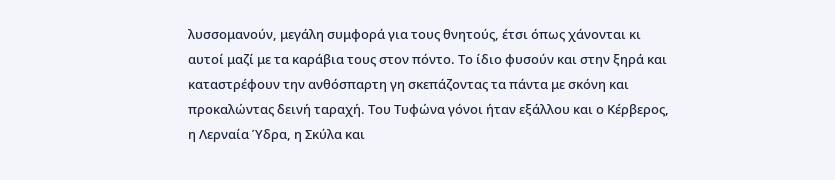λυσσομανούν, μεγάλη συμφορά για τους θνητούς, έτσι όπως χάνονται κι αυτοί μαζί με τα καράβια τους στον πόντο. Το ίδιο φυσούν και στην ξηρά και καταστρέφουν την ανθόσπαρτη γη σκεπάζοντας τα πάντα με σκόνη και προκαλώντας δεινή ταραχή. Του Τυφώνα γόνοι ήταν εξάλλου και ο Κέρβερος, η Λερναία Ύδρα, η Σκύλα και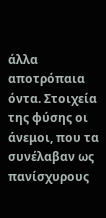άλλα αποτρόπαια όντα. Στοιχεία της φύσης οι άνεμοι, που τα συνέλαβαν ως πανίσχυρους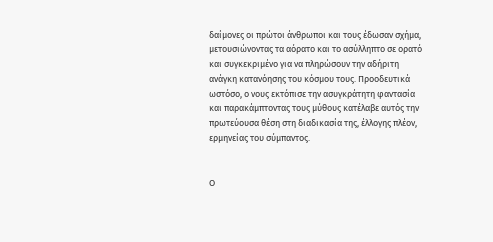δαίμονες οι πρώτοι άνθρωποι και τους έδωσαν σχήμα, μετουσιώνοντας τα αόρατο και το ασύλληπτο σε ορατό και συγκεκριμένο για να πληρώσουν την αδήριτη ανάγκη κατανόησης του κόσμου τους. Προοδευτικά ωστόσο, ο νους εκτόπισε την ασυγκράτητη φαντασία και παρακάμπτοντας τους μύθους κατέλαβε αυτός την πρωτεύουσα θέση στη διαδικασία της, έλλογης πλέον, ερμηνείας του σύμπαντος.


Ο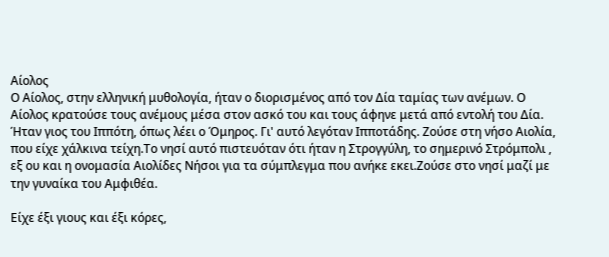Αίολος
Ο Αίολος, στην ελληνική μυθολογία, ήταν ο διορισμένος από τον Δία ταμίας των ανέμων. Ο Αίολος κρατούσε τους ανέμους μέσα στον ασκό του και τους άφηνε μετά από εντολή του Δία. Ήταν γιος του Ιππότη, όπως λέει ο Όμηρος. Γι' αυτό λεγόταν Ιπποτάδης. Ζούσε στη νήσο Αιολία, που είχε χάλκινα τείχη.Το νησί αυτό πιστευόταν ότι ήταν η Στρογγύλη, το σημερινό Στρόμπολι , εξ ου και η ονομασία Αιολίδες Νήσοι για τα σύμπλεγμα που ανήκε εκει.Ζούσε στο νησί μαζί με την γυναίκα του Αμφιθέα.

Είχε έξι γιους και έξι κόρες,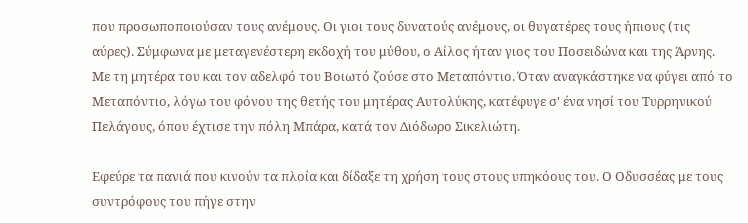που προσωποποιούσαν τους ανέμους. Οι γιοι τους δυνατούς ανέμους, οι θυγατέρες τους ήπιους (τις αύρες). Σύμφωνα με μεταγενέστερη εκδοχή του μύθου, ο Αίλος ήταν γιος του Ποσειδώνα και της Άρνης. Με τη μητέρα του και τον αδελφό του Βοιωτό ζούσε στο Μεταπόντιο. Όταν αναγκάστηκε να φύγει από το Μεταπόντιο, λόγω του φόνου της θετής του μητέρας Αυτολύκης, κατέφυγε σ' ένα νησί του Τυρρηνικού Πελάγους, όπου έχτισε την πόλη Μπάρα, κατά τον Διόδωρο Σικελιώτη.

Εφεύρε τα πανιά που κινούν τα πλοία και δίδαξε τη χρήση τους στους υπηκόους του. Ο Οδυσσέας με τους συντρόφους του πήγε στην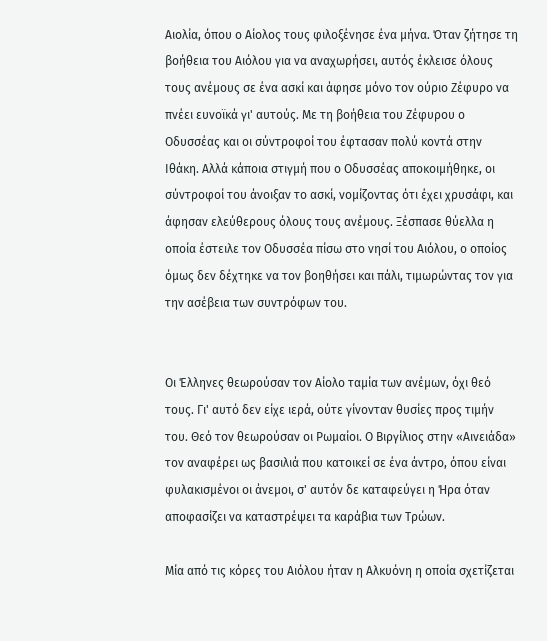Αιολία, όπου ο Αίολος τους φιλοξένησε ένα μήνα. Όταν ζήτησε τη βοήθεια του Αιόλου για να αναχωρήσει, αυτός έκλεισε όλους τους ανέμους σε ένα ασκί και άφησε μόνο τον ούριο Ζέφυρο να πνέει ευνοϊκά γι' αυτούς. Με τη βοήθεια του Ζέφυρου ο Οδυσσέας και οι σύντροφοί του έφτασαν πολύ κοντά στην Ιθάκη. Αλλά κάποια στιγμή που ο Οδυσσέας αποκοιμήθηκε, οι σύντροφοί του άνοιξαν το ασκί, νομίζοντας ότι έχει χρυσάφι, και άφησαν ελεύθερους όλους τους ανέμους. Ξέσπασε θύελλα η οποία έστειλε τον Οδυσσέα πίσω στο νησί του Αιόλου, ο οποίος όμως δεν δέχτηκε να τον βοηθήσει και πάλι, τιμωρώντας τον για την ασέβεια των συντρόφων του.


Οι Έλληνες θεωρούσαν τον Αίολο ταμία των ανέμων, όχι θεό τους. Γι' αυτό δεν είχε ιερά, ούτε γίνονταν θυσίες προς τιμήν του. Θεό τον θεωρούσαν οι Ρωμαίοι. Ο Βιργίλιος στην «Αινειάδα» τον αναφέρει ως βασιλιά που κατοικεί σε ένα άντρο, όπου είναι φυλακισμένοι οι άνεμοι, σ' αυτόν δε καταφεύγει η Ήρα όταν αποφασίζει να καταστρέψει τα καράβια των Τρώων.

Μία από τις κόρες του Αιόλου ήταν η Αλκυόνη η οποία σχετίζεται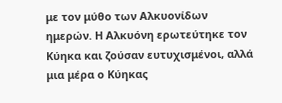με τον μύθο των Αλκυονίδων ημερών. Η Αλκυόνη ερωτεύτηκε τον Κύηκα και ζούσαν ευτυχισμένοι, αλλά μια μέρα ο Κύηκας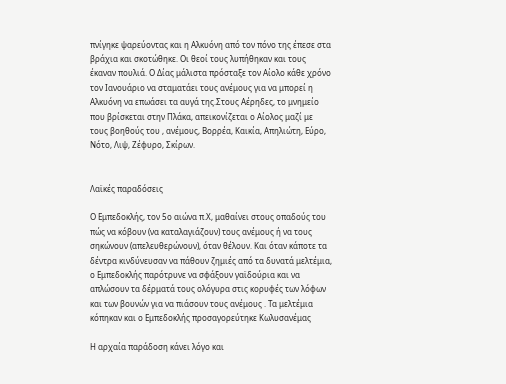πνίγηκε ψαρεύοντας και η Αλκυόνη από τον πόνο της έπεσε στα βράχια και σκοτώθηκε. Οι θεοί τους λυπήθηκαν και τους έκαναν πουλιά. Ο Δίας μάλιστα πρόσταξε τον Αίολο κάθε χρόνο τον Ιανουάριο να σταματάει τους ανέμους για να μπορεί η Αλκυόνη να επωάσει τα αυγά της.Στους Αέρηδες, το μνημείο που βρίσκεται στην Πλάκα, απεικονίζεται ο Αίολος μαζί με τους βοηθούς του , ανέμους, Βορρέα, Καικία, Απηλιώτη, Εύρο, Νότο, Λιψ, Ζέφυρο, Σκίρων.


Λαϊκές παραδόσεις

Ο Εμπεδοκλής, τον 5ο αιώνα π.Χ, μαθαίνει στους οπαδούς του πώς να κόβουν (να καταλαγιάζουν) τους ανέμους ή να τους σηκώνουν (απελευθερώνουν), όταν θέλουν. Και όταν κάποτε τα δέντρα κινδύνευσαν να πάθουν ζημιές από τα δυνατά μελτέμια, ο Εμπεδοκλής παρότρυνε να σφάξουν γαϊδούρια και να απλώσουν τα δέρματά τους ολόγυρα στις κορυφές των λόφων και των βουνών για να πιάσουν τους ανέμους . Τα μελτέμια κόπηκαν και ο Εμπεδοκλής προσαγορεύτηκε Κωλυσανέμας

Η αρχαία παράδοση κάνει λόγο και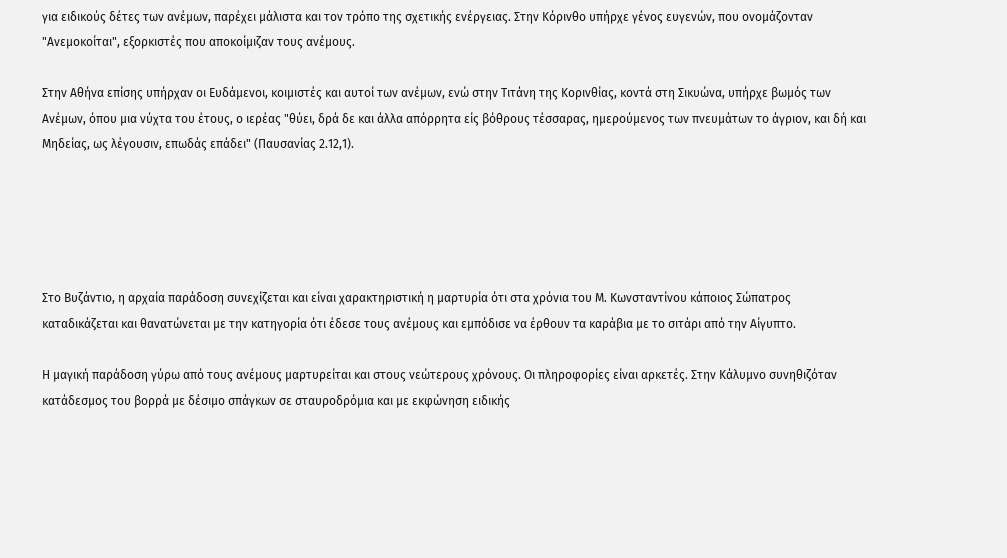για ειδικούς δέτες των ανέμων, παρέχει μάλιστα και τον τρόπο της σχετικής ενέργειας. Στην Κόρινθο υπήρχε γένος ευγενών, που ονομάζονταν "Ανεμοκοίται", εξορκιστές που αποκοίμιζαν τους ανέμους.

Στην Αθήνα επίσης υπήρχαν οι Ευδάμενοι, κοιμιστές και αυτοί των ανέμων, ενώ στην Τιτάνη της Κορινθίας, κοντά στη Σικυώνα, υπήρχε βωμός των Ανέμων, όπου μια νύχτα του έτους, ο ιερέας "θύει, δρά δε και άλλα απόρρητα είς βόθρους τέσσαρας, ημερούμενος των πνευμάτων το άγριον, και δή και Μηδείας, ως λέγουσιν, επωδάς επάδει" (Παυσανίας 2.12,1).





Στο Βυζάντιο, η αρχαία παράδοση συνεχίζεται και είναι χαρακτηριστική η μαρτυρία ότι στα χρόνια του Μ. Κωνσταντίνου κάποιος Σώπατρος καταδικάζεται και θανατώνεται με την κατηγορία ότι έδεσε τους ανέμους και εμπόδισε να έρθουν τα καράβια με το σιτάρι από την Αίγυπτο.

Η μαγική παράδοση γύρω από τους ανέμους μαρτυρείται και στους νεώτερους χρόνους. Οι πληροφορίες είναι αρκετές. Στην Κάλυμνο συνηθιζόταν κατάδεσμος του βορρά με δέσιμο σπάγκων σε σταυροδρόμια και με εκφώνηση ειδικής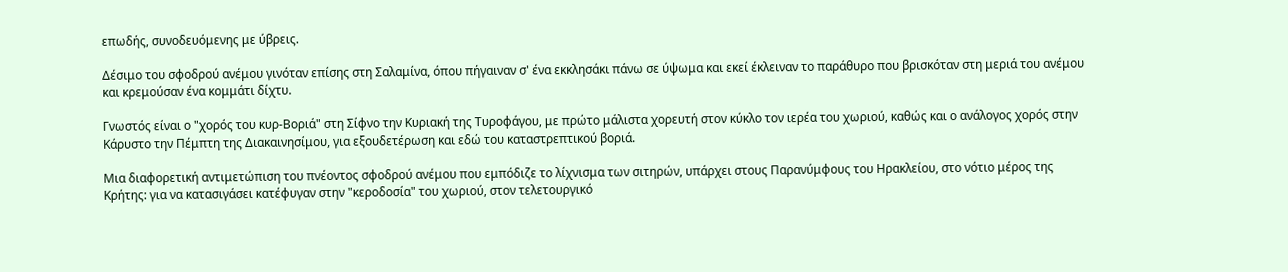επωδής, συνοδευόμενης με ύβρεις.

Δέσιμο του σφοδρού ανέμου γινόταν επίσης στη Σαλαμίνα, όπου πήγαιναν σ' ένα εκκλησάκι πάνω σε ύψωμα και εκεί έκλειναν το παράθυρο που βρισκόταν στη μεριά του ανέμου και κρεμούσαν ένα κομμάτι δίχτυ.

Γνωστός είναι ο "χορός του κυρ-Βοριά" στη Σίφνο την Κυριακή της Τυροφάγου, με πρώτο μάλιστα χορευτή στον κύκλο τον ιερέα του χωριού, καθώς και ο ανάλογος χορός στην Κάρυστο την Πέμπτη της Διακαινησίμου, για εξουδετέρωση και εδώ του καταστρεπτικού βοριά.

Μια διαφορετική αντιμετώπιση του πνέοντος σφοδρού ανέμου που εμπόδιζε το λίχνισμα των σιτηρών, υπάρχει στους Παρανύμφους του Ηρακλείου, στο νότιο μέρος της Κρήτης: για να κατασιγάσει κατέφυγαν στην "κεροδοσία" του χωριού, στον τελετουργικό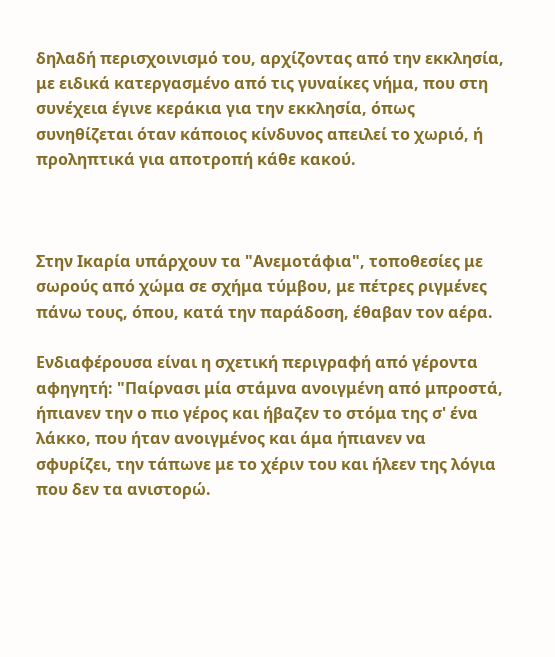δηλαδή περισχοινισμό του, αρχίζοντας από την εκκλησία, με ειδικά κατεργασμένο από τις γυναίκες νήμα, που στη συνέχεια έγινε κεράκια για την εκκλησία, όπως συνηθίζεται όταν κάποιος κίνδυνος απειλεί το χωριό, ή προληπτικά για αποτροπή κάθε κακού.



Στην Ικαρία υπάρχουν τα "Ανεμοτάφια", τοποθεσίες με σωρούς από χώμα σε σχήμα τύμβου, με πέτρες ριγμένες πάνω τους, όπου, κατά την παράδοση, έθαβαν τον αέρα.

Ενδιαφέρουσα είναι η σχετική περιγραφή από γέροντα αφηγητή: "Παίρνασι μία στάμνα ανοιγμένη από μπροστά, ήπιανεν την ο πιο γέρος και ήβαζεν το στόμα της σ' ένα λάκκο, που ήταν ανοιγμένος και άμα ήπιανεν να σφυρίζει, την τάπωνε με το χέριν του και ήλεεν της λόγια που δεν τα ανιστορώ.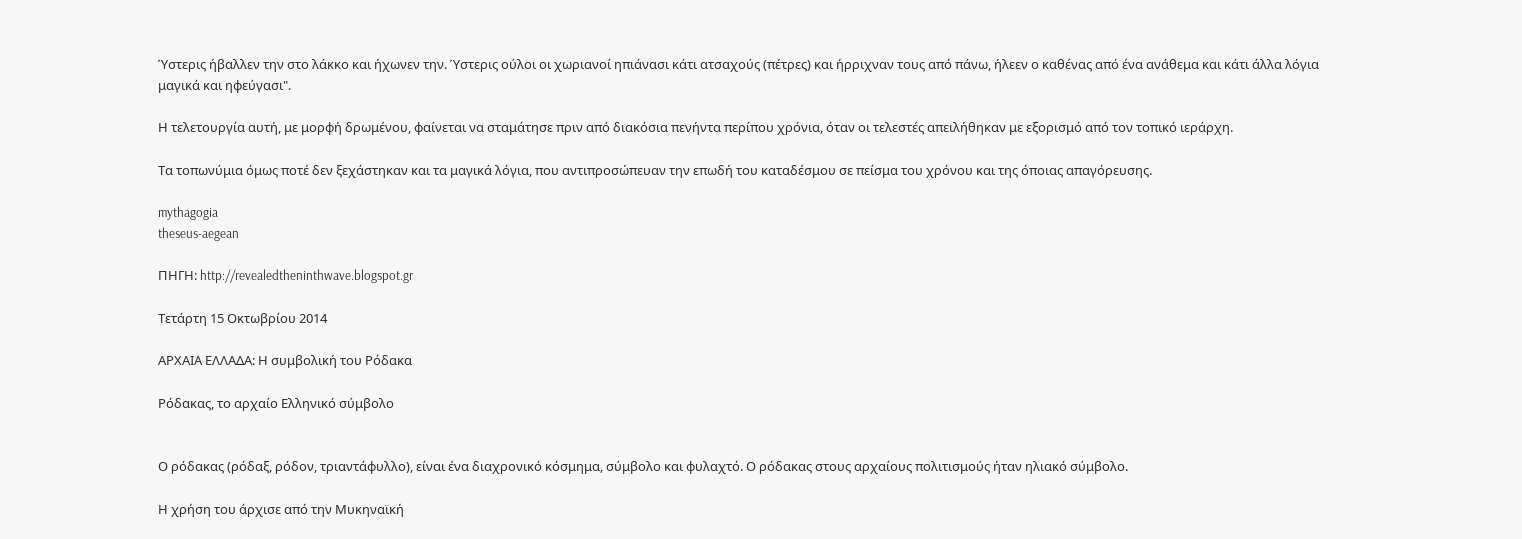Ύστερις ήβαλλεν την στο λάκκο και ήχωνεν την. Ύστερις ούλοι οι χωριανοί ηπιάνασι κάτι ατσαχούς (πέτρες) και ήρριχναν τους από πάνω, ήλεεν ο καθένας από ένα ανάθεμα και κάτι άλλα λόγια μαγικά και ηφεύγασι".

Η τελετουργία αυτή, με μορφή δρωμένου, φαίνεται να σταμάτησε πριν από διακόσια πενήντα περίπου χρόνια, όταν οι τελεστές απειλήθηκαν με εξορισμό από τον τοπικό ιεράρχη.

Τα τοπωνύμια όμως ποτέ δεν ξεχάστηκαν και τα μαγικά λόγια, που αντιπροσώπευαν την επωδή του καταδέσμου σε πείσμα του χρόνου και της όποιας απαγόρευσης.

mythagogia
theseus-aegean

ΠΗΓΗ: http://revealedtheninthwave.blogspot.gr

Τετάρτη 15 Οκτωβρίου 2014

ΑΡΧΑΙΑ ΕΛΛΑΔΑ: Η συμβολική του Ρόδακα

Ρόδακας, το αρχαίο Ελληνικό σύμβολο


Ο ρόδακας (ρόδαξ, ρόδον, τριαντάφυλλο), είναι ένα διαχρονικό κόσμημα, σύμβολο και φυλαχτό. Ο ρόδακας στους αρχαίους πολιτισμούς ήταν ηλιακό σύμβολο.

Η χρήση του άρχισε από την Μυκηναϊκή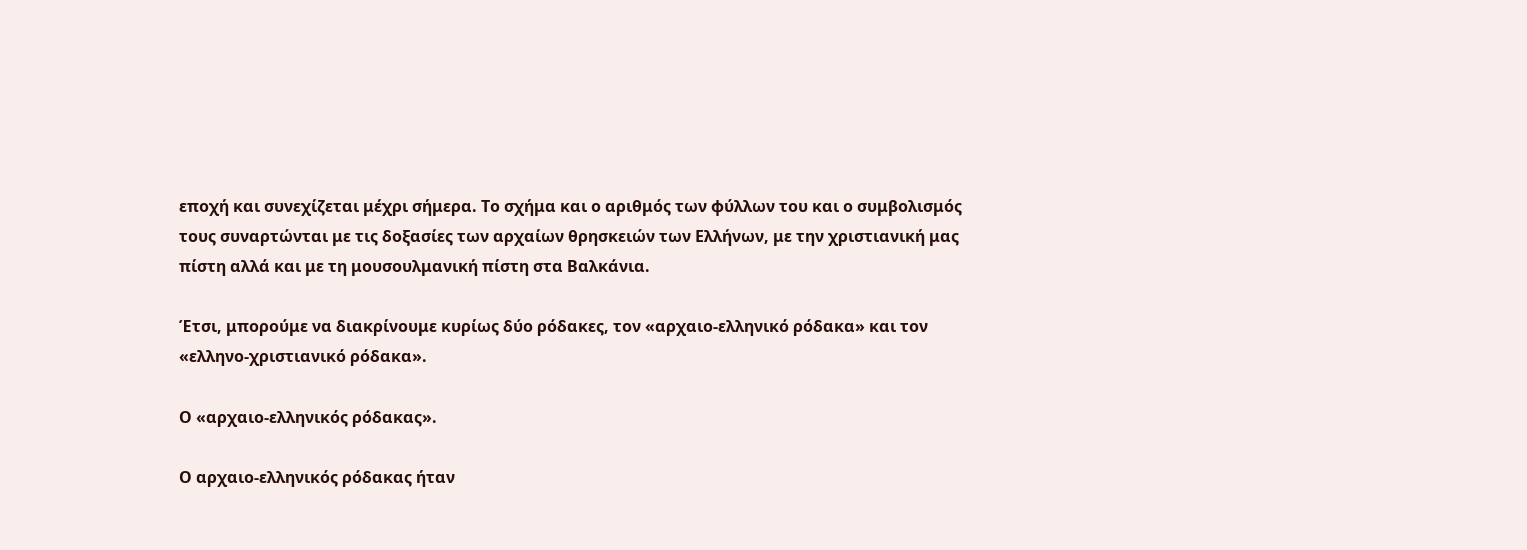εποχή και συνεχίζεται μέχρι σήμερα. Το σχήμα και ο αριθμός των φύλλων του και ο συμβολισμός τους συναρτώνται με τις δοξασίες των αρχαίων θρησκειών των Ελλήνων, με την χριστιανική μας πίστη αλλά και με τη μουσουλμανική πίστη στα Βαλκάνια.

Έτσι, μπορούμε να διακρίνουμε κυρίως δύο ρόδακες, τον «αρχαιο-ελληνικό ρόδακα» και τον «ελληνο-χριστιανικό ρόδακα».

Ο «αρχαιο-ελληνικός ρόδακας».

Ο αρχαιο-ελληνικός ρόδακας ήταν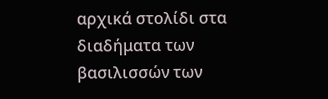αρχικά στολίδι στα διαδήματα των βασιλισσών των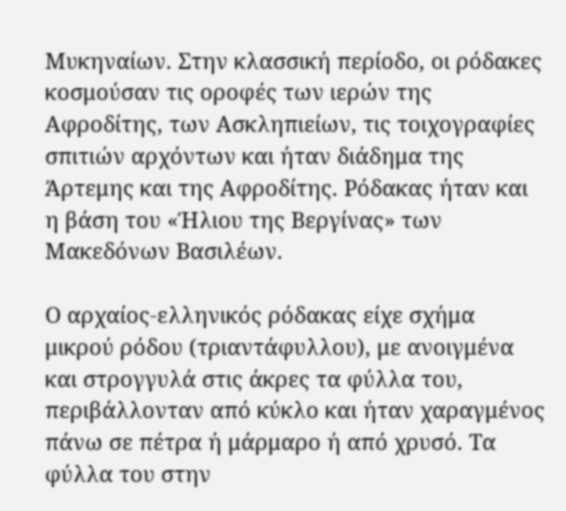Μυκηναίων. Στην κλασσική περίοδο, οι ρόδακες κοσμούσαν τις οροφές των ιερών της Αφροδίτης, των Ασκληπιείων, τις τοιχογραφίες σπιτιών αρχόντων και ήταν διάδημα της Άρτεμης και της Αφροδίτης. Ρόδακας ήταν και η βάση του «Ήλιου της Βεργίνας» των Μακεδόνων Βασιλέων.

Ο αρχαίος-ελληνικός ρόδακας είχε σχήμα μικρού ρόδου (τριαντάφυλλου), με ανοιγμένα και στρογγυλά στις άκρες τα φύλλα του, περιβάλλονταν από κύκλο και ήταν χαραγμένος πάνω σε πέτρα ή μάρμαρο ή από χρυσό. Τα φύλλα του στην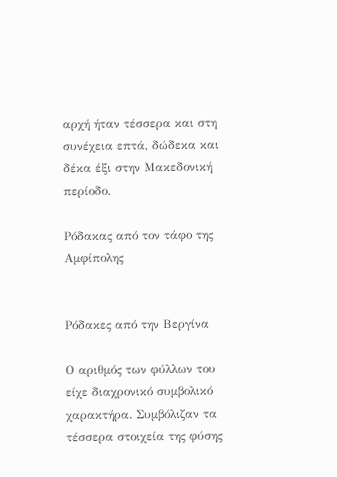αρχή ήταν τέσσερα και στη συνέχεια επτά, δώδεκα και δέκα έξι στην Μακεδονική περίοδο.

Ρόδακας από τον τάφο της Αμφίπολης


Ρόδακες από την Βεργίνα

Ο αριθμός των φύλλων του είχε διαχρονικό συμβολικό χαρακτήρα. Συμβόλιζαν τα τέσσερα στοιχεία της φύσης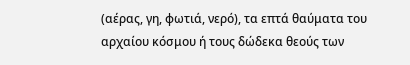(αέρας, γη, φωτιά, νερό), τα επτά θαύματα του αρχαίου κόσμου ή τους δώδεκα θεούς των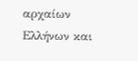αρχαίων Ελλήνων και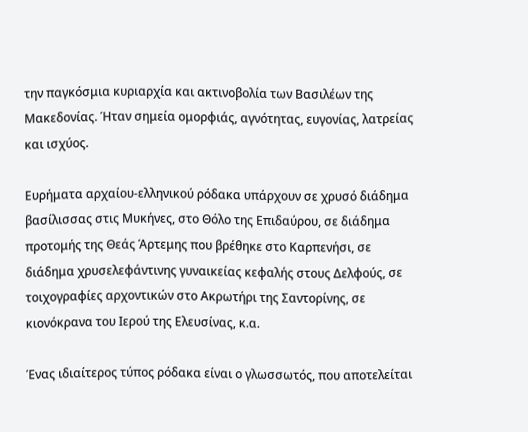την παγκόσμια κυριαρχία και ακτινοβολία των Βασιλέων της Μακεδονίας. Ήταν σημεία ομορφιάς, αγνότητας, ευγονίας, λατρείας και ισχύος.

Ευρήματα αρχαίου-ελληνικού ρόδακα υπάρχουν σε χρυσό διάδημα βασίλισσας στις Μυκήνες, στο Θόλο της Επιδαύρου, σε διάδημα προτομής της Θεάς Άρτεμης που βρέθηκε στο Καρπενήσι, σε διάδημα χρυσελεφάντινης γυναικείας κεφαλής στους Δελφούς, σε τοιχογραφίες αρχοντικών στο Ακρωτήρι της Σαντορίνης, σε κιονόκρανα του Ιερού της Ελευσίνας, κ.α.

Ένας ιδιαίτερος τύπος ρόδακα είναι ο γλωσσωτός, που αποτελείται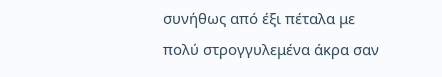συνήθως από έξι πέταλα με πολύ στρογγυλεμένα άκρα σαν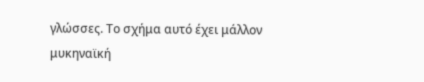γλώσσες. Το σχήμα αυτό έχει μάλλον μυκηναϊκή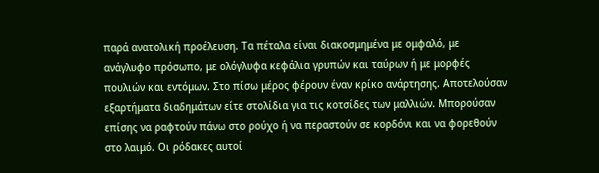παρά ανατολική προέλευση. Τα πέταλα είναι διακοσμημένα με ομφαλό, με ανάγλυφο πρόσωπο, με ολόγλυφα κεφάλια γρυπών και ταύρων ή με μορφές πουλιών και εντόμων. Στο πίσω μέρος φέρουν έναν κρίκο ανάρτησης. Αποτελούσαν εξαρτήματα διαδημάτων είτε στολίδια για τις κοτσίδες των μαλλιών. Μπορούσαν επίσης να ραφτούν πάνω στο ρούχο ή να περαστούν σε κορδόνι και να φορεθούν στο λαιμό. Οι ρόδακες αυτοί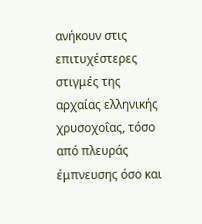ανήκουν στις επιτυχέστερες στιγμές της αρχαίας ελληνικής χρυσοχοΐας, τόσο από πλευράς έμπνευσης όσο και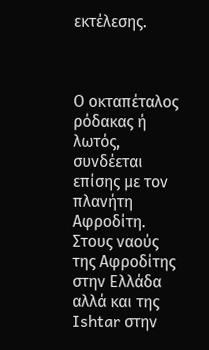εκτέλεσης.



Ο οκταπέταλος ρόδακας ή λωτός, συνδέεται επίσης με τον πλανήτη Αφροδίτη. Στους ναούς της Αφροδίτης στην Ελλάδα αλλά και της Ishtar στην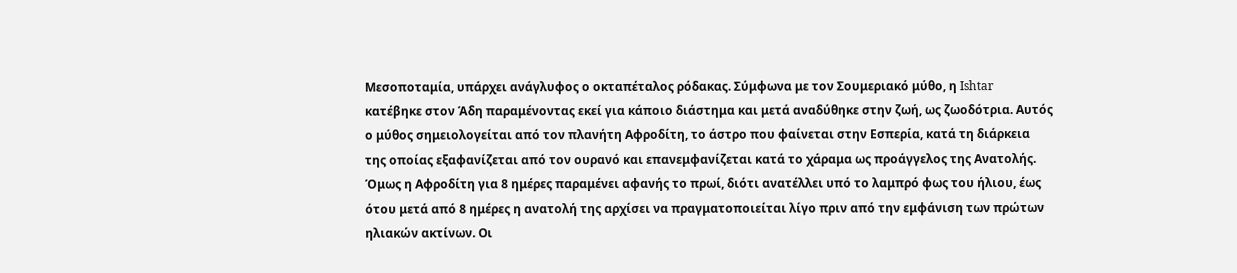Μεσοποταμία, υπάρχει ανάγλυφος ο οκταπέταλος ρόδακας. Σύμφωνα με τον Σουμεριακό μύθο, η Ishtar κατέβηκε στον Άδη παραμένοντας εκεί για κάποιο διάστημα και μετά αναδύθηκε στην ζωή, ως ζωοδότρια. Αυτός ο μύθος σημειολογείται από τον πλανήτη Αφροδίτη, το άστρο που φαίνεται στην Εσπερία, κατά τη διάρκεια της οποίας εξαφανίζεται από τον ουρανό και επανεμφανίζεται κατά το χάραμα ως προάγγελος της Ανατολής. Όμως η Αφροδίτη για 8 ημέρες παραμένει αφανής το πρωί, διότι ανατέλλει υπό το λαμπρό φως του ήλιου, έως ότου μετά από 8 ημέρες η ανατολή της αρχίσει να πραγματοποιείται λίγο πριν από την εμφάνιση των πρώτων ηλιακών ακτίνων. Οι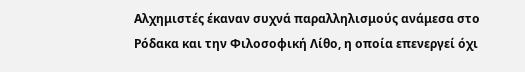Αλχημιστές έκαναν συχνά παραλληλισμούς ανάμεσα στο Ρόδακα και την Φιλοσοφική Λίθο, η οποία επενεργεί όχι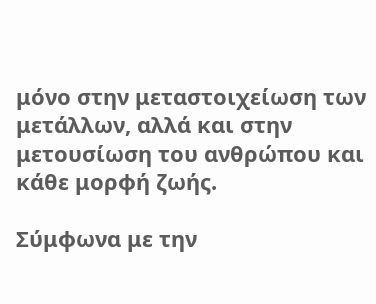μόνο στην μεταστοιχείωση των μετάλλων, αλλά και στην μετουσίωση του ανθρώπου και κάθε μορφή ζωής.

Σύμφωνα με την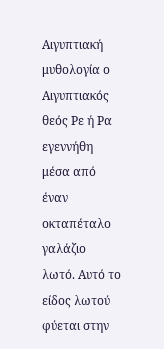Αιγυπτιακή μυθολογία ο Αιγυπτιακός θεός Ρε ή Ρα εγεννήθη μέσα από έναν οκταπέταλο γαλάζιο λωτό. Αυτό το είδος λωτού φύεται στην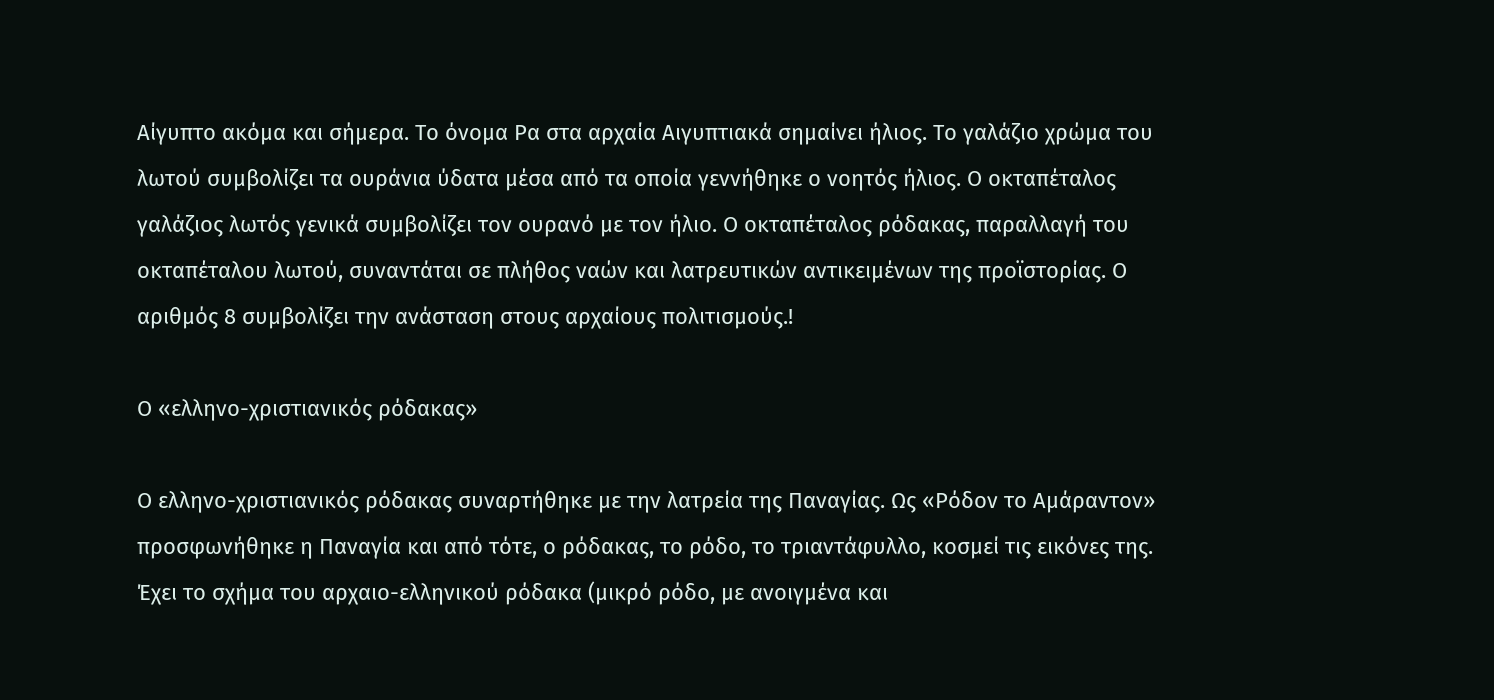Αίγυπτο ακόμα και σήμερα. Το όνομα Ρα στα αρχαία Αιγυπτιακά σημαίνει ήλιος. Το γαλάζιο χρώμα του λωτού συμβολίζει τα ουράνια ύδατα μέσα από τα οποία γεννήθηκε ο νοητός ήλιος. Ο οκταπέταλος γαλάζιος λωτός γενικά συμβολίζει τον ουρανό με τον ήλιο. Ο οκταπέταλος ρόδακας, παραλλαγή του οκταπέταλου λωτού, συναντάται σε πλήθος ναών και λατρευτικών αντικειμένων της προϊστορίας. Ο αριθμός 8 συμβολίζει την ανάσταση στους αρχαίους πολιτισμούς.!

Ο «ελληνο-χριστιανικός ρόδακας»

Ο ελληνο-χριστιανικός ρόδακας συναρτήθηκε με την λατρεία της Παναγίας. Ως «Ρόδον το Αμάραντον» προσφωνήθηκε η Παναγία και από τότε, ο ρόδακας, το ρόδο, το τριαντάφυλλο, κοσμεί τις εικόνες της. Έχει το σχήμα του αρχαιο-ελληνικού ρόδακα (μικρό ρόδο, με ανοιγμένα και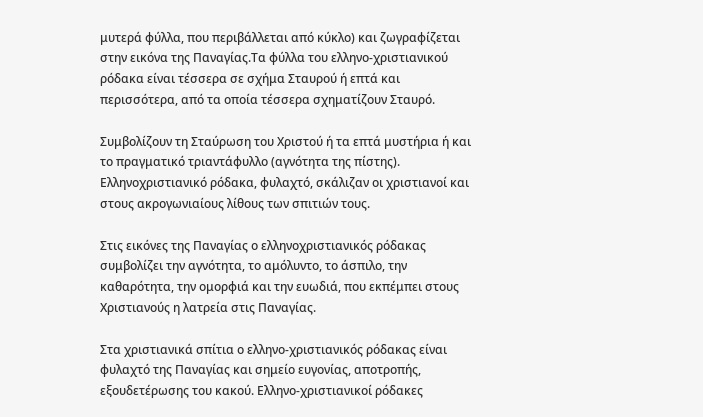μυτερά φύλλα, που περιβάλλεται από κύκλο) και ζωγραφίζεται στην εικόνα της Παναγίας.Τα φύλλα του ελληνο-χριστιανικού ρόδακα είναι τέσσερα σε σχήμα Σταυρού ή επτά και περισσότερα, από τα οποία τέσσερα σχηματίζουν Σταυρό.

Συμβολίζουν τη Σταύρωση του Χριστού ή τα επτά μυστήρια ή και το πραγματικό τριαντάφυλλο (αγνότητα της πίστης). Ελληνοχριστιανικό ρόδακα, φυλαχτό, σκάλιζαν οι χριστιανοί και στους ακρογωνιαίους λίθους των σπιτιών τους.

Στις εικόνες της Παναγίας ο ελληνοχριστιανικός ρόδακας συμβολίζει την αγνότητα, το αμόλυντο, το άσπιλο, την καθαρότητα, την ομορφιά και την ευωδιά, που εκπέμπει στους Χριστιανούς η λατρεία στις Παναγίας.

Στα χριστιανικά σπίτια ο ελληνο-χριστιανικός ρόδακας είναι φυλαχτό της Παναγίας και σημείο ευγονίας, αποτροπής, εξουδετέρωσης του κακού. Ελληνο-χριστιανικοί ρόδακες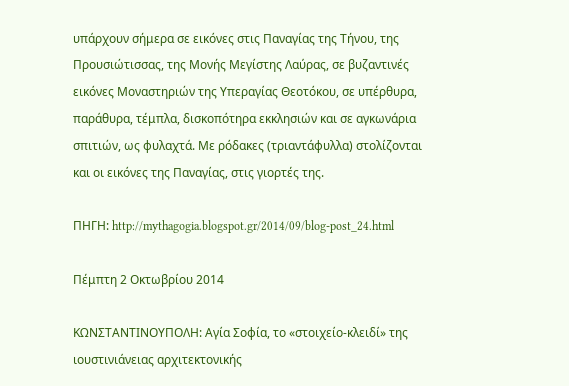υπάρχουν σήμερα σε εικόνες στις Παναγίας της Τήνου, της Προυσιώτισσας, της Μονής Μεγίστης Λαύρας, σε βυζαντινές εικόνες Μοναστηριών της Υπεραγίας Θεοτόκου, σε υπέρθυρα, παράθυρα, τέμπλα, δισκοπότηρα εκκλησιών και σε αγκωνάρια σπιτιών, ως φυλαχτά. Με ρόδακες (τριαντάφυλλα) στολίζονται και οι εικόνες της Παναγίας, στις γιορτές της.

ΠΗΓΗ: http://mythagogia.blogspot.gr/2014/09/blog-post_24.html

Πέμπτη 2 Οκτωβρίου 2014

ΚΩΝΣΤΑΝΤΙΝΟΥΠΟΛΗ: Αγία Σοφία, το «στοιχείο-κλειδί» της ιουστινιάνειας αρχιτεκτονικής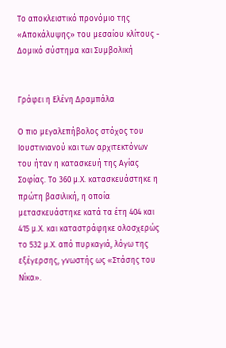Το αποκλειστικό προνόμιο της «Αποκάλυψης» του μεσαίου κλίτους - Δομικό σύστημα και Συμβολική


Γράφει η Ελένη Δραμπάλα

Ο πιο μεγαλεπήβολος στόχος του Ιουστινιανού και των αρχιτεκτόνων του ήταν η κατασκευή της Αγίας Σοφίας. Το 360 μ.Χ. κατασκευάστηκε η πρώτη βασιλική, η οποία μετασκευάστηκε κατά τα έτη 404 και 415 μ.Χ. και καταστράφηκε ολοσχερώς το 532 μ.Χ. από πυρκαγιά, λόγω της εξέγερσης, γνωστής ως «Στάσης του Νίκα».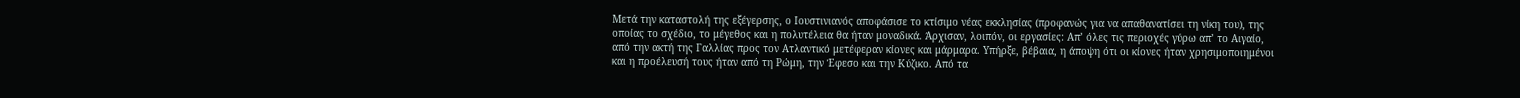Μετά την καταστολή της εξέγερσης, ο Ιουστινιανός αποφάσισε το κτίσιμο νέας εκκλησίας (προφανώς για να απαθανατίσει τη νίκη του), της οποίας το σχέδιο, το μέγεθος και η πολυτέλεια θα ήταν μοναδικά. Άρχισαν, λοιπόν, οι εργασίες: Απ’ όλες τις περιοχές γύρω απ’ το Αιγαίο, από την ακτή της Γαλλίας προς τον Ατλαντικό μετέφεραν κίονες και μάρμαρα. Υπήρξε, βέβαια, η άποψη ότι οι κίονες ήταν χρησιμοποιημένοι και η προέλευσή τους ήταν από τη Ρώμη, την Έφεσο και την Κύζικο. Από τα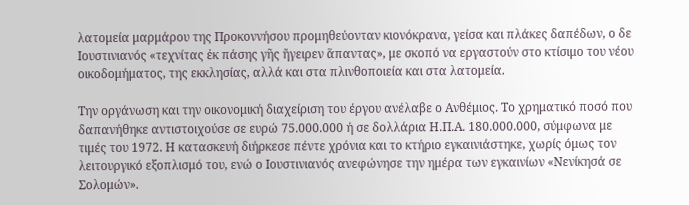λατομεία μαρμάρου της Προκοννήσου προμηθεύονταν κιονόκρανα, γείσα και πλάκες δαπέδων, ο δε Ιουστινιανός «τεχνίτας ἐκ πάσης γῆς ἤγειρεν ἅπαντας», με σκοπό να εργαστούν στο κτίσιμο του νέου οικοδομήματος, της εκκλησίας, αλλά και στα πλινθοποιεία και στα λατομεία.

Την οργάνωση και την οικονομική διαχείριση του έργου ανέλαβε ο Ανθέμιος. Το χρηματικό ποσό που δαπανήθηκε αντιστοιχούσε σε ευρώ 75.000.000 ή σε δολλάρια Η.Π.Α. 180.000.000, σύμφωνα με τιμές του 1972. Η κατασκευή διήρκεσε πέντε χρόνια και το κτήριο εγκαινιάστηκε, χωρίς όμως τον λειτουργικό εξοπλισμό του, ενώ ο Ιουστινιανός ανεφώνησε την ημέρα των εγκαινίων «Νενίκησά σε Σολομών».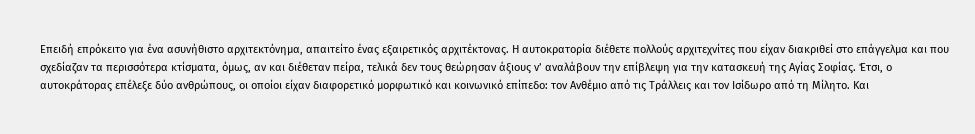Επειδή επρόκειτο για ένα ασυνήθιστο αρχιτεκτόνημα, απαιτείτο ένας εξαιρετικός αρχιτέκτονας. Η αυτοκρατορία διέθετε πολλούς αρχιτεχνίτες που είχαν διακριθεί στο επάγγελμα και που σχεδίαζαν τα περισσότερα κτίσματα, όμως, αν και διέθεταν πείρα, τελικά δεν τους θεώρησαν άξιους ν’ αναλάβουν την επίβλεψη για την κατασκευή της Αγίας Σοφίας. Έτσι, ο αυτοκράτορας επέλεξε δύο ανθρώπους, οι οποίοι είχαν διαφορετικό μορφωτικό και κοινωνικό επίπεδο: τον Ανθέμιο από τις Τράλλεις και τον Ισίδωρο από τη Μίλητο. Και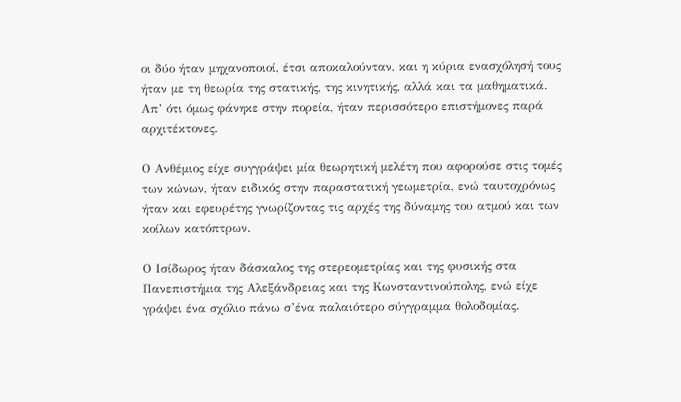οι δύο ήταν μηχανοποιοί, έτσι αποκαλούνταν, και η κύρια ενασχόλησή τους ήταν με τη θεωρία της στατικής, της κινητικής, αλλά και τα μαθηματικά. Απ’ ότι όμως φάνηκε στην πορεία, ήταν περισσότερο επιστήμονες παρά αρχιτέκτονες.

Ο Ανθέμιος είχε συγγράψει μία θεωρητική μελέτη που αφορούσε στις τομές των κώνων, ήταν ειδικός στην παραστατική γεωμετρία, ενώ ταυτοχρόνως ήταν και εφευρέτης γνωρίζοντας τις αρχές της δύναμης του ατμού και των κοίλων κατόπτρων.

Ο Ισίδωρος ήταν δάσκαλος της στερεομετρίας και της φυσικής στα Πανεπιστήμια της Αλεξάνδρειας και της Κωνσταντινούπολης, ενώ είχε γράψει ένα σχόλιο πάνω σ’ένα παλαιότερο σύγγραμμα θολοδομίας.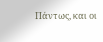Πάντως, και οι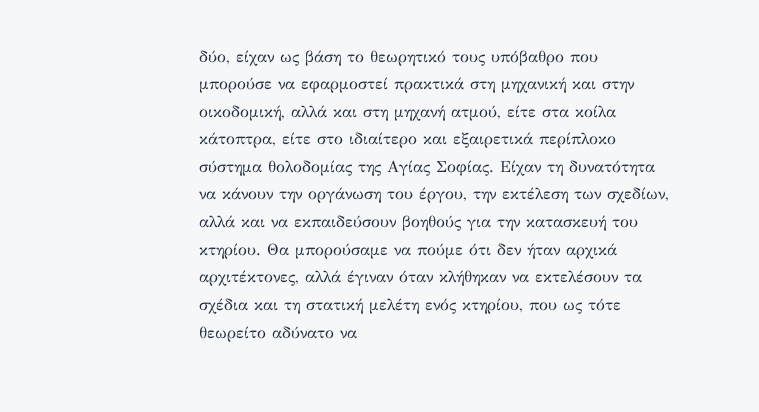δύο, είχαν ως βάση το θεωρητικό τους υπόβαθρο που μπορούσε να εφαρμοστεί πρακτικά στη μηχανική και στην οικοδομική, αλλά και στη μηχανή ατμού, είτε στα κοίλα κάτοπτρα, είτε στο ιδιαίτερο και εξαιρετικά περίπλοκο σύστημα θολοδομίας της Αγίας Σοφίας. Είχαν τη δυνατότητα να κάνουν την οργάνωση του έργου, την εκτέλεση των σχεδίων, αλλά και να εκπαιδεύσουν βοηθούς για την κατασκευή του κτηρίου. Θα μπορούσαμε να πούμε ότι δεν ήταν αρχικά αρχιτέκτονες, αλλά έγιναν όταν κλήθηκαν να εκτελέσουν τα σχέδια και τη στατική μελέτη ενός κτηρίου, που ως τότε θεωρείτο αδύνατο να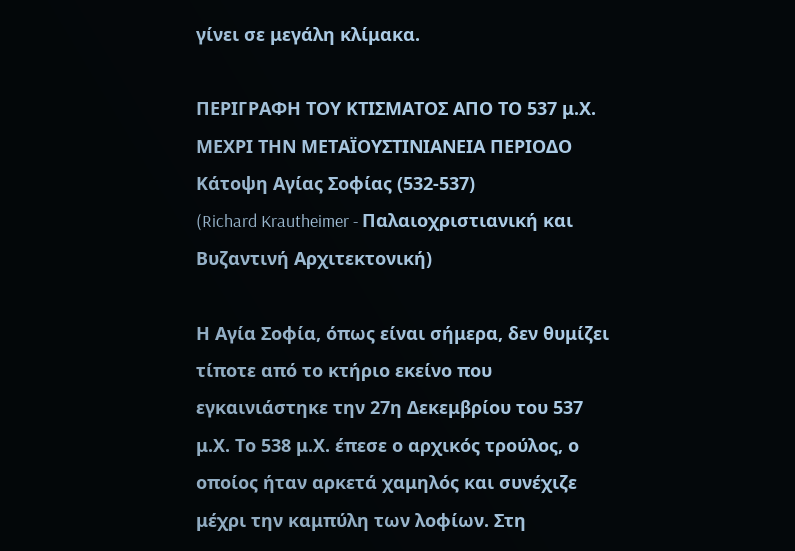γίνει σε μεγάλη κλίμακα.

ΠΕΡΙΓΡΑΦΗ ΤΟΥ ΚΤΙΣΜΑΤΟΣ ΑΠΟ ΤΟ 537 μ.Χ. ΜΕΧΡΙ ΤΗΝ ΜΕΤΑΪΟΥΣΤΙΝΙΑΝΕΙΑ ΠΕΡΙΟΔΟ
Κάτοψη Αγίας Σοφίας (532-537)
(Richard Krautheimer - Παλαιοχριστιανική και Βυζαντινή Αρχιτεκτονική)

Η Αγία Σοφία, όπως είναι σήμερα, δεν θυμίζει τίποτε από το κτήριο εκείνο που εγκαινιάστηκε την 27η Δεκεμβρίου του 537 μ.Χ. Το 538 μ.Χ. έπεσε ο αρχικός τρούλος, ο οποίος ήταν αρκετά χαμηλός και συνέχιζε μέχρι την καμπύλη των λοφίων. Στη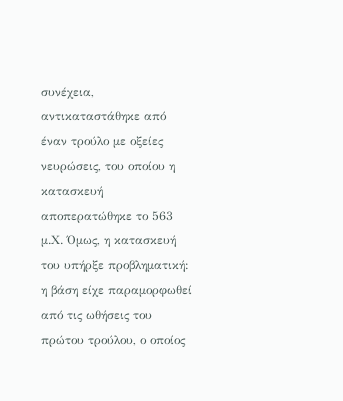συνέχεια, αντικαταστάθηκε από έναν τρούλο με οξείες νευρώσεις, του οποίου η κατασκευή αποπερατώθηκε το 563 μ.Χ. Όμως, η κατασκευή του υπήρξε προβληματική: η βάση είχε παραμορφωθεί από τις ωθήσεις του πρώτου τρούλου, ο οποίος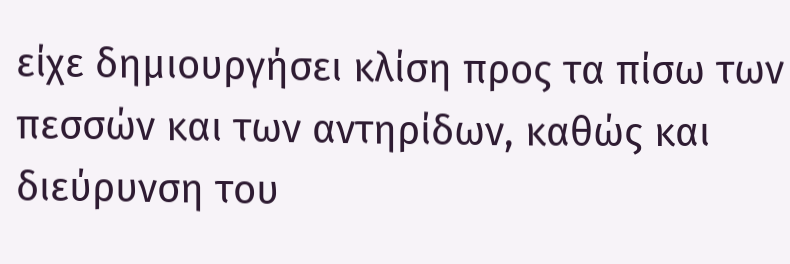είχε δημιουργήσει κλίση προς τα πίσω των πεσσών και των αντηρίδων, καθώς και διεύρυνση του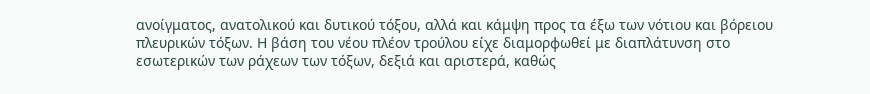ανοίγματος, ανατολικού και δυτικού τόξου, αλλά και κάμψη προς τα έξω των νότιου και βόρειου πλευρικών τόξων. Η βάση του νέου πλέον τρούλου είχε διαμορφωθεί με διαπλάτυνση στο εσωτερικών των ράχεων των τόξων, δεξιά και αριστερά, καθώς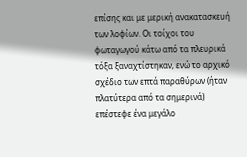επίσης και με μερική ανακατασκευή των λοφίων. Οι τοίχοι του φωταγωγού κάτω από τα πλευρικά τόξα ξαναχτίστηκαν, ενώ το αρχικό σχέδιο των επτά παραθύρων (ήταν πλατύτερα από τα σημερινά) επέστεφε ένα μεγάλο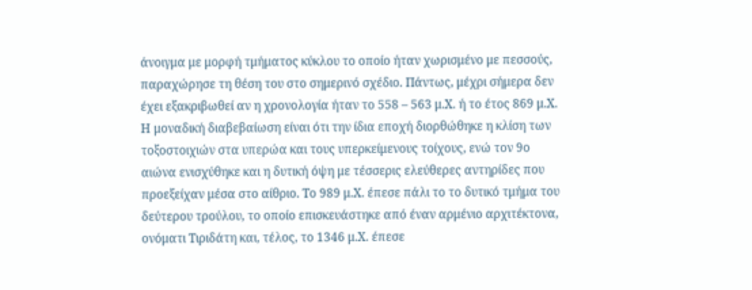άνοιγμα με μορφή τμήματος κύκλου το οποίο ήταν χωρισμένο με πεσσούς, παραχώρησε τη θέση του στο σημερινό σχέδιο. Πάντως, μέχρι σήμερα δεν έχει εξακριβωθεί αν η χρονολογία ήταν το 558 – 563 μ.Χ. ή το έτος 869 μ.Χ. Η μοναδική διαβεβαίωση είναι ότι την ίδια εποχή διορθώθηκε η κλίση των τοξοστοιχιών στα υπερώα και τους υπερκείμενους τοίχους, ενώ τον 9ο αιώνα ενισχύθηκε και η δυτική όψη με τέσσερις ελεύθερες αντηρίδες που προεξείχαν μέσα στο αίθριο. Το 989 μ.Χ. έπεσε πάλι το το δυτικό τμήμα του δεύτερου τρούλου, το οποίο επισκευάστηκε από έναν αρμένιο αρχιτέκτονα, ονόματι Τιριδάτη και, τέλος, το 1346 μ.Χ. έπεσε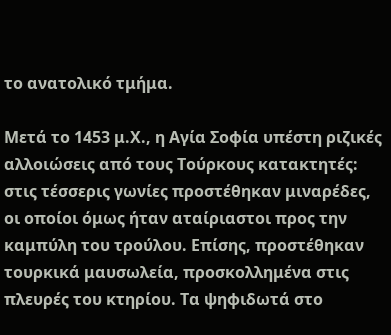το ανατολικό τμήμα.

Μετά το 1453 μ.Χ., η Αγία Σοφία υπέστη ριζικές αλλοιώσεις από τους Τούρκους κατακτητές: στις τέσσερις γωνίες προστέθηκαν μιναρέδες, οι οποίοι όμως ήταν αταίριαστοι προς την καμπύλη του τρούλου. Επίσης, προστέθηκαν τουρκικά μαυσωλεία, προσκολλημένα στις πλευρές του κτηρίου. Τα ψηφιδωτά στο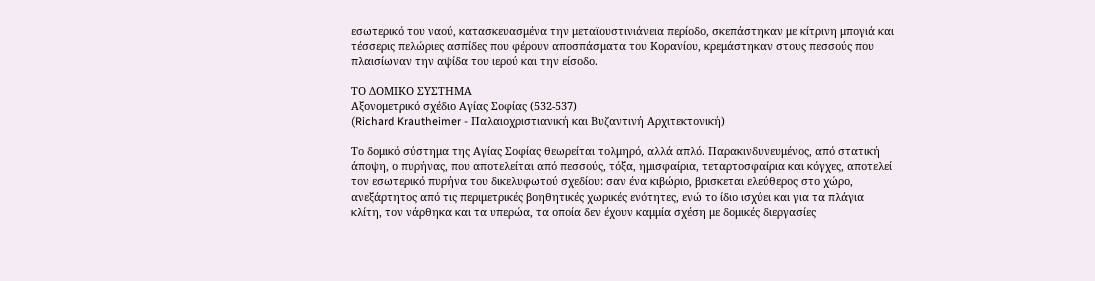εσωτερικό του ναού, κατασκευασμένα την μεταϊουστινιάνεια περίοδο, σκεπάστηκαν με κίτρινη μπογιά και τέσσερις πελώριες ασπίδες που φέρουν αποσπάσματα του Κορανίου, κρεμάστηκαν στους πεσσούς που πλαισίωναν την αψίδα του ιερού και την είσοδο.

ΤΟ ΔΟΜΙΚΟ ΣΥΣΤΗΜΑ
Αξονομετρικό σχέδιο Αγίας Σοφίας (532-537)
(Richard Krautheimer - Παλαιοχριστιανική και Βυζαντινή Αρχιτεκτονική)

Το δομικό σύστημα της Αγίας Σοφίας θεωρείται τολμηρό, αλλά απλό. Παρακινδυνευμένος, από στατική άποψη, ο πυρήνας, που αποτελείται από πεσσούς, τόξα, ημισφαίρια, τεταρτοσφαίρια και κόγχες, αποτελεί τον εσωτερικό πυρήνα του δικελυφωτού σχεδίου: σαν ένα κιβώριο, βρισκεται ελεύθερος στο χώρο, ανεξάρτητος από τις περιμετρικές βοηθητικές χωρικές ενότητες, ενώ το ίδιο ισχύει και για τα πλάγια κλίτη, τον νάρθηκα και τα υπερώα, τα οποία δεν έχουν καμμία σχέση με δομικές διεργασίες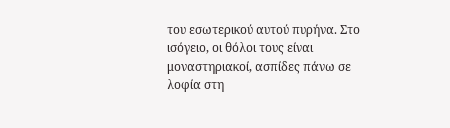του εσωτερικού αυτού πυρήνα. Στο ισόγειο, οι θόλοι τους είναι μοναστηριακοί, ασπίδες πάνω σε λοφία στη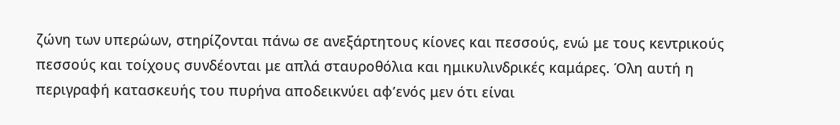ζώνη των υπερώων, στηρίζονται πάνω σε ανεξάρτητους κίονες και πεσσούς, ενώ με τους κεντρικούς πεσσούς και τοίχους συνδέονται με απλά σταυροθόλια και ημικυλινδρικές καμάρες. Όλη αυτή η περιγραφή κατασκευής του πυρήνα αποδεικνύει αφ’ενός μεν ότι είναι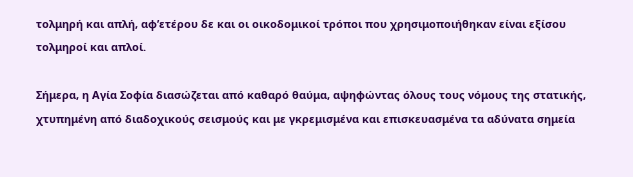τολμηρή και απλή, αφ’ετέρου δε και οι οικοδομικοί τρόποι που χρησιμοποιήθηκαν είναι εξίσου τολμηροί και απλοί.

Σήμερα, η Αγία Σοφία διασώζεται από καθαρό θαύμα, αψηφώντας όλους τους νόμους της στατικής, χτυπημένη από διαδοχικούς σεισμούς και με γκρεμισμένα και επισκευασμένα τα αδύνατα σημεία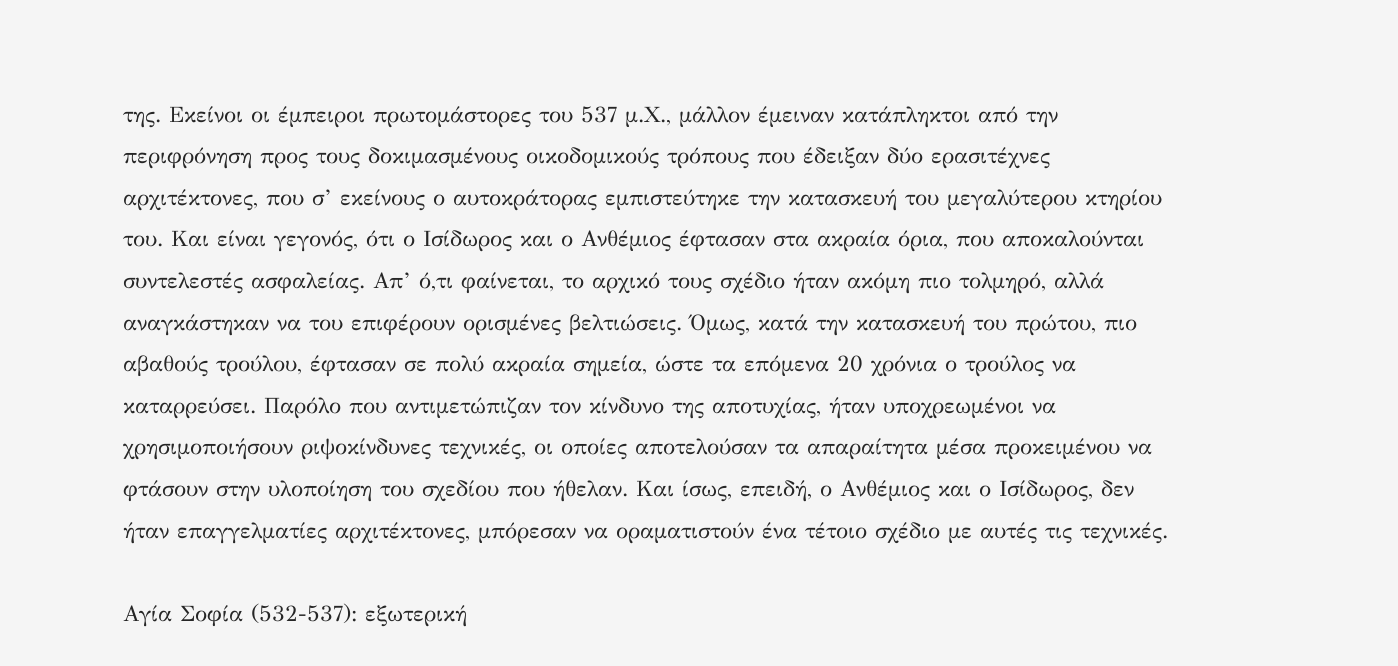της. Εκείνοι οι έμπειροι πρωτομάστορες του 537 μ.Χ., μάλλον έμειναν κατάπληκτοι από την περιφρόνηση προς τους δοκιμασμένους οικοδομικούς τρόπους που έδειξαν δύο ερασιτέχνες αρχιτέκτονες, που σ’ εκείνους ο αυτοκράτορας εμπιστεύτηκε την κατασκευή του μεγαλύτερου κτηρίου του. Και είναι γεγονός, ότι ο Ισίδωρος και ο Ανθέμιος έφτασαν στα ακραία όρια, που αποκαλούνται συντελεστές ασφαλείας. Απ’ ό,τι φαίνεται, το αρχικό τους σχέδιο ήταν ακόμη πιο τολμηρό, αλλά αναγκάστηκαν να του επιφέρουν ορισμένες βελτιώσεις. Όμως, κατά την κατασκευή του πρώτου, πιο αβαθούς τρούλου, έφτασαν σε πολύ ακραία σημεία, ώστε τα επόμενα 20 χρόνια ο τρούλος να καταρρεύσει. Παρόλο που αντιμετώπιζαν τον κίνδυνο της αποτυχίας, ήταν υποχρεωμένοι να χρησιμοποιήσουν ριψοκίνδυνες τεχνικές, οι οποίες αποτελούσαν τα απαραίτητα μέσα προκειμένου να φτάσουν στην υλοποίηση του σχεδίου που ήθελαν. Και ίσως, επειδή, ο Ανθέμιος και ο Ισίδωρος, δεν ήταν επαγγελματίες αρχιτέκτονες, μπόρεσαν να οραματιστούν ένα τέτοιο σχέδιο με αυτές τις τεχνικές.

Αγία Σοφία (532-537): εξωτερική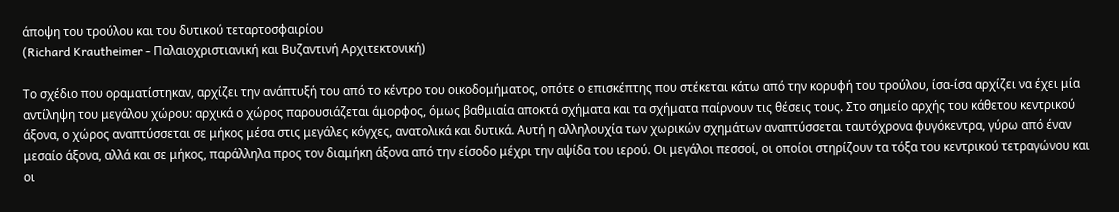άποψη του τρούλου και του δυτικού τεταρτοσφαιρίου
(Richard Krautheimer - Παλαιοχριστιανική και Βυζαντινή Αρχιτεκτονική)

Το σχέδιο που οραματίστηκαν, αρχίζει την ανάπτυξή του από το κέντρο του οικοδομήματος, οπότε ο επισκέπτης που στέκεται κάτω από την κορυφή του τρούλου, ίσα-ίσα αρχίζει να έχει μία αντίληψη του μεγάλου χώρου: αρχικά ο χώρος παρουσιάζεται άμορφος, όμως βαθμιαία αποκτά σχήματα και τα σχήματα παίρνουν τις θέσεις τους. Στο σημείο αρχής του κάθετου κεντρικού άξονα, ο χώρος αναπτύσσεται σε μήκος μέσα στις μεγάλες κόγχες, ανατολικά και δυτικά. Αυτή η αλληλουχία των χωρικών σχημάτων αναπτύσσεται ταυτόχρονα φυγόκεντρα, γύρω από έναν μεσαίο άξονα, αλλά και σε μήκος, παράλληλα προς τον διαμήκη άξονα από την είσοδο μέχρι την αψίδα του ιερού. Οι μεγάλοι πεσσοί, οι οποίοι στηρίζουν τα τόξα του κεντρικού τετραγώνου και οι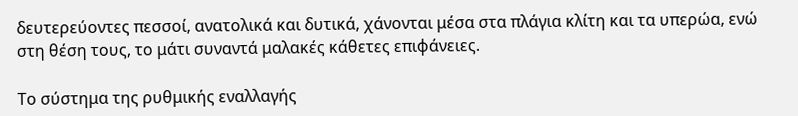δευτερεύοντες πεσσοί, ανατολικά και δυτικά, χάνονται μέσα στα πλάγια κλίτη και τα υπερώα, ενώ στη θέση τους, το μάτι συναντά μαλακές κάθετες επιφάνειες.

Το σύστημα της ρυθμικής εναλλαγής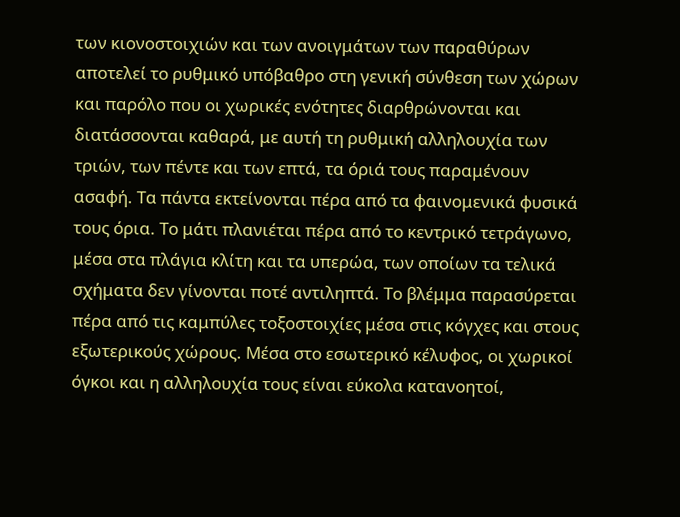των κιονοστοιχιών και των ανοιγμάτων των παραθύρων αποτελεί το ρυθμικό υπόβαθρο στη γενική σύνθεση των χώρων και παρόλο που οι χωρικές ενότητες διαρθρώνονται και διατάσσονται καθαρά, με αυτή τη ρυθμική αλληλουχία των τριών, των πέντε και των επτά, τα όριά τους παραμένουν ασαφή. Τα πάντα εκτείνονται πέρα από τα φαινομενικά φυσικά τους όρια. Το μάτι πλανιέται πέρα από το κεντρικό τετράγωνο, μέσα στα πλάγια κλίτη και τα υπερώα, των οποίων τα τελικά σχήματα δεν γίνονται ποτέ αντιληπτά. Το βλέμμα παρασύρεται πέρα από τις καμπύλες τοξοστοιχίες μέσα στις κόγχες και στους εξωτερικούς χώρους. Μέσα στο εσωτερικό κέλυφος, οι χωρικοί όγκοι και η αλληλουχία τους είναι εύκολα κατανοητοί,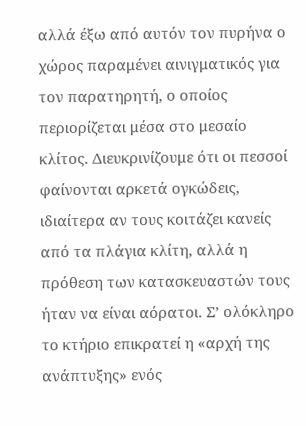αλλά έξω από αυτόν τον πυρήνα ο χώρος παραμένει αινιγματικός για τον παρατηρητή, ο οποίος περιορίζεται μέσα στο μεσαίο κλίτος. Διευκρινίζουμε ότι οι πεσσοί φαίνονται αρκετά ογκώδεις, ιδιαίτερα αν τους κοιτάζει κανείς από τα πλάγια κλίτη, αλλά η πρόθεση των κατασκευαστών τους ήταν να είναι αόρατοι. Σ’ ολόκληρο το κτήριο επικρατεί η «αρχή της ανάπτυξης» ενός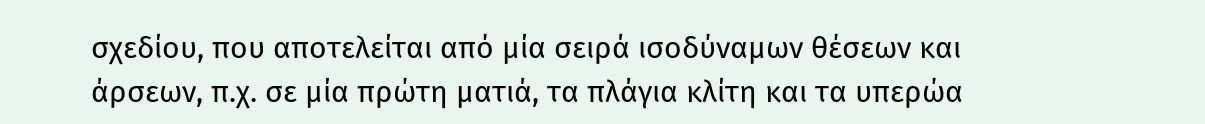σχεδίου, που αποτελείται από μία σειρά ισοδύναμων θέσεων και άρσεων, π.χ. σε μία πρώτη ματιά, τα πλάγια κλίτη και τα υπερώα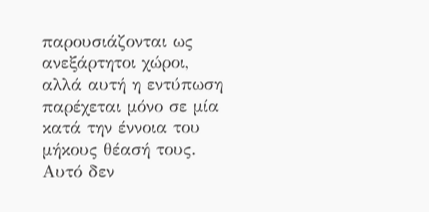παρουσιάζονται ως ανεξάρτητοι χώροι, αλλά αυτή η εντύπωση παρέχεται μόνο σε μία κατά την έννοια του μήκους θέασή τους. Αυτό δεν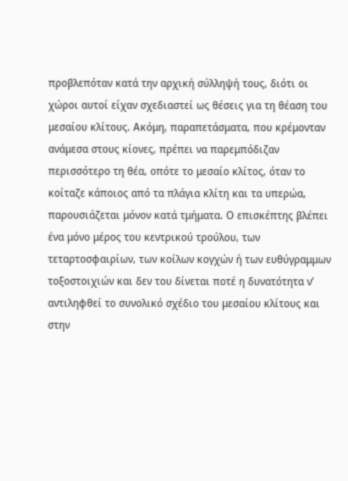προβλεπόταν κατά την αρχική σύλληψή τους, διότι οι χώροι αυτοί είχαν σχεδιαστεί ως θέσεις για τη θέαση του μεσαίου κλίτους. Ακόμη, παραπετάσματα, που κρέμονταν ανάμεσα στους κίονες, πρέπει να παρεμπόδιζαν περισσότερο τη θέα, οπότε το μεσαίο κλίτος, όταν το κοίταζε κάποιος από τα πλάγια κλίτη και τα υπερώα, παρουσιάζεται μόνον κατά τμήματα. Ο επισκέπτης βλέπει ένα μόνο μέρος του κεντρικού τρούλου, των τεταρτοσφαιρίων, των κοίλων κογχών ή των ευθύγραμμων τοξοστοιχιών και δεν του δίνεται ποτέ η δυνατότητα ν’ αντιληφθεί το συνολικό σχέδιο του μεσαίου κλίτους και στην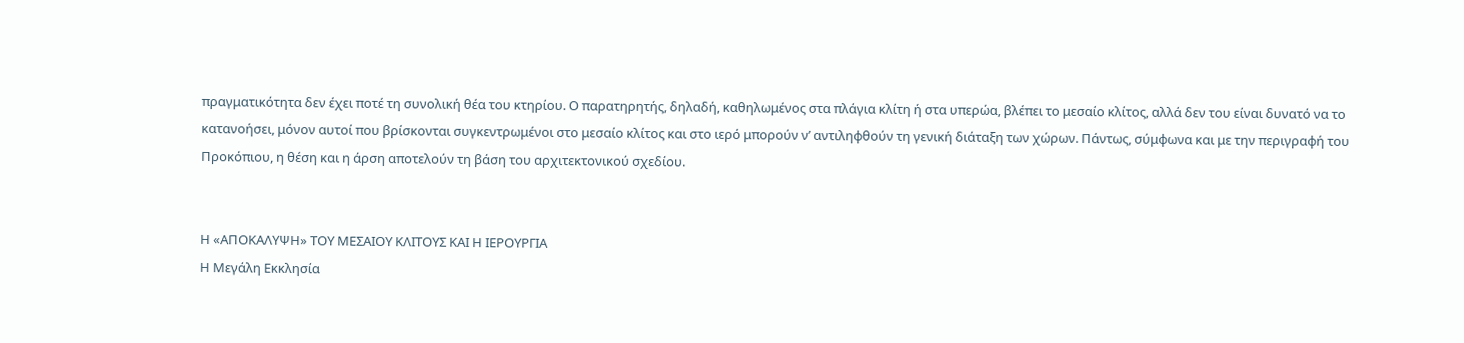πραγματικότητα δεν έχει ποτέ τη συνολική θέα του κτηρίου. Ο παρατηρητής, δηλαδή, καθηλωμένος στα πλάγια κλίτη ή στα υπερώα, βλέπει το μεσαίο κλίτος, αλλά δεν του είναι δυνατό να το κατανοήσει, μόνον αυτοί που βρίσκονται συγκεντρωμένοι στο μεσαίο κλίτος και στο ιερό μπορούν ν’ αντιληφθούν τη γενική διάταξη των χώρων. Πάντως, σύμφωνα και με την περιγραφή του Προκόπιου, η θέση και η άρση αποτελούν τη βάση του αρχιτεκτονικού σχεδίου.


Η «ΑΠΟΚΑΛΥΨΗ» ΤΟΥ ΜΕΣΑΙΟΥ ΚΛΙΤΟΥΣ ΚΑΙ Η ΙΕΡΟΥΡΓΙΑ
Η Μεγάλη Εκκλησία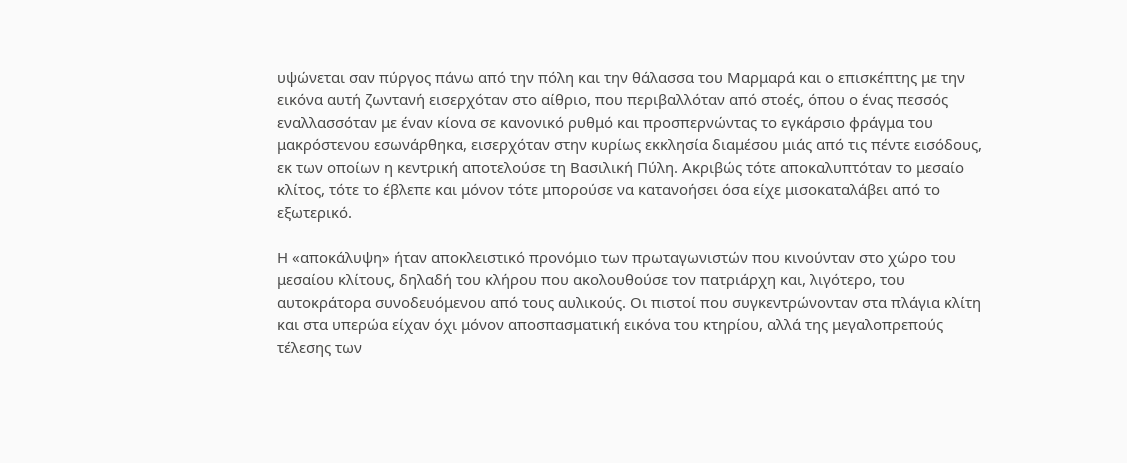υψώνεται σαν πύργος πάνω από την πόλη και την θάλασσα του Μαρμαρά και ο επισκέπτης με την εικόνα αυτή ζωντανή εισερχόταν στο αίθριο, που περιβαλλόταν από στοές, όπου ο ένας πεσσός εναλλασσόταν με έναν κίονα σε κανονικό ρυθμό και προσπερνώντας το εγκάρσιο φράγμα του μακρόστενου εσωνάρθηκα, εισερχόταν στην κυρίως εκκλησία διαμέσου μιάς από τις πέντε εισόδους, εκ των οποίων η κεντρική αποτελούσε τη Βασιλική Πύλη. Ακριβώς τότε αποκαλυπτόταν το μεσαίο κλίτος, τότε το έβλεπε και μόνον τότε μπορούσε να κατανοήσει όσα είχε μισοκαταλάβει από το εξωτερικό.

Η «αποκάλυψη» ήταν αποκλειστικό προνόμιο των πρωταγωνιστών που κινούνταν στο χώρο του μεσαίου κλίτους, δηλαδή του κλήρου που ακολουθούσε τον πατριάρχη και, λιγότερο, του αυτοκράτορα συνοδευόμενου από τους αυλικούς. Οι πιστοί που συγκεντρώνονταν στα πλάγια κλίτη και στα υπερώα είχαν όχι μόνον αποσπασματική εικόνα του κτηρίου, αλλά της μεγαλοπρεπούς τέλεσης των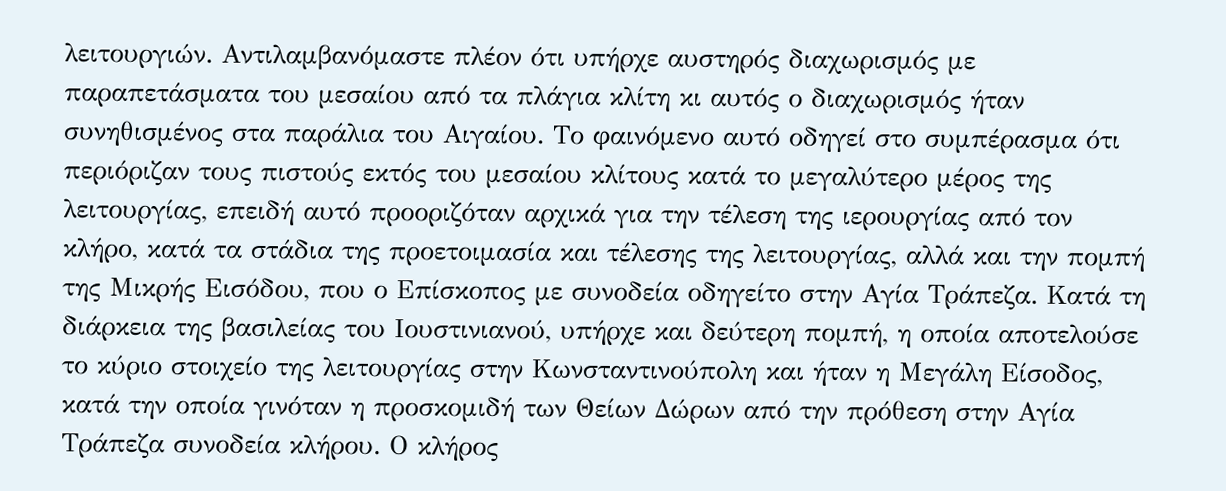λειτουργιών. Αντιλαμβανόμαστε πλέον ότι υπήρχε αυστηρός διαχωρισμός με παραπετάσματα του μεσαίου από τα πλάγια κλίτη κι αυτός ο διαχωρισμός ήταν συνηθισμένος στα παράλια του Αιγαίου. Το φαινόμενο αυτό οδηγεί στο συμπέρασμα ότι περιόριζαν τους πιστούς εκτός του μεσαίου κλίτους κατά το μεγαλύτερο μέρος της λειτουργίας, επειδή αυτό προοριζόταν αρχικά για την τέλεση της ιερουργίας από τον κλήρο, κατά τα στάδια της προετοιμασία και τέλεσης της λειτουργίας, αλλά και την πομπή της Μικρής Εισόδου, που ο Επίσκοπος με συνοδεία οδηγείτο στην Αγία Τράπεζα. Κατά τη διάρκεια της βασιλείας του Ιουστινιανού, υπήρχε και δεύτερη πομπή, η οποία αποτελούσε το κύριο στοιχείο της λειτουργίας στην Κωνσταντινούπολη και ήταν η Μεγάλη Είσοδος, κατά την οποία γινόταν η προσκομιδή των Θείων Δώρων από την πρόθεση στην Αγία Τράπεζα συνοδεία κλήρου. Ο κλήρος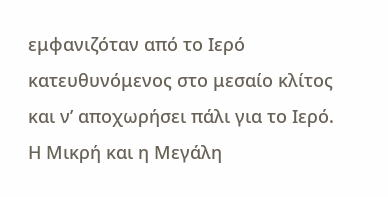εμφανιζόταν από το Ιερό κατευθυνόμενος στο μεσαίο κλίτος και ν’ αποχωρήσει πάλι για το Ιερό. Η Μικρή και η Μεγάλη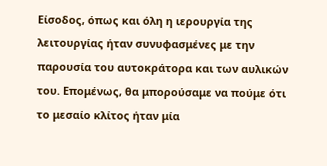Είσοδος, όπως και όλη η ιερουργία της λειτουργίας ήταν συνυφασμένες με την παρουσία του αυτοκράτορα και των αυλικών του. Επομένως, θα μπορούσαμε να πούμε ότι το μεσαίο κλίτος ήταν μία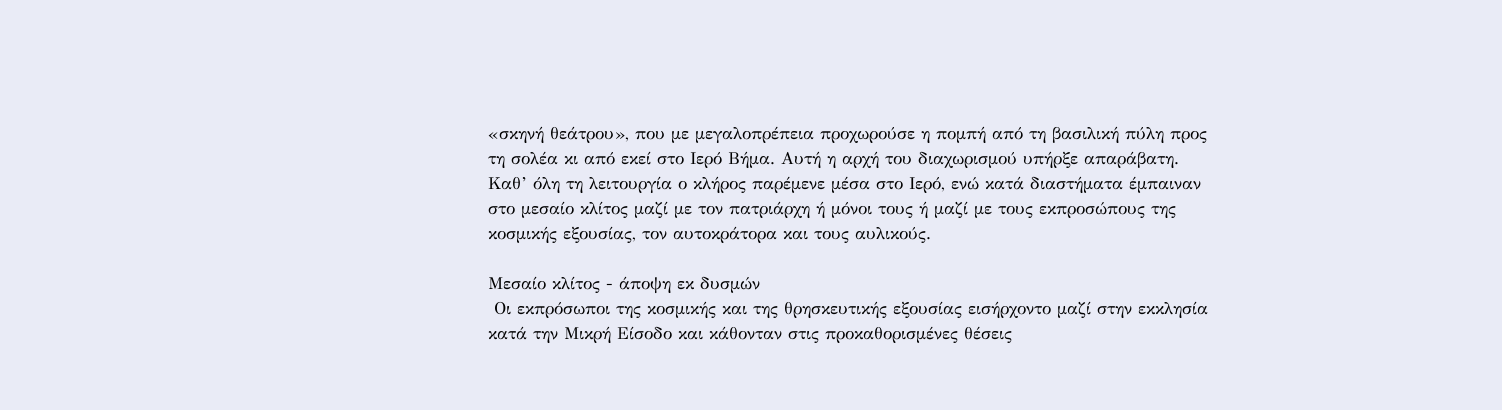«σκηνή θεάτρου», που με μεγαλοπρέπεια προχωρούσε η πομπή από τη βασιλική πύλη προς τη σολέα κι από εκεί στο Ιερό Βήμα. Αυτή η αρχή του διαχωρισμού υπήρξε απαράβατη. Καθ’ όλη τη λειτουργία ο κλήρος παρέμενε μέσα στο Ιερό, ενώ κατά διαστήματα έμπαιναν στο μεσαίο κλίτος μαζί με τον πατριάρχη ή μόνοι τους ή μαζί με τους εκπροσώπους της κοσμικής εξουσίας, τον αυτοκράτορα και τους αυλικούς.

Μεσαίο κλίτος - άποψη εκ δυσμών
 Οι εκπρόσωποι της κοσμικής και της θρησκευτικής εξουσίας εισήρχοντο μαζί στην εκκλησία κατά την Μικρή Είσοδο και κάθονταν στις προκαθορισμένες θέσεις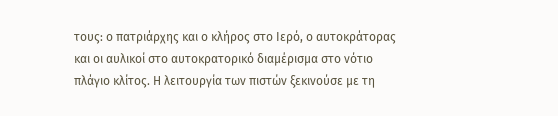τους: ο πατριάρχης και ο κλήρος στο Ιερό, ο αυτοκράτορας και οι αυλικοί στο αυτοκρατορικό διαμέρισμα στο νότιο πλάγιο κλίτος. Η λειτουργία των πιστών ξεκινούσε με τη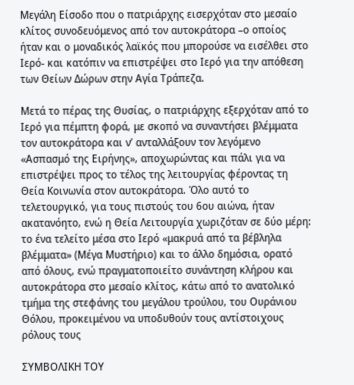Μεγάλη Είσοδο που ο πατριάρχης εισερχόταν στο μεσαίο κλίτος συνοδευόμενος από τον αυτοκράτορα –ο οποίος ήταν και ο μοναδικός λαϊκός που μπορούσε να εισέλθει στο Ιερό- και κατόπιν να επιστρέψει στο Ιερό για την απόθεση των Θείων Δώρων στην Αγία Τράπεζα.

Μετά το πέρας της Θυσίας, ο πατριάρχης εξερχόταν από το Ιερό για πέμπτη φορά, με σκοπό να συναντήσει βλέμματα τον αυτοκράτορα και ν’ ανταλλάξουν τον λεγόμενο «Ασπασμό της Ειρήνης», αποχωρώντας και πάλι για να επιστρέψει προς το τέλος της λειτουργίας φέροντας τη Θεία Κοινωνία στον αυτοκράτορα. Όλο αυτό το τελετουργικό, για τους πιστούς του 6ου αιώνα, ήταν ακατανόητο, ενώ η Θεία Λειτουργία χωριζόταν σε δύο μέρη: το ένα τελείτο μέσα στο Ιερό «μακρυά από τα βέβληλα βλέμματα» (Μέγα Μυστήριο) και το άλλο δημόσια, ορατό από όλους, ενώ πραγματοποιείτο συνάντηση κλήρου και αυτοκράτορα στο μεσαίο κλίτος, κάτω από το ανατολικό τμήμα της στεφάνης του μεγάλου τρούλου, του Ουράνιου Θόλου, προκειμένου να υποδυθούν τους αντίστοιχους ρόλους τους

ΣΥΜΒΟΛΙΚΗ ΤΟΥ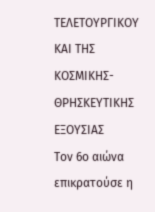ΤΕΛΕΤΟΥΡΓΙΚΟΥ ΚΑΙ ΤΗΣ ΚΟΣΜΙΚΗΣ-ΘΡΗΣΚΕΥΤΙΚΗΣ ΕΞΟΥΣΙΑΣ
Τον 6ο αιώνα επικρατούσε η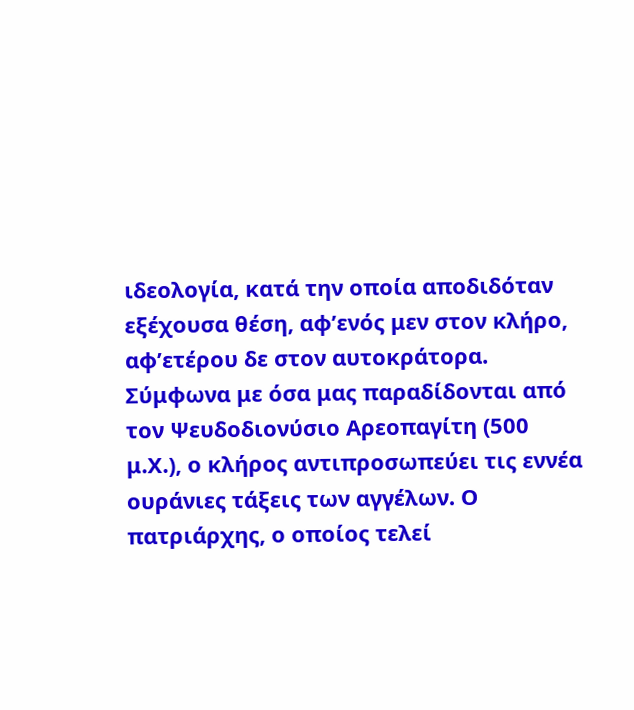ιδεολογία, κατά την οποία αποδιδόταν εξέχουσα θέση, αφ’ενός μεν στον κλήρο, αφ’ετέρου δε στον αυτοκράτορα. Σύμφωνα με όσα μας παραδίδονται από τον Ψευδοδιονύσιο Αρεοπαγίτη (500 μ.Χ.), ο κλήρος αντιπροσωπεύει τις εννέα ουράνιες τάξεις των αγγέλων. Ο πατριάρχης, ο οποίος τελεί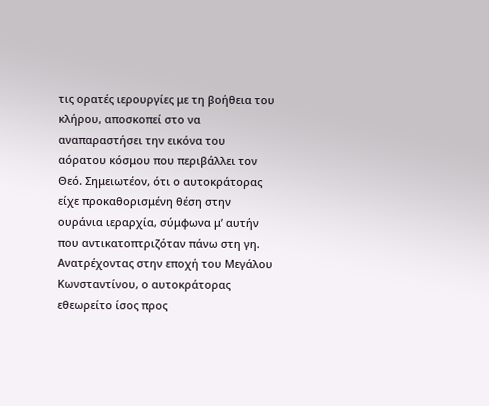τις ορατές ιερουργίες με τη βοήθεια του κλήρου, αποσκοπεί στο να αναπαραστήσει την εικόνα του αόρατου κόσμου που περιβάλλει τον Θεό. Σημειωτέον, ότι ο αυτοκράτορας είχε προκαθορισμένη θέση στην ουράνια ιεραρχία, σύμφωνα μ’ αυτήν που αντικατοπτριζόταν πάνω στη γη. Ανατρέχοντας στην εποχή του Μεγάλου Κωνσταντίνου, ο αυτοκράτορας εθεωρείτο ίσος προς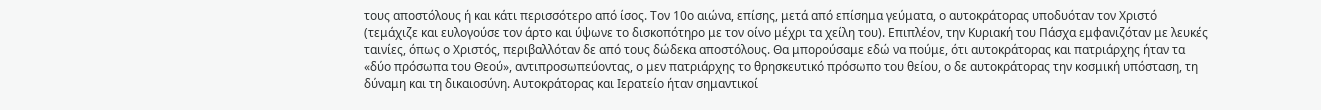τους αποστόλους ή και κάτι περισσότερο από ίσος. Τον 10ο αιώνα, επίσης, μετά από επίσημα γεύματα, ο αυτοκράτορας υποδυόταν τον Χριστό (τεμάχιζε και ευλογούσε τον άρτο και ύψωνε το δισκοπότηρο με τον οίνο μέχρι τα χείλη του). Επιπλέον, την Κυριακή του Πάσχα εμφανιζόταν με λευκές ταινίες, όπως ο Χριστός, περιβαλλόταν δε από τους δώδεκα αποστόλους. Θα μπορούσαμε εδώ να πούμε, ότι αυτοκράτορας και πατριάρχης ήταν τα «δύο πρόσωπα του Θεού», αντιπροσωπεύοντας, ο μεν πατριάρχης το θρησκευτικό πρόσωπο του θείου, ο δε αυτοκράτορας την κοσμική υπόσταση, τη δύναμη και τη δικαιοσύνη. Αυτοκράτορας και Ιερατείο ήταν σημαντικοί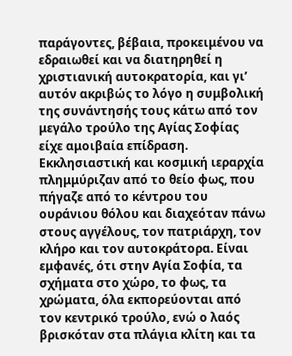παράγοντες, βέβαια, προκειμένου να εδραιωθεί και να διατηρηθεί η χριστιανική αυτοκρατορία, και γι’ αυτόν ακριβώς το λόγο η συμβολική της συνάντησής τους κάτω από τον μεγάλο τρούλο της Αγίας Σοφίας είχε αμοιβαία επίδραση. Εκκλησιαστική και κοσμική ιεραρχία πλημμύριζαν από το θείο φως, που πήγαζε από το κέντρου του ουράνιου θόλου και διαχεόταν πάνω στους αγγέλους, τον πατριάρχη, τον κλήρο και τον αυτοκράτορα. Είναι εμφανές, ότι στην Αγία Σοφία, τα σχήματα στο χώρο, το φως, τα χρώματα, όλα εκπορεύονται από τον κεντρικό τρούλο, ενώ ο λαός βρισκόταν στα πλάγια κλίτη και τα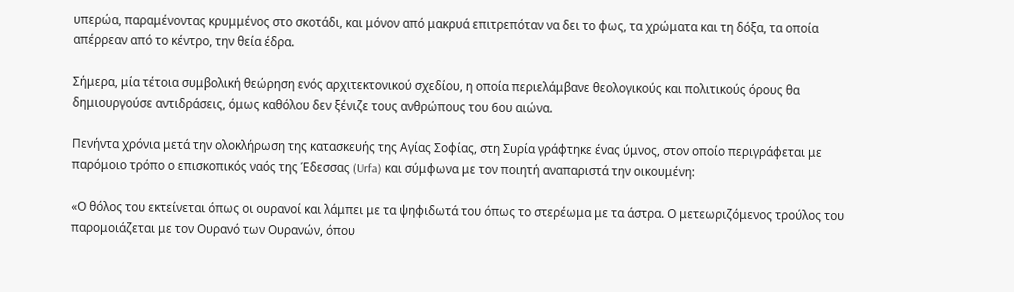υπερώα, παραμένοντας κρυμμένος στο σκοτάδι, και μόνον από μακρυά επιτρεπόταν να δει το φως, τα χρώματα και τη δόξα, τα οποία απέρρεαν από το κέντρο, την θεία έδρα.

Σήμερα, μία τέτοια συμβολική θεώρηση ενός αρχιτεκτονικού σχεδίου, η οποία περιελάμβανε θεολογικούς και πολιτικούς όρους θα δημιουργούσε αντιδράσεις, όμως καθόλου δεν ξένιζε τους ανθρώπους του 6ου αιώνα.

Πενήντα χρόνια μετά την ολοκλήρωση της κατασκευής της Αγίας Σοφίας, στη Συρία γράφτηκε ένας ύμνος, στον οποίο περιγράφεται με παρόμοιο τρόπο ο επισκοπικός ναός της Έδεσσας (Urfa) και σύμφωνα με τον ποιητή αναπαριστά την οικουμένη:

«Ο θόλος του εκτείνεται όπως οι ουρανοί και λάμπει με τα ψηφιδωτά του όπως το στερέωμα με τα άστρα. Ο μετεωριζόμενος τρούλος του παρομοιάζεται με τον Ουρανό των Ουρανών, όπου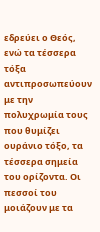εδρεύει ο Θεός, ενώ τα τέσσερα τόξα αντιπροσωπεύουν με την πολυχρωμία τους που θυμίζει ουράνιο τόξο, τα τέσσερα σημεία του ορίζοντα. Οι πεσσοί του μοιάζουν με τα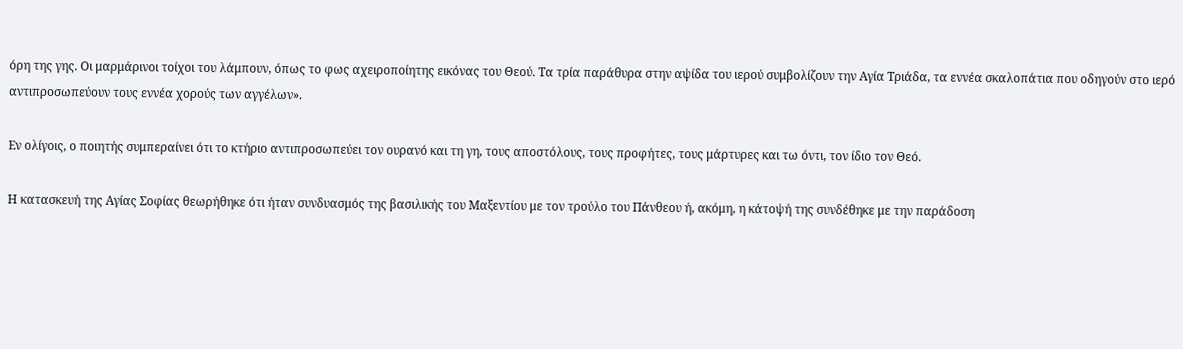όρη της γης. Οι μαρμάρινοι τοίχοι του λάμπουν, όπως το φως αχειροποίητης εικόνας του Θεού. Τα τρία παράθυρα στην αψίδα του ιερού συμβολίζουν την Αγία Τριάδα, τα εννέα σκαλοπάτια που οδηγούν στο ιερό αντιπροσωπεύουν τους εννέα χορούς των αγγέλων».

Εν ολίγοις, ο ποιητής συμπεραίνει ότι το κτήριο αντιπροσωπεύει τον ουρανό και τη γη, τους αποστόλους, τους προφήτες, τους μάρτυρες και τω όντι, τον ίδιο τον Θεό.

Η κατασκευή της Αγίας Σοφίας θεωρήθηκε ότι ήταν συνδυασμός της βασιλικής του Μαξεντίου με τον τρούλο του Πάνθεου ή, ακόμη, η κάτοψή της συνδέθηκε με την παράδοση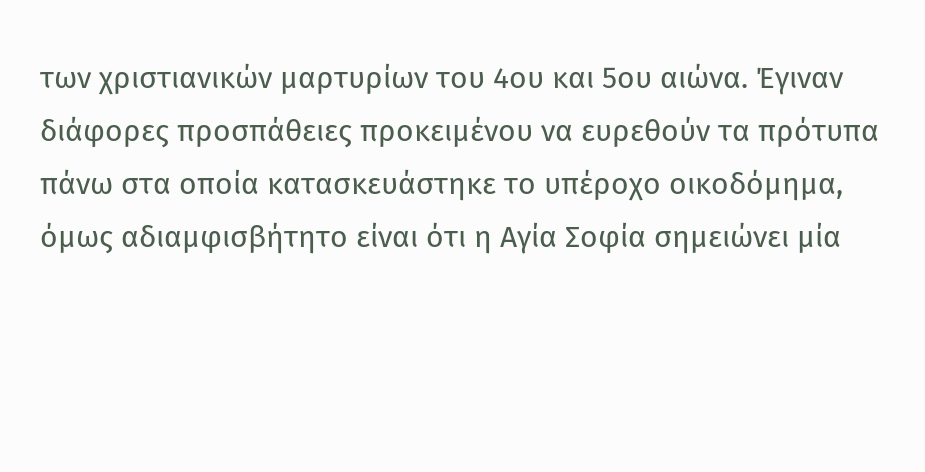των χριστιανικών μαρτυρίων του 4ου και 5ου αιώνα. Έγιναν διάφορες προσπάθειες προκειμένου να ευρεθούν τα πρότυπα πάνω στα οποία κατασκευάστηκε το υπέροχο οικοδόμημα, όμως αδιαμφισβήτητο είναι ότι η Αγία Σοφία σημειώνει μία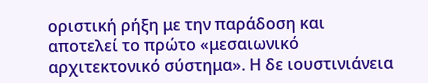οριστική ρήξη με την παράδοση και αποτελεί το πρώτο «μεσαιωνικό αρχιτεκτονικό σύστημα». Η δε ιουστινιάνεια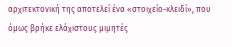αρχιτεκτονική της αποτελεί ένα «στοιχείο-κλειδί», που όμως βρήκε ελάχιστους μιμητές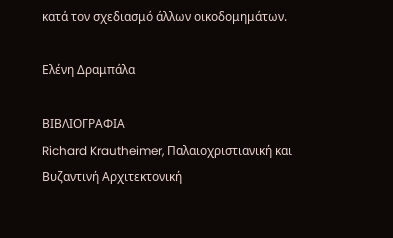κατά τον σχεδιασμό άλλων οικοδομημάτων.

Ελένη Δραμπάλα

ΒΙΒΛΙΟΓΡΑΦΙΑ
Richard Krautheimer, Παλαιοχριστιανική και Βυζαντινή Αρχιτεκτονική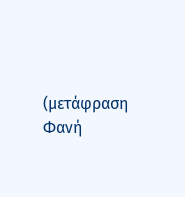(μετάφραση Φανή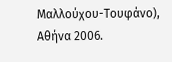Μαλλούχου-Τουφάνο), Αθήνα 2006.